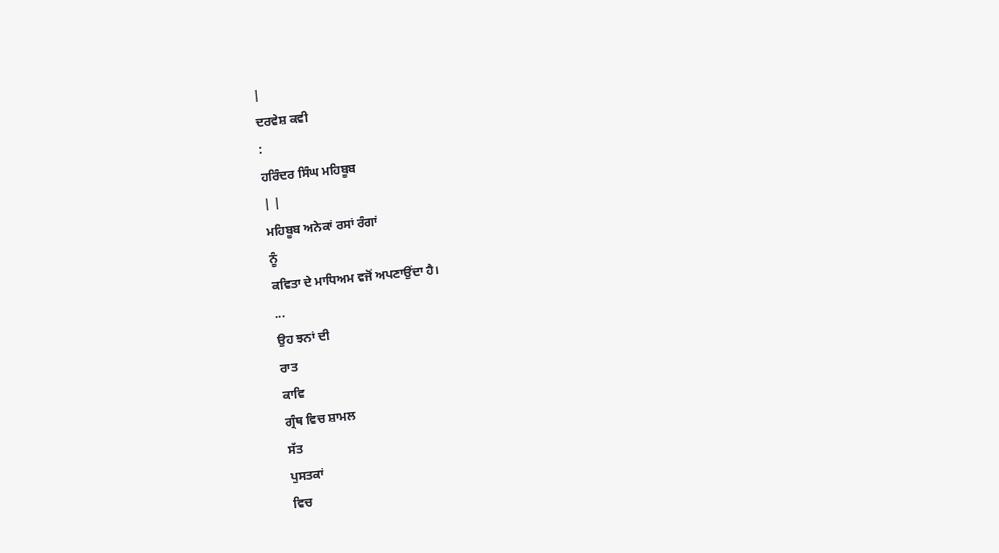|
ਦਰਵੇਸ਼ ਕਵੀ
:
ਹਰਿੰਦਰ ਸਿੰਘ ਮਹਿਬੂਬ
| |
ਮਹਿਬੂਬ ਅਨੇਕਾਂ ਰਸਾਂ ਰੰਗਾਂ
ਨੂੰ
ਕਵਿਤਾ ਦੇ ਮਾਧਿਅਮ ਵਜੋਂ ਅਪਣਾਉਂਦਾ ਹੈ।
...
ਉਹ ਝਨਾਂ ਦੀ
ਰਾਤ
ਕਾਵਿ
ਗ੍ਰੰਥ ਵਿਚ ਸ਼ਾਮਲ
ਸੱਤ
ਪੁਸਤਕਾਂ
ਵਿਚ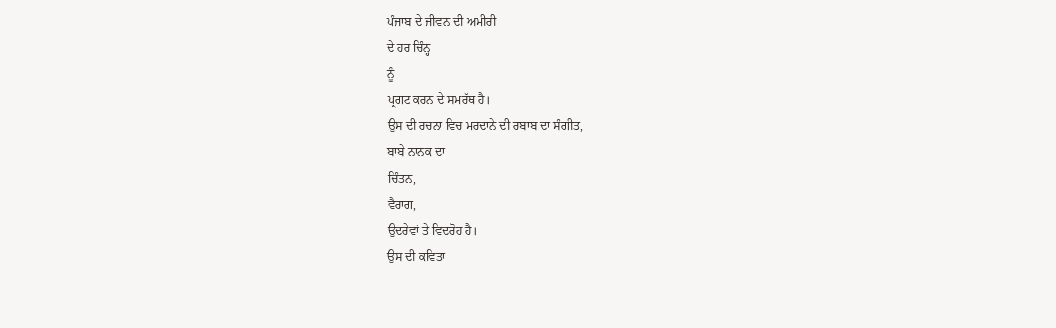ਪੰਜਾਬ ਦੇ ਜੀਵਨ ਦੀ ਅਮੀਰੀ
ਦੇ ਹਰ ਚਿੰਨ੍ਹ
ਨੂੰ
ਪ੍ਰਗਟ ਕਰਨ ਦੇ ਸਮਰੱਥ ਹੈ।
ਉਸ ਦੀ ਰਚਨਾ ਵਿਚ ਮਰਦਾਨੇ ਦੀ ਰਬਾਬ ਦਾ ਸੰਗੀਤ,
ਬਾਬੇ ਨਾਨਕ ਦਾ
ਚਿੰਤਨ,
ਵੈਰਾਗ,
ਉਦਰੇਵਾਂ ਤੇ ਵਿਦਰੋਹ ਹੈ।
ਉਸ ਦੀ ਕਵਿਤਾ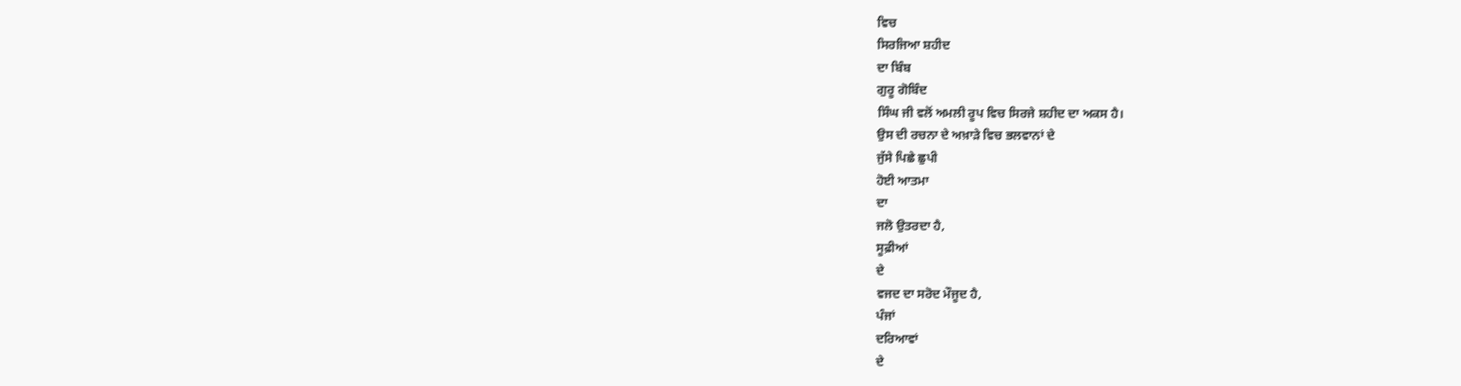ਵਿਚ
ਸਿਰਜਿਆ ਸ਼ਹੀਦ
ਦਾ ਬਿੰਬ
ਗੁਰੂ ਗੋਬਿੰਦ
ਸਿੰਘ ਜੀ ਵਲੋਂ ਅਮਲੀ ਰੂਪ ਵਿਚ ਸਿਰਜੇ ਸ਼ਹੀਦ ਦਾ ਅਕਸ ਹੈ।
ਉਸ ਦੀ ਰਚਨਾ ਦੇ ਅਖ਼ਾੜੇ ਵਿਚ ਭਲਵਾਨਾਂ ਦੇ
ਜੁੱਸੇ ਪਿਛੇ ਛੁਪੀ
ਹੋਈ ਆਤਮਾ
ਦਾ
ਜਲੋ ਉਤਰਦਾ ਹੈ,
ਸੂਫ਼ੀਆਂ
ਦੇ
ਵਜਦ ਦਾ ਸਰੋਦ ਮੌਜੂਦ ਹੈ,
ਪੰਜਾਂ
ਦਰਿਆਵਾਂ
ਦੇ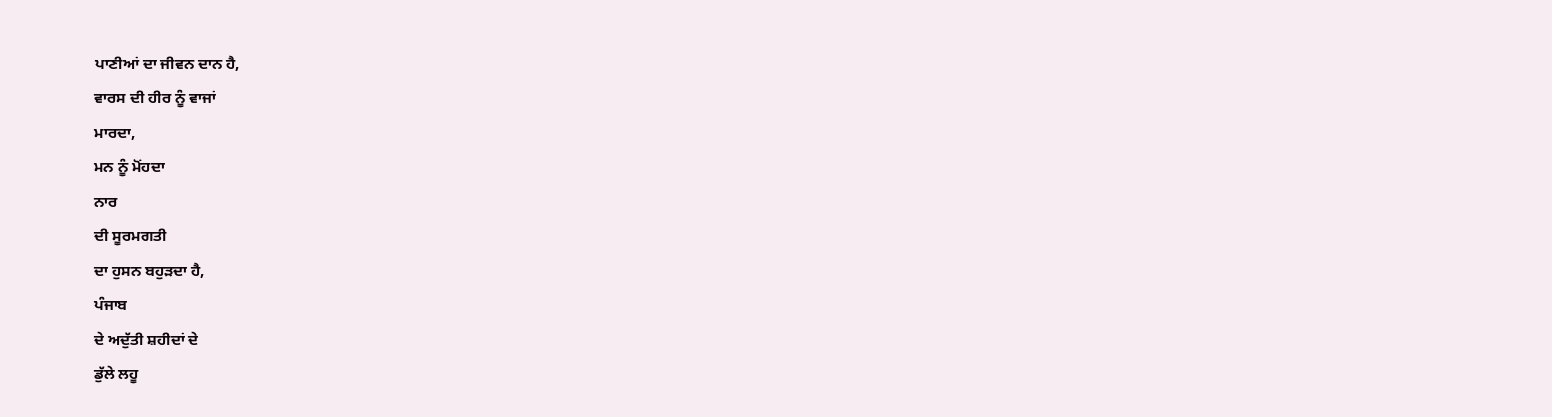ਪਾਣੀਆਂ ਦਾ ਜੀਵਨ ਦਾਨ ਹੈ,
ਵਾਰਸ ਦੀ ਹੀਰ ਨੂੰ ਵਾਜਾਂ
ਮਾਰਦਾ,
ਮਨ ਨੂੰ ਮੋਂਹਦਾ
ਨਾਰ
ਦੀ ਸੂਰਮਗਤੀ
ਦਾ ਹੁਸਨ ਬਹੁੜਦਾ ਹੈ,
ਪੰਜਾਬ
ਦੇ ਅਦੁੱਤੀ ਸ਼ਹੀਦਾਂ ਦੇ
ਡੁੱਲੇ ਲਹੂ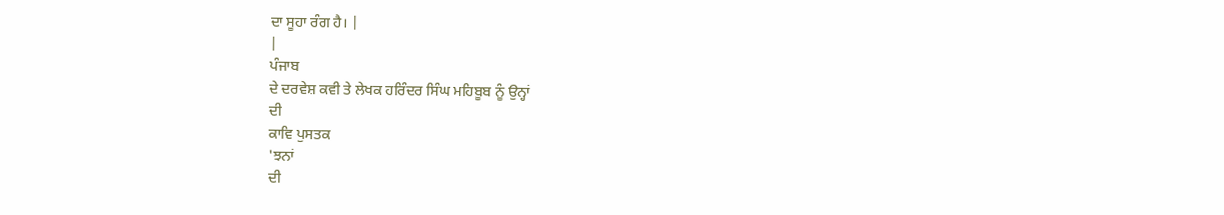ਦਾ ਸੂਹਾ ਰੰਗ ਹੈ। |
|
ਪੰਜਾਬ
ਦੇ ਦਰਵੇਸ਼ ਕਵੀ ਤੇ ਲੇਖਕ ਹਰਿੰਦਰ ਸਿੰਘ ਮਹਿਬੂਬ ਨੂੰ ਉਨ੍ਹਾਂ
ਦੀ
ਕਾਵਿ ਪੁਸਤਕ
'ਝਨਾਂ
ਦੀ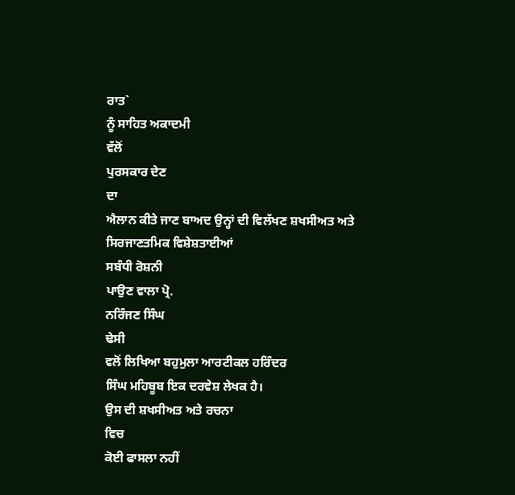ਰਾਤ`
ਨੂੰ ਸਾਹਿਤ ਅਕਾਦਮੀ
ਵੱਲੋਂ
ਪੁਰਸਕਾਰ ਦੇਣ
ਦਾ
ਐਲਾਨ ਕੀਤੇ ਜਾਣ ਬਾਅਦ ਉਨ੍ਹਾਂ ਦੀ ਵਿਲੱਖਣ ਸ਼ਖਸੀਅਤ ਅਤੇ ਸਿਰਜਾਣਤਮਿਕ ਵਿਸ਼ੇਸ਼ਤਾਈਆਂ
ਸਬੰਧੀ ਰੋਸ਼ਨੀ
ਪਾਉਣ ਵਾਲਾ ਪ੍ਰੋ.
ਨਰਿੰਜਣ ਸਿੰਘ
ਢੇਸੀ
ਵਲੋਂ ਲਿਖਿਆ ਬਹੁਮੁਲਾ ਆਰਟੀਕਲ ਹਰਿੰਦਰ
ਸਿੰਘ ਮਹਿਬੂਬ ਇਕ ਦਰਵੇਸ਼ ਲੇਖਕ ਹੈ।
ਉਸ ਦੀ ਸ਼ਖਸੀਅਤ ਅਤੇ ਰਚਨਾ
ਵਿਚ
ਕੋਈ ਫਾਸਲਾ ਨਹੀਂ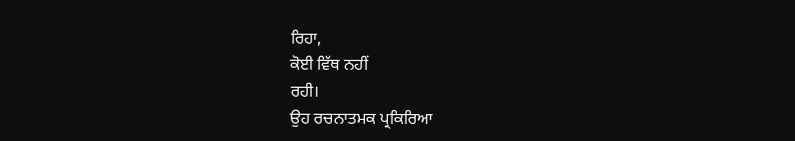ਰਿਹਾ,
ਕੋਈ ਵਿੱਥ ਨਹੀਂ
ਰਹੀ।
ਉਹ ਰਚਨਾਤਮਕ ਪ੍ਰਕਿਰਿਆ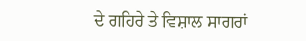ਦੇ ਗਹਿਰੇ ਤੇ ਵਿਸ਼ਾਲ ਸਾਗਰਾਂ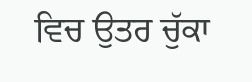ਵਿਚ ਉਤਰ ਚੁੱਕਾ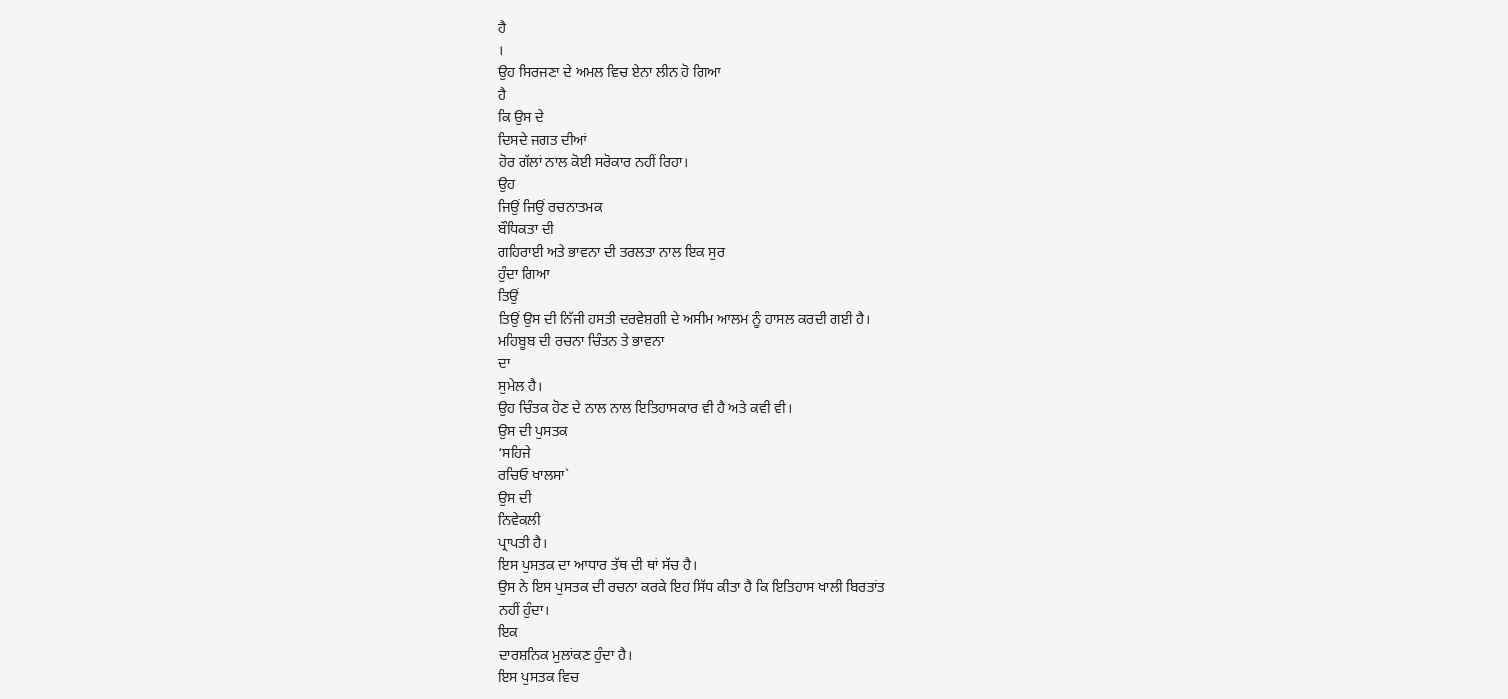ਹੈ
।
ਉਹ ਸਿਰਜਣਾ ਦੇ ਅਮਲ ਵਿਚ ਏਨਾ ਲੀਨ ਹੋ ਗਿਆ
ਹੈ
ਕਿ ਉਸ ਦੇ
ਦਿਸਦੇ ਜਗਤ ਦੀਆਂ
ਹੋਰ ਗੱਲਾਂ ਨਾਲ ਕੋਈ ਸਰੋਕਾਰ ਨਹੀਂ ਰਿਹਾ।
ਉਹ
ਜਿਉਂ ਜਿਉਂ ਰਚਨਾਤਮਕ
ਬੌਧਿਕਤਾ ਦੀ
ਗਹਿਰਾਈ ਅਤੇ ਭਾਵਨਾ ਦੀ ਤਰਲਤਾ ਨਾਲ ਇਕ ਸੁਰ
ਹੁੰਦਾ ਗਿਆ
ਤਿਉਂ
ਤਿਉਂ ਉਸ ਦੀ ਨਿੱਜੀ ਹਸਤੀ ਦਰਵੇਸ਼ਗੀ ਦੇ ਅਸੀਮ ਆਲਮ ਨੂੰ ਹਾਸਲ ਕਰਦੀ ਗਈ ਹੈ।
ਮਹਿਬੂਬ ਦੀ ਰਚਨਾ ਚਿੰਤਨ ਤੇ ਭਾਵਨਾ
ਦਾ
ਸੁਮੇਲ ਹੈ।
ਉਹ ਚਿੰਤਕ ਹੋਣ ਦੇ ਨਾਲ ਨਾਲ ਇਤਿਹਾਸਕਾਰ ਵੀ ਹੈ ਅਤੇ ਕਵੀ ਵੀ।
ਉਸ ਦੀ ਪੁਸਤਕ
‘ਸਹਿਜੇ
ਰਚਿਓ ਖਾਲਸਾ`
ਉਸ ਦੀ
ਨਿਵੇਕਲੀ
ਪ੍ਰਾਪਤੀ ਹੈ।
ਇਸ ਪੁਸਤਕ ਦਾ ਆਧਾਰ ਤੱਥ ਦੀ ਥਾਂ ਸੱਚ ਹੈ।
ਉਸ ਨੇ ਇਸ ਪੁਸਤਕ ਦੀ ਰਚਨਾ ਕਰਕੇ ਇਹ ਸਿੱਧ ਕੀਤਾ ਹੈ ਕਿ ਇਤਿਹਾਸ ਖਾਲੀ ਬਿਰਤਾਂਤ
ਨਹੀਂ ਹੁੰਦਾ।
ਇਕ
ਦਾਰਸ਼ਨਿਕ ਮੁਲਾਂਕਣ ਹੁੰਦਾ ਹੈ।
ਇਸ ਪੁਸਤਕ ਵਿਚ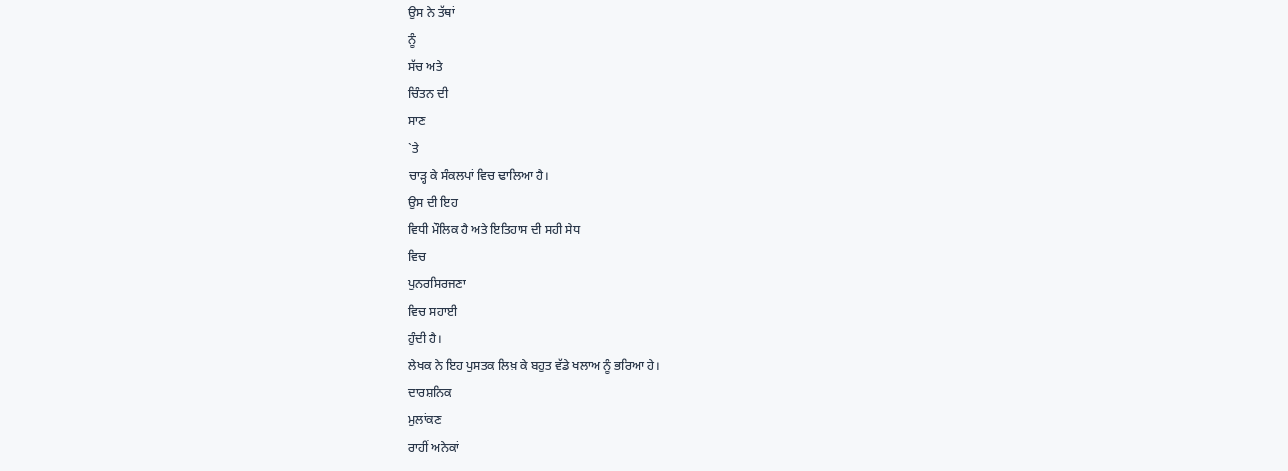ਉਸ ਨੇ ਤੱਥਾਂ
ਨੂੰ
ਸੱਚ ਅਤੇ
ਚਿੰਤਨ ਦੀ
ਸਾਣ
`ਤੇ
ਚਾੜ੍ਹ ਕੇ ਸੰਕਲਪਾਂ ਵਿਚ ਢਾਲਿਆ ਹੈ।
ਉਸ ਦੀ ਇਹ
ਵਿਧੀ ਮੌਲਿਕ ਹੈ ਅਤੇ ਇਤਿਹਾਸ ਦੀ ਸਹੀ ਸੇਧ
ਵਿਚ
ਪੁਨਰਸਿਰਜਣਾ
ਵਿਚ ਸਹਾਈ
ਹੁੰਦੀ ਹੈ।
ਲੇਖਕ ਨੇ ਇਹ ਪੁਸਤਕ ਲਿਖ਼ ਕੇ ਬਹੁਤ ਵੱਡੇ ਖਲਾਅ ਨੂੰ ਭਰਿਆ ਹੇ।
ਦਾਰਸ਼ਨਿਕ
ਮੁਲਾਂਕਣ
ਰਾਹੀਂ ਅਨੇਕਾਂ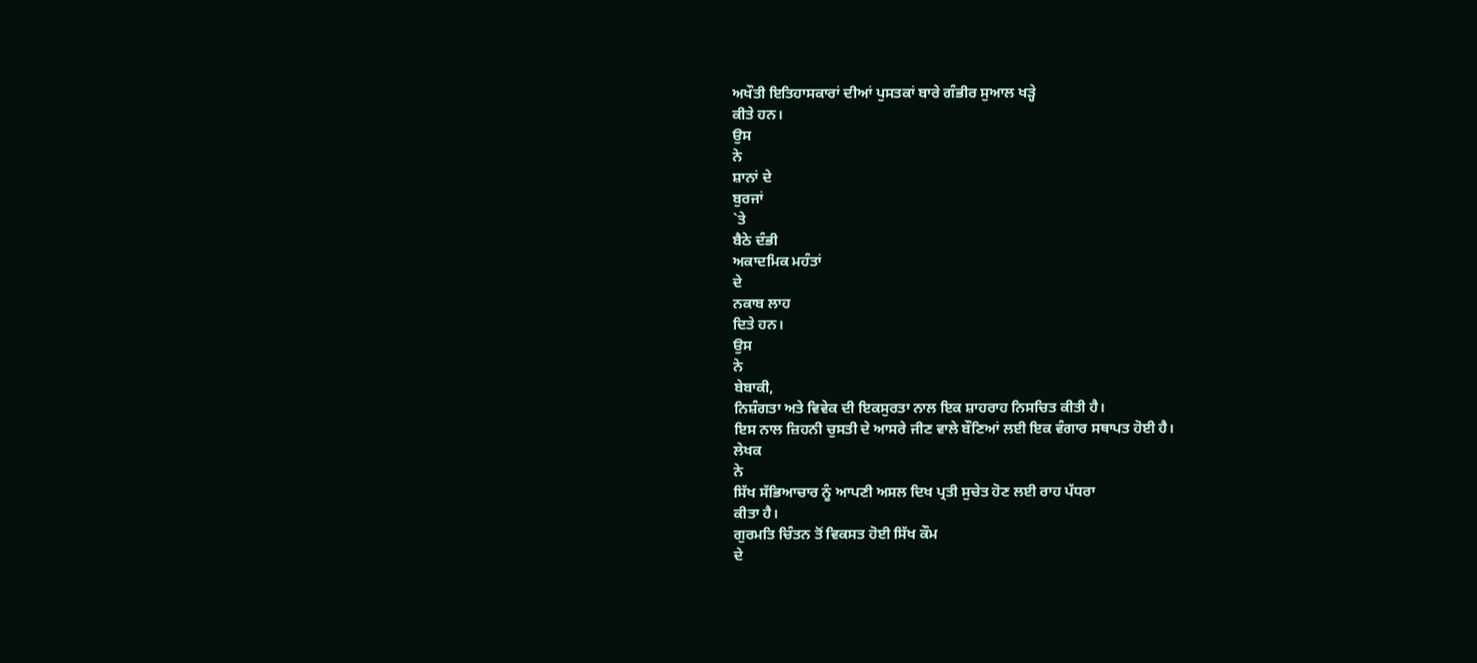ਅਖੌਤੀ ਇਤਿਹਾਸਕਾਰਾਂ ਦੀਆਂ ਪੁਸਤਕਾਂ ਬਾਰੇ ਗੰਭੀਰ ਸੁਆਲ ਖੜ੍ਹੇ
ਕੀਤੇ ਹਨ।
ਉਸ
ਨੇ
ਸ਼ਾਨਾਂ ਦੇ
ਬੁਰਜਾਂ
`ਤੇ
ਬੈਠੇ ਦੰਭੀ
ਅਕਾਦਮਿਕ ਮਹੰਤਾਂ
ਦੇ
ਨਕਾਬ ਲਾਹ
ਦਿਤੇ ਹਨ।
ਉਸ
ਨੇ
ਬੇਬਾਕੀ,
ਨਿਸ਼ੰਗਤਾ ਅਤੇ ਵਿਵੇਕ ਦੀ ਇਕਸੁਰਤਾ ਨਾਲ ਇਕ ਸ਼ਾਹਰਾਹ ਨਿਸਚਿਤ ਕੀਤੀ ਹੈ।
ਇਸ ਨਾਲ ਜ਼ਿਹਨੀ ਚੁਸਤੀ ਦੇ ਆਸਰੇ ਜੀਣ ਵਾਲੇ ਬੌਣਿਆਂ ਲਈ ਇਕ ਵੰਗਾਰ ਸਥਾਪਤ ਹੋਈ ਹੈ।
ਲੇਖਕ
ਨੇ
ਸਿੱਖ ਸੱਭਿਆਚਾਰ ਨੂੰ ਆਪਣੀ ਅਸਲ ਦਿਖ ਪ੍ਰਤੀ ਸੁਚੇਤ ਹੋਣ ਲਈ ਰਾਹ ਪੱਧਰਾ
ਕੀਤਾ ਹੈ।
ਗੁਰਮਤਿ ਚਿੰਤਨ ਤੋਂ ਵਿਕਸਤ ਹੋਈ ਸਿੱਖ ਕੌਮ
ਦੇ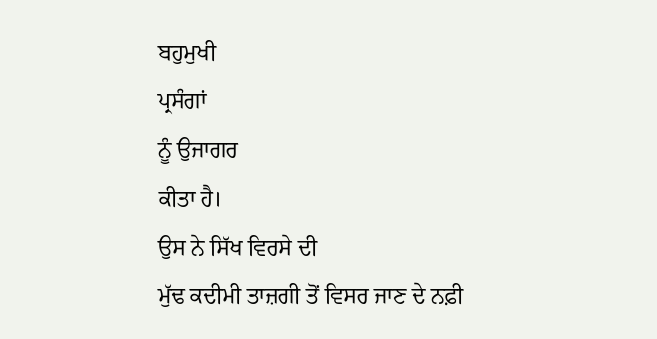ਬਹੁਮੁਖੀ
ਪ੍ਰਸੰਗਾਂ
ਨੂੰ ਉਜਾਗਰ
ਕੀਤਾ ਹੈ।
ਉਸ ਨੇ ਸਿੱਖ ਵਿਰਸੇ ਦੀ
ਮੁੱਢ ਕਦੀਮੀ ਤਾਜ਼ਗੀ ਤੋਂ ਵਿਸਰ ਜਾਣ ਦੇ ਨਫ਼ੀ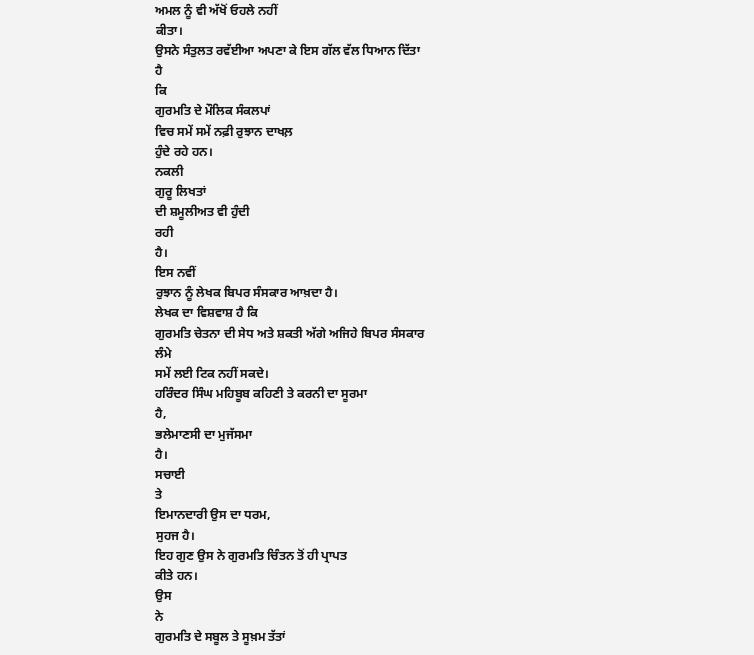ਅਮਲ ਨੂੰ ਵੀ ਅੱਖੋਂ ਓਹਲੇ ਨਹੀਂ
ਕੀਤਾ।
ਉਸਨੇ ਸੰਤੁਲਤ ਰਵੱਈਆ ਅਪਣਾ ਕੇ ਇਸ ਗੱਲ ਵੱਲ ਧਿਆਨ ਦਿੱਤਾ
ਹੈ
ਕਿ
ਗੁਰਮਤਿ ਦੇ ਮੌਲਿਕ ਸੰਕਲਪਾਂ
ਵਿਚ ਸਮੇਂ ਸਮੇਂ ਨਫ਼ੀ ਰੁਝਾਨ ਦਾਖਲ਼
ਹੁੰਦੇ ਰਹੇ ਹਨ।
ਨਕਲੀ
ਗੁਰੂ ਲਿਖਤਾਂ
ਦੀ ਸ਼ਮੂਲੀਅਤ ਵੀ ਹੁੰਦੀ
ਰਹੀ
ਹੈ।
ਇਸ ਨਵੀਂ
ਰੁਝਾਨ ਨੂੰ ਲੇਖਕ ਬਿਪਰ ਸੰਸਕਾਰ ਆਖ਼ਦਾ ਹੈ।
ਲੇਖਕ ਦਾ ਵਿਸ਼ਵਾਸ਼ ਹੈ ਕਿ
ਗੁਰਮਤਿ ਚੇਤਨਾ ਦੀ ਸੇਧ ਅਤੇ ਸ਼ਕਤੀ ਅੱਗੇ ਅਜਿਹੇ ਬਿਪਰ ਸੰਸਕਾਰ
ਲੰਮੇ
ਸਮੇਂ ਲਈ ਟਿਕ ਨਹੀਂ ਸਕਦੇ।
ਹਰਿੰਦਰ ਸਿੰਘ ਮਹਿਬੂਬ ਕਹਿਣੀ ਤੇ ਕਰਨੀ ਦਾ ਸੂਰਮਾ
ਹੈ,
ਭਲੇਮਾਣਸੀ ਦਾ ਮੁਜੱਸਮਾ
ਹੈ।
ਸਚਾਈ
ਤੇ
ਇਮਾਨਦਾਰੀ ਉਸ ਦਾ ਧਰਮ,
ਸੁਹਜ ਹੈ।
ਇਹ ਗੁਣ ਉਸ ਨੇ ਗੁਰਮਤਿ ਚਿੰਤਨ ਤੋਂ ਹੀ ਪ੍ਰਾਪਤ
ਕੀਤੇ ਹਨ।
ਉਸ
ਨੇ
ਗੁਰਮਤਿ ਦੇ ਸਬੂਲ ਤੇ ਸੂਖ਼ਮ ਤੱਤਾਂ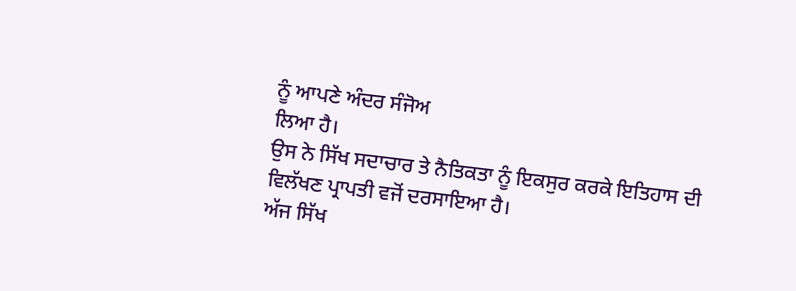ਨੂੰ ਆਪਣੇ ਅੰਦਰ ਸੰਜੋਅ
ਲਿਆ ਹੈ।
ਉਸ ਨੇ ਸਿੱਖ ਸਦਾਚਾਰ ਤੇ ਨੈਤਿਕਤਾ ਨੂੰ ਇਕਸੁਰ ਕਰਕੇ ਇਤਿਹਾਸ ਦੀ
ਵਿਲੱਖਣ ਪ੍ਰਾਪਤੀ ਵਜੋਂ ਦਰਸਾਇਆ ਹੈ।
ਅੱਜ ਸਿੱਖ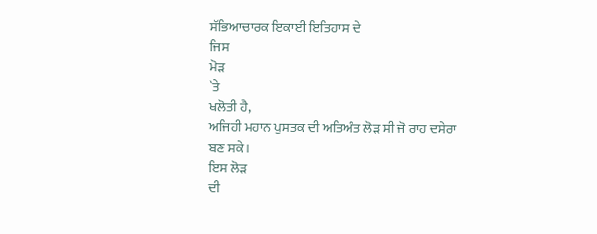ਸੱਭਿਆਚਾਰਕ ਇਕਾਈ ਇਤਿਹਾਸ ਦੇ
ਜਿਸ
ਮੋੜ
`ਤੇ
ਖਲੋਤੀ ਹੈ,
ਅਜਿਹੀ ਮਹਾਨ ਪੁਸਤਕ ਦੀ ਅਤਿਅੰਤ ਲੋੜ ਸੀ ਜੋ ਰਾਹ ਦਸੇਰਾ
ਬਣ ਸਕੇ।
ਇਸ ਲੋੜ
ਦੀ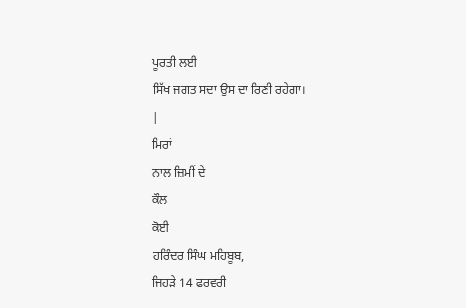ਪੂਰਤੀ ਲਈ
ਸਿੱਖ ਜਗਤ ਸਦਾ ਉਸ ਦਾ ਰਿਣੀ ਰਹੇਗਾ।
|
ਮਿਰਾਂ
ਨਾਲ ਜ਼ਿਮੀਂ ਦੇ
ਕੌਲ
ਕੋਈ
ਹਰਿੰਦਰ ਸਿੰਘ ਮਹਿਬੂਬ,
ਜਿਹੜੇ 14 ਫਰਵਰੀ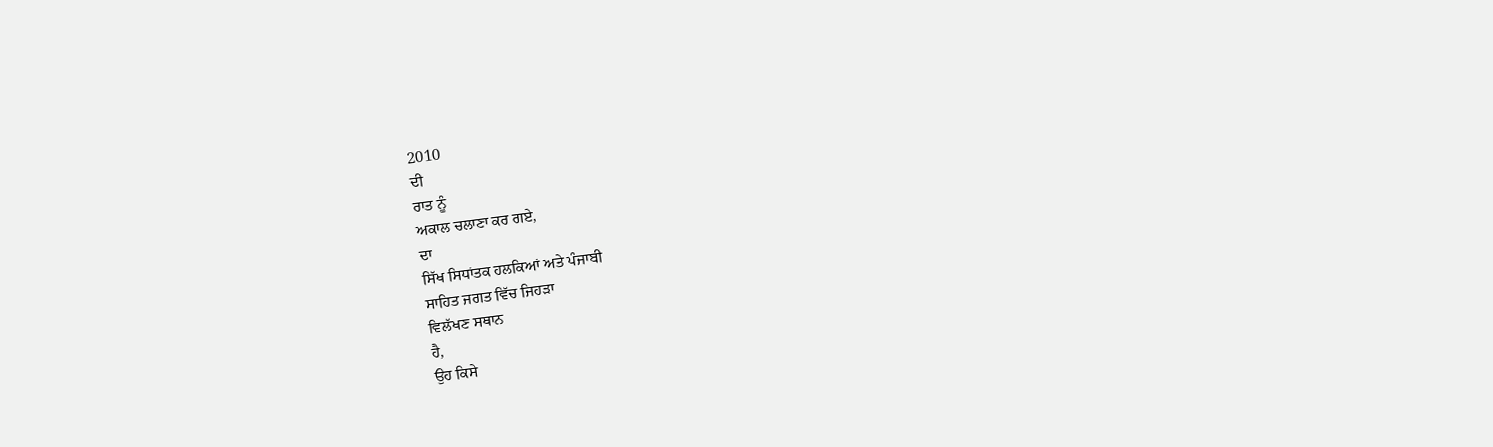2010
ਦੀ
ਰਾਤ ਨੂੰ
ਅਕਾਲ ਚਲਾਣਾ ਕਰ ਗਏ,
ਦਾ
ਸਿੱਖ ਸਿਧਾਂਤਕ ਹਲਕਿਆਂ ਅਤੇ ਪੰਜਾਬੀ
ਸਾਹਿਤ ਜਗਤ ਵਿੱਚ ਜਿਹੜਾ
ਵਿਲੱਖਣ ਸਥਾਨ
ਹੈ,
ਉਹ ਕਿਸੇ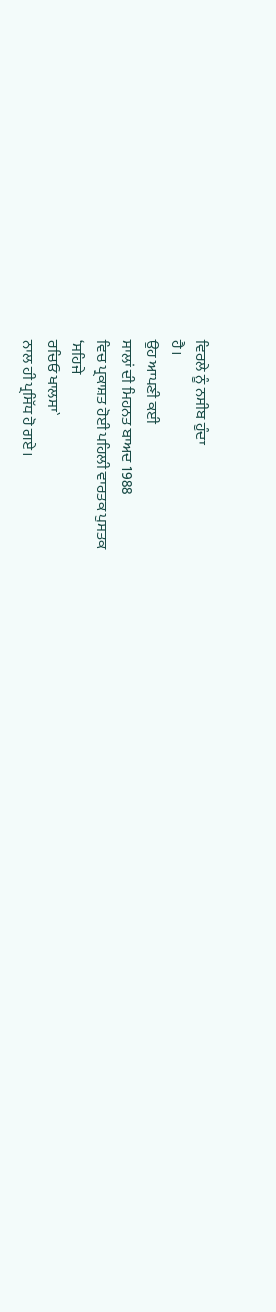ਵਿਰਲੇ ਨੂੰ ਨਸੀਬ ਹੁੰਦਾ
ਹੈ।
ਉਹ ਆਪਣੀ ਕਈ
ਸਾਲਾਂ ਦੀ ਮਿਹਨਤ ਬਾਅਦ 1988
ਵਿਚ ਪ੍ਰਕਾਸ਼ਤ ਹੋਈ ਪਹਿਲੀ ਵਾਰਤਕ ਪੁਸਤਕ
‘ਸਹਿਜੇ
ਰਚਿਓ ਖਾਲਸਾ`
ਨਾਲ ਹੀ ਪ੍ਰਸਿੱਧ ਹੋ ਗਏ।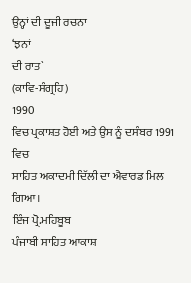ਉਨ੍ਹਾਂ ਦੀ ਦੂਜੀ ਰਚਨਾ
‘ਝਨਾਂ
ਦੀ ਰਾਤ`
(ਕਾਵਿ-ਸੰਗ੍ਰਹਿ)
1990
ਵਿਚ ਪ੍ਰਕਾਸ਼ਤ ਹੋਈ ਅਤੇ ਉਸ ਨੂੰ ਦਸੰਬਰ 1991
ਵਿਚ
ਸਾਹਿਤ ਅਕਾਦਮੀ ਦਿੱਲੀ ਦਾ ਐਵਾਰਡ ਮਿਲ
ਗਿਆ।
ਇੰਜ ਪ੍ਰੋ.ਮਹਿਬੂਬ
ਪੰਜਾਬੀ ਸਾਹਿਤ ਆਕਾਸ਼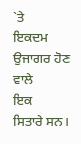`ਤੇ
ਇਕਦਮ ਉਜਾਗਰ ਹੋਣ
ਵਾਲੇ
ਇਕ
ਸਿਤਾਰੇ ਸਨ।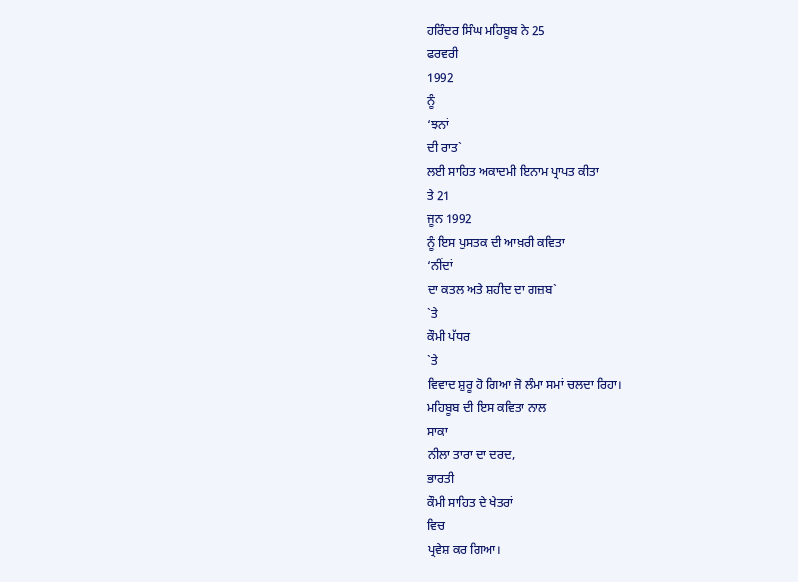ਹਰਿੰਦਰ ਸਿੰਘ ਮਹਿਬੂਬ ਨੇ 25
ਫਰਵਰੀ
1992
ਨੂੰ
‘ਝਨਾਂ
ਦੀ ਰਾਤ`
ਲਈ ਸਾਹਿਤ ਅਕਾਦਮੀ ਇਨਾਮ ਪ੍ਰਾਪਤ ਕੀਤਾ
ਤੇ 21
ਜੂਨ 1992
ਨੂੰ ਇਸ ਪੁਸਤਕ ਦੀ ਆਖ਼ਰੀ ਕਵਿਤਾ
‘ਨੀਂਦਾਂ
ਦਾ ਕਤਲ ਅਤੇ ਸ਼ਹੀਦ ਦਾ ਗਜ਼ਬ`
`ਤੇ
ਕੌਮੀ ਪੱਧਰ
`ਤੇ
ਵਿਵਾਦ ਸ਼ੁਰੂ ਹੋ ਗਿਆ ਜੋ ਲੰਮਾ ਸਮਾਂ ਚਲਦਾ ਰਿਹਾ।
ਮਹਿਬੂਬ ਦੀ ਇਸ ਕਵਿਤਾ ਨਾਲ
ਸਾਕਾ
ਨੀਲਾ ਤਾਰਾ ਦਾ ਦਰਦ,
ਭਾਰਤੀ
ਕੌਮੀ ਸਾਹਿਤ ਦੇ ਖੇਤਰਾਂ
ਵਿਚ
ਪ੍ਰਵੇਸ਼ ਕਰ ਗਿਆ।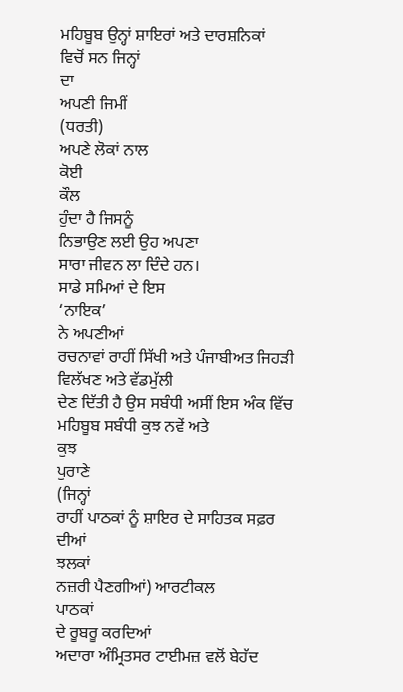ਮਹਿਬੂਬ ਉਨ੍ਹਾਂ ਸ਼ਾਇਰਾਂ ਅਤੇ ਦਾਰਸ਼ਨਿਕਾਂ
ਵਿਚੋਂ ਸਨ ਜਿਨ੍ਹਾਂ
ਦਾ
ਅਪਣੀ ਜਿਮੀਂ
(ਧਰਤੀ)
ਅਪਣੇ ਲੋਕਾਂ ਨਾਲ
ਕੋਈ
ਕੌਲ
ਹੁੰਦਾ ਹੈ ਜਿਸਨੂੰ
ਨਿਭਾਉਣ ਲਈ ਉਹ ਅਪਣਾ
ਸਾਰਾ ਜੀਵਨ ਲਾ ਦਿੰਦੇ ਹਨ।
ਸਾਡੇ ਸਮਿਆਂ ਦੇ ਇਸ
‘ਨਾਇਕ’
ਨੇ ਅਪਣੀਆਂ
ਰਚਨਾਵਾਂ ਰਾਹੀਂ ਸਿੱਖੀ ਅਤੇ ਪੰਜਾਬੀਅਤ ਜਿਹੜੀ ਵਿਲੱਖਣ ਅਤੇ ਵੱਡਮੁੱਲੀ
ਦੇਣ ਦਿੱਤੀ ਹੈ ਉਸ ਸਬੰਧੀ ਅਸੀਂ ਇਸ ਅੰਕ ਵਿੱਚ ਮਹਿਬੂਬ ਸਬੰਧੀ ਕੁਝ ਨਵੇਂ ਅਤੇ
ਕੁਝ
ਪੁਰਾਣੇ
(ਜਿਨ੍ਹਾਂ
ਰਾਹੀਂ ਪਾਠਕਾਂ ਨੂੰ ਸ਼ਾਇਰ ਦੇ ਸਾਹਿਤਕ ਸਫ਼ਰ ਦੀਆਂ
ਝਲਕਾਂ
ਨਜ਼ਰੀ ਪੈਣਗੀਆਂ) ਆਰਟੀਕਲ
ਪਾਠਕਾਂ
ਦੇ ਰੂਬਰੂ ਕਰਦਿਆਂ
ਅਦਾਰਾ ਅੰਮ੍ਰਿਤਸਰ ਟਾਈਮਜ਼ ਵਲੋਂ ਬੇਹੱਦ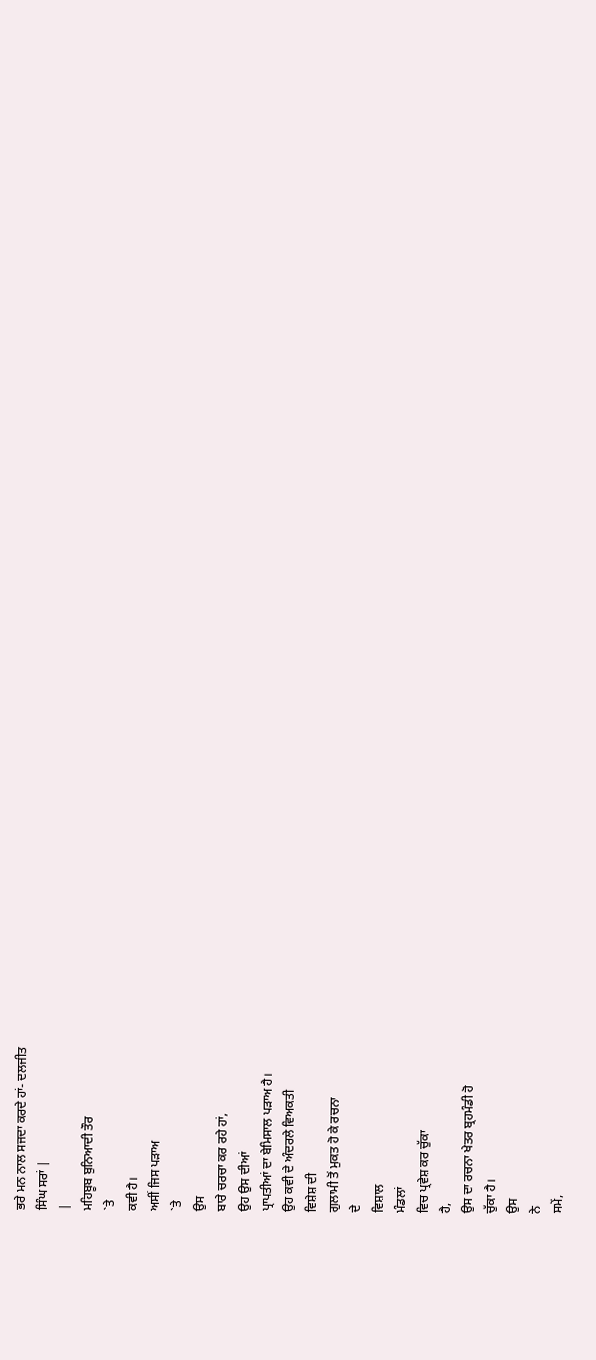ਭਰੇ ਮਨ ਨਾਲ ਸਜਦਾ ਕਰਦੇ ਹਾਂ- ਦਲਜੀਤ
ਸਿੰਘ ਸਰਾਂ |
|
ਮਹਿਬੂਬ ਬੁਨਿਆਦੀ ਤੌਰ
`ਤੇ
ਕਵੀ ਹੈ।
ਅਸੀਂ ਜਿਸ ਪੜਾਅ
`ਤੇ
ਉਸ
ਬਾਰੇ ਚਰਚਾ ਕਰ ਰਹੇ ਹਾਂ,
ਉਹ ਉਸ ਦੀਆਂ
ਪ੍ਰਾਪਤੀਆਂ ਦਾ ਬੇਮਿਸਾਲ ਪੜਾਅ ਹੈ।
ਉਹ ਕਵੀ ਦੇ ਅੰਦਰਲੇ ਵਿਅਕਤੀ
ਵਿਸ਼ੇਸ਼ ਦੀ
ਗੁਲਾਮੀ ਤੋਂ ਮੁਕਤ ਹੋ ਕੇ ਰਚਨਾ
ਦੇ
ਵਿਸ਼ਾਲ
ਮੰਡਲਾਂ
ਵਿਚ ਪ੍ਰਵੇਸ਼ ਕਰ ਚੁੱਕਾ
ਹੈ,
ਉਸ ਦਾ ਰਚਨਾ ਖੇਤਰ ਬ੍ਰਹਮੰਡੀ ਹੋ
ਚੁੱਕਾ ਹੈ।
ਉਸ
ਨੇ
ਸਮੇਂ,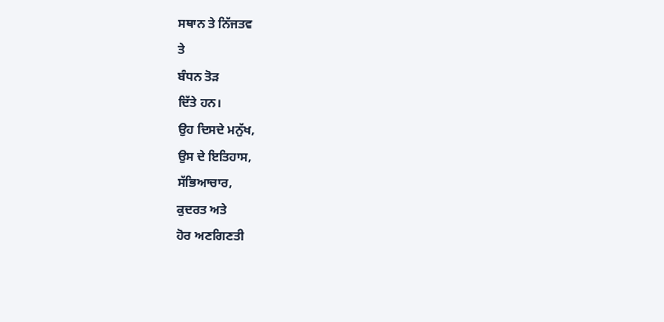ਸਥਾਨ ਤੇ ਨਿੱਜਤਵ
ਤੇ
ਬੰਧਨ ਤੋੜ
ਦਿੱਤੇ ਹਨ।
ਉਹ ਦਿਸਦੇ ਮਨੁੱਖ,
ਉਸ ਦੇ ਇਤਿਹਾਸ,
ਸੱਭਿਆਚਾਰ,
ਕੁਦਰਤ ਅਤੇ
ਹੋਰ ਅਣਗਿਣਤੀ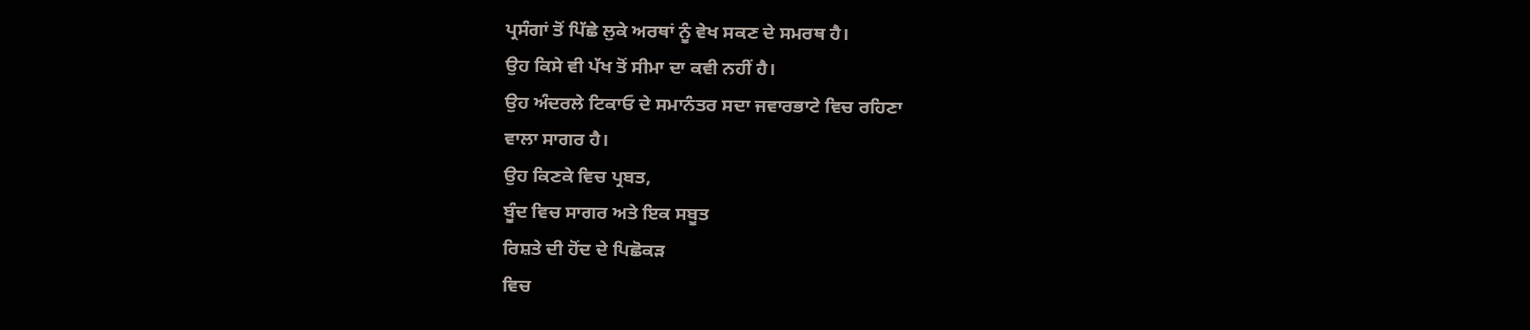ਪ੍ਰਸੰਗਾਂ ਤੋਂ ਪਿੱਛੇ ਲੁਕੇ ਅਰਥਾਂ ਨੂੰ ਵੇਖ ਸਕਣ ਦੇ ਸਮਰਥ ਹੈ।
ਉਹ ਕਿਸੇ ਵੀ ਪੱਖ ਤੋਂ ਸੀਮਾ ਦਾ ਕਵੀ ਨਹੀਂ ਹੈ।
ਉਹ ਅੰਦਰਲੇ ਟਿਕਾਓ ਦੇ ਸਮਾਨੰਤਰ ਸਦਾ ਜਵਾਰਭਾਟੇ ਵਿਚ ਰਹਿਣਾ
ਵਾਲਾ ਸਾਗਰ ਹੈ।
ਉਹ ਕਿਣਕੇ ਵਿਚ ਪ੍ਰਬਤ,
ਬੂੰਦ ਵਿਚ ਸਾਗਰ ਅਤੇ ਇਕ ਸਬੂਤ
ਰਿਸ਼ਤੇ ਦੀ ਹੋਂਦ ਦੇ ਪਿਛੋਕੜ
ਵਿਚ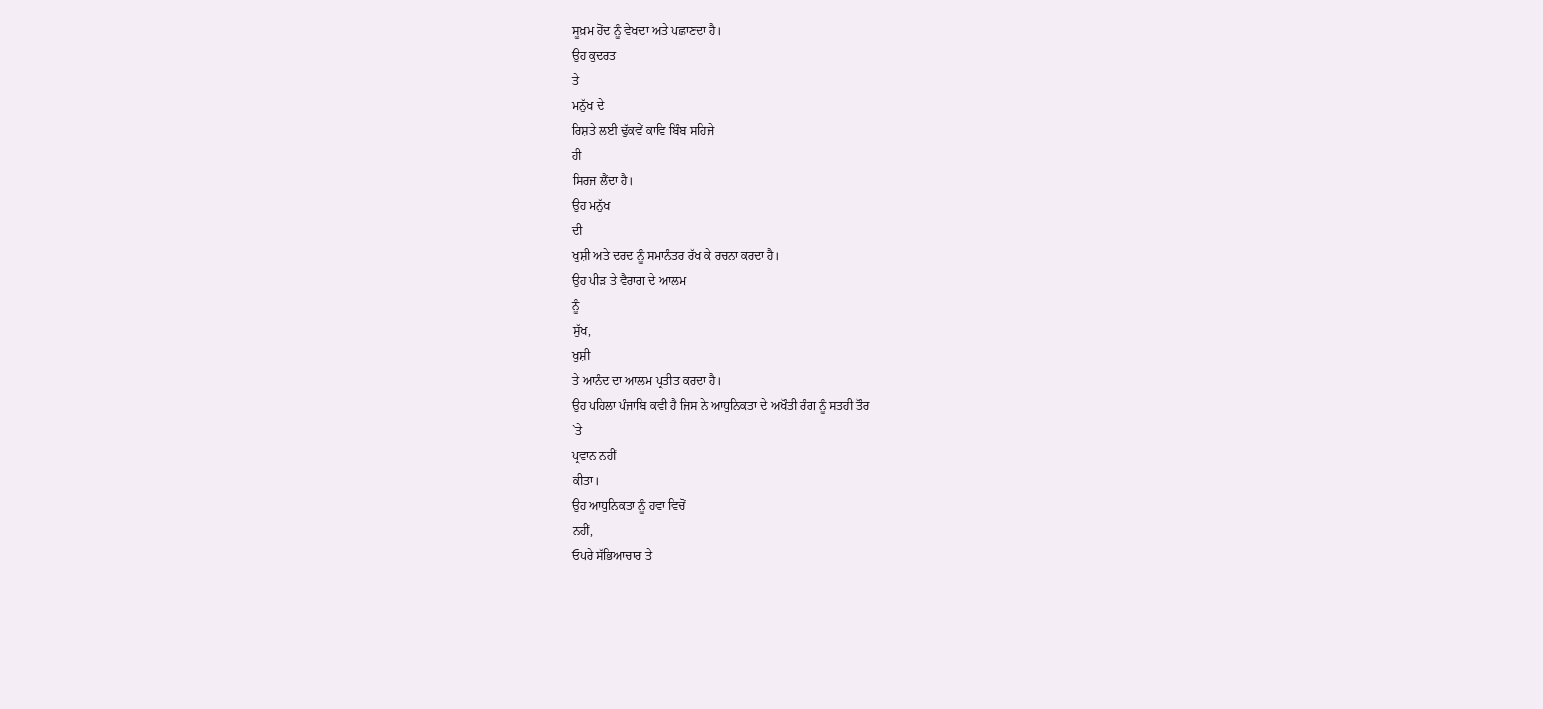ਸੂਖ਼ਮ ਹੋਂਦ ਨੂੰ ਵੇਖਦਾ ਅਤੇ ਪਛਾਣਦਾ ਹੈ।
ਉਹ ਕੁਦਰਤ
ਤੇ
ਮਨੁੱਖ ਦੇ
ਰਿਸ਼ਤੇ ਲਈ ਢੁੱਕਵੇਂ ਕਾਵਿ ਬਿੰਬ ਸਹਿਜੇ
ਹੀ
ਸਿਰਜ ਲੈਂਦਾ ਹੈ।
ਉਹ ਮਨੁੱਖ
ਦੀ
ਖੁਸ਼ੀ ਅਤੇ ਦਰਦ ਨੂੰ ਸਮਾਨੰਤਰ ਰੱਖ ਕੇ ਰਚਨਾ ਕਰਦਾ ਹੈ।
ਉਹ ਪੀੜ ਤੇ ਵੈਰਾਗ ਦੇ ਆਲਮ
ਨੂੰ
ਸੁੱਖ,
ਖੁਸ਼ੀ
ਤੇ ਆਨੰਦ ਦਾ ਆਲਮ ਪ੍ਰਤੀਤ ਕਰਦਾ ਹੈ।
ਉਹ ਪਹਿਲਾ ਪੰਜਾਬਿ ਕਵੀ ਹੈ ਜਿਸ ਨੇ ਆਧੁਨਿਕਤਾ ਦੇ ਅਖੌਤੀ ਰੰਗ ਨੂੰ ਸਤਹੀ ਤੌਰ
`ਤੇ
ਪ੍ਰਵਾਨ ਨਹੀਂ
ਕੀਤਾ।
ਉਹ ਆਧੁਨਿਕਤਾ ਨੂੰ ਹਵਾ ਵਿਚੋਂ
ਨਹੀਂ,
ਓਪਰੇ ਸੱਭਿਆਚਾਰ ਤੇ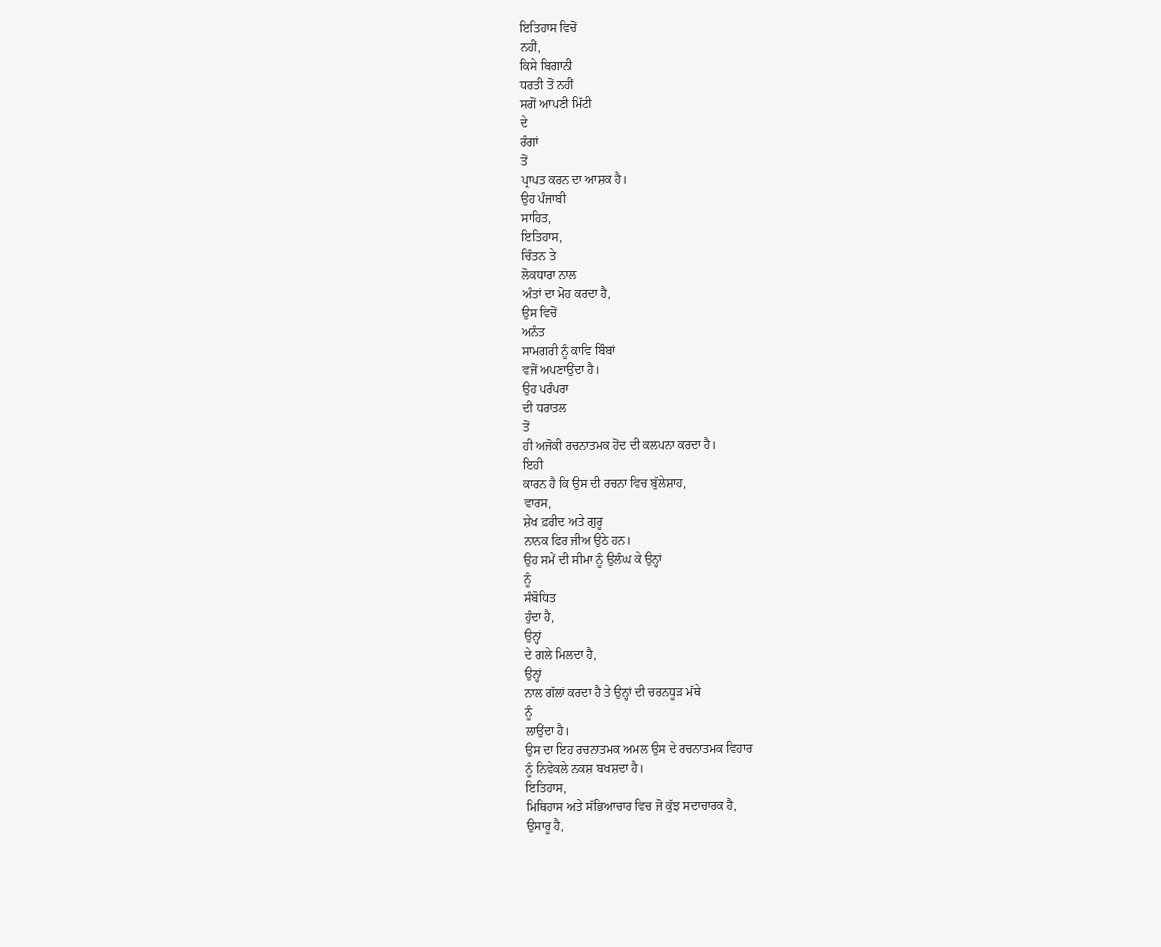ਇਤਿਹਾਸ ਵਿਚੋਂ
ਨਹੀਂ,
ਕਿਸੇ ਬਿਗਾਨੀ
ਧਰਤੀ ਤੋਂ ਨਹੀਂ
ਸਗੋਂ ਆਪਣੀ ਮਿੱਟੀ
ਦੇ
ਰੰਗਾਂ
ਤੋਂ
ਪ੍ਰਾਪਤ ਕਰਨ ਦਾ ਆਸ਼ਕ ਹੈ।
ਉਹ ਪੰਜਾਬੀ
ਸਾਹਿਤ,
ਇਤਿਹਾਸ,
ਚਿੰਤਨ ਤੇ
ਲੋਕਧਾਰਾ ਨਾਲ
ਅੰਤਾਂ ਦਾ ਮੋਹ ਕਰਦਾ ਹੈ,
ਉਸ ਵਿਚੋਂ
ਅਨੰਤ
ਸਾਮਗਰੀ ਨੂੰ ਕਾਵਿ ਬਿੰਬਾਂ
ਵਜੋਂ ਅਪਣਾਉਂਦਾ ਹੈ।
ਉਹ ਪਰੰਪਰਾ
ਦੀ ਧਰਾਤਲ
ਤੋਂ
ਹੀ ਅਜੋਕੀ ਰਚਨਾਤਮਕ ਹੋਂਦ ਦੀ ਕਲਪਨਾ ਕਰਦਾ ਹੈ।
ਇਹੀ
ਕਾਰਨ ਹੈ ਕਿ ਉਸ ਦੀ ਰਚਨਾ ਵਿਚ ਬੁੱਲੇਸ਼ਾਹ,
ਵਾਰਸ,
ਸ਼ੇਖ ਫ਼ਰੀਦ ਅਤੇ ਗੁਰੂ
ਨਾਨਕ ਫਿਰ ਜੀਅ ਉਠੇ ਹਨ।
ਉਹ ਸਮੇਂ ਦੀ ਸੀਮਾ ਨੂੰ ਉਲੰਘ ਕੇ ਉਨ੍ਹਾਂ
ਨੂੰ
ਸੰਬੋਧਿਤ
ਹੁੰਦਾ ਹੈ,
ਉਨ੍ਹਾਂ
ਦੇ ਗਲੇ ਮਿਲਦਾ ਹੈ,
ਉਨ੍ਹਾਂ
ਨਾਲ ਗੱਲਾਂ ਕਰਦਾ ਹੈ ਤੇ ਉਨ੍ਹਾਂ ਦੀ ਚਰਨਧੂੜ ਮੱਥੇ
ਨੂੰ
ਲਾਉਂਦਾ ਹੈ।
ਉਸ ਦਾ ਇਹ ਰਚਨਾਤਮਕ ਅਮਲ ਉਸ ਦੇ ਰਚਨਾਤਮਕ ਵਿਹਾਰ
ਨੂੰ ਨਿਵੇਕਲੇ ਨਕਸ਼ ਬਖਸ਼ਦਾ ਹੈ।
ਇਤਿਹਾਸ,
ਮਿਥਿਹਾਸ ਅਤੇ ਸੱਭਿਆਚਾਰ ਵਿਚ ਜੋ ਕੁੱਝ ਸਦਾਚਾਰਕ ਹੈ,
ਉਸਾਰੂ ਹੈ,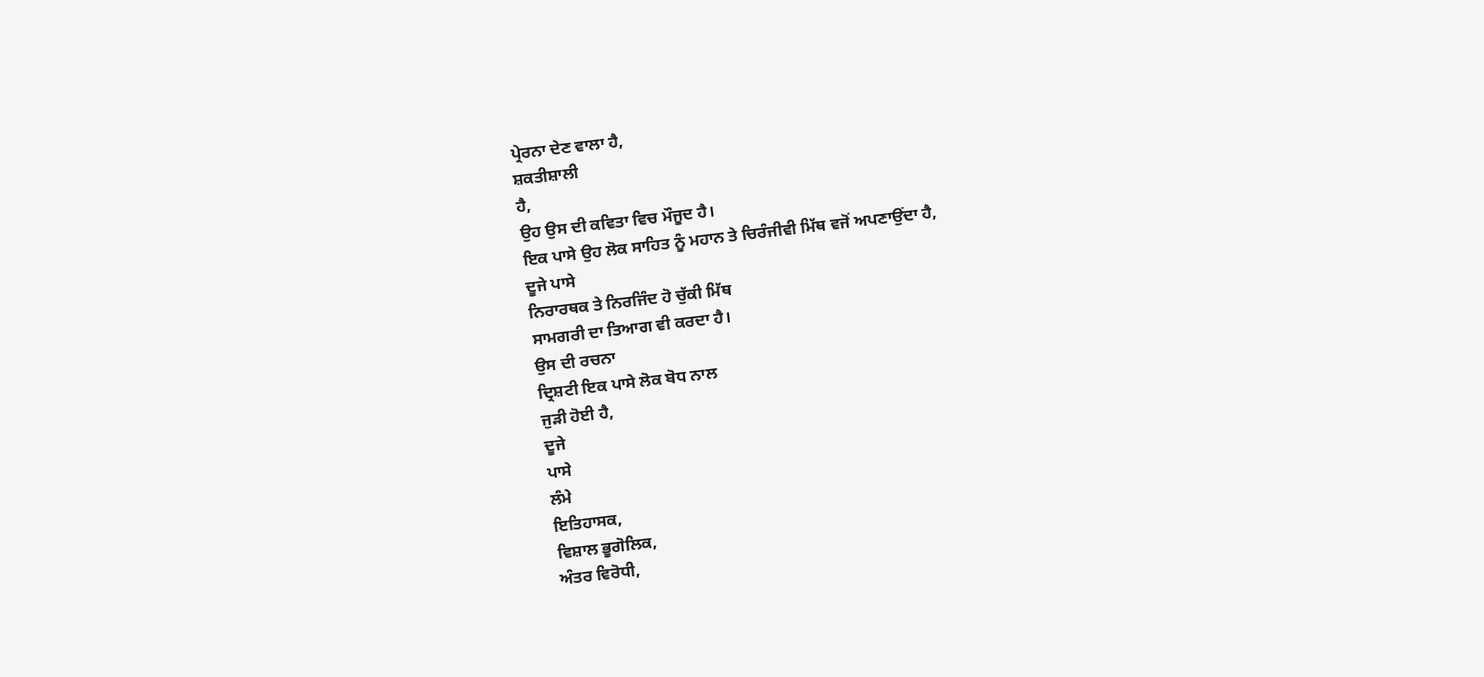ਪ੍ਰੇਰਨਾ ਦੇਣ ਵਾਲਾ ਹੈ,
ਸ਼ਕਤੀਸ਼ਾਲੀ
ਹੈ,
ਉਹ ਉਸ ਦੀ ਕਵਿਤਾ ਵਿਚ ਮੌਜੂਦ ਹੈ।
ਇਕ ਪਾਸੇ ਉਹ ਲੋਕ ਸਾਹਿਤ ਨੂੰ ਮਹਾਨ ਤੇ ਚਿਰੰਜੀਵੀ ਮਿੱਥ ਵਜੋਂ ਅਪਣਾਉਂਦਾ ਹੈ,
ਦੂਜੇ ਪਾਸੇ
ਨਿਰਾਰਥਕ ਤੇ ਨਿਰਜਿੰਦ ਹੋ ਚੁੱਕੀ ਮਿੱਥ
ਸਾਮਗਰੀ ਦਾ ਤਿਆਗ ਵੀ ਕਰਦਾ ਹੈ।
ਉਸ ਦੀ ਰਚਨਾ
ਦ੍ਰਿਸ਼ਟੀ ਇਕ ਪਾਸੇ ਲੋਕ ਬੋਧ ਨਾਲ
ਜੁੜੀ ਹੋਈ ਹੈ,
ਦੂਜੇ
ਪਾਸੇ
ਲੰਮੇ
ਇਤਿਹਾਸਕ,
ਵਿਸ਼ਾਲ ਭੂਗੋਲਿਕ,
ਅੰਤਰ ਵਿਰੋਧੀ,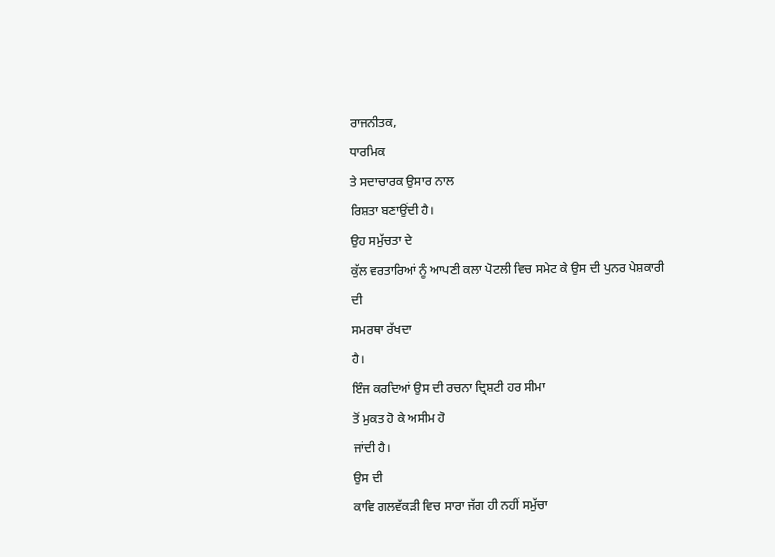ਰਾਜਨੀਤਕ,
ਧਾਰਮਿਕ
ਤੇ ਸਦਾਚਾਰਕ ਉਸਾਰ ਨਾਲ
ਰਿਸ਼ਤਾ ਬਣਾਉਂਦੀ ਹੈ।
ਉਹ ਸਮੁੱਚਤਾ ਦੇ
ਕੁੱਲ ਵਰਤਾਰਿਆਂ ਨੂੰ ਆਪਣੀ ਕਲਾ ਪੋਟਲੀ ਵਿਚ ਸਮੇਟ ਕੇ ਉਸ ਦੀ ਪੁਨਰ ਪੇਸ਼ਕਾਰੀ
ਦੀ
ਸਮਰਥਾ ਰੱਖਦਾ
ਹੈ।
ਇੰਜ ਕਰਦਿਆਂ ਉਸ ਦੀ ਰਚਨਾ ਦ੍ਰਿਸ਼ਟੀ ਹਰ ਸੀਮਾ
ਤੋਂ ਮੁਕਤ ਹੋ ਕੇ ਅਸੀਮ ਹੋ
ਜਾਂਦੀ ਹੈ।
ਉਸ ਦੀ
ਕਾਵਿ ਗਲਵੱਕੜੀ ਵਿਚ ਸਾਰਾ ਜੱਗ ਹੀ ਨਹੀਂ ਸਮੁੱਚਾ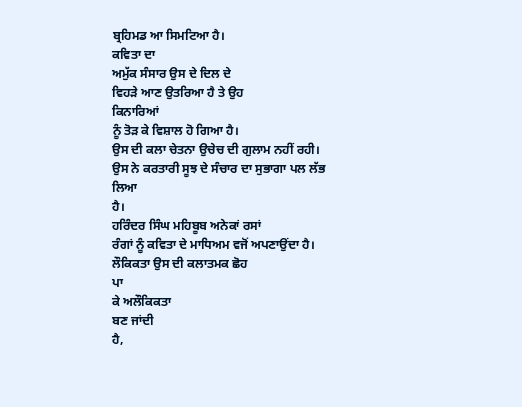ਬ੍ਰਹਿਮਡ ਆ ਸਿਮਟਿਆ ਹੈ।
ਕਵਿਤਾ ਦਾ
ਅਮੁੱਕ ਸੰਸਾਰ ਉਸ ਦੇ ਦਿਲ ਦੇ
ਵਿਹੜੇ ਆਣ ਉਤਰਿਆ ਹੈ ਤੇ ਉਹ
ਕਿਨਾਰਿਆਂ
ਨੂੰ ਤੋੜ ਕੇ ਵਿਸ਼ਾਲ ਹੋ ਗਿਆ ਹੈ।
ਉਸ ਦੀ ਕਲਾ ਚੇਤਨਾ ਉਚੇਚ ਦੀ ਗੁਲਾਮ ਨਹੀਂ ਰਹੀ।
ਉਸ ਨੇ ਕਰਤਾਰੀ ਸੂਝ ਦੇ ਸੰਚਾਰ ਦਾ ਸੁਭਾਗਾ ਪਲ ਲੱਭ
ਲਿਆ
ਹੈ।
ਹਰਿੰਦਰ ਸਿੰਘ ਮਹਿਬੂਬ ਅਨੇਕਾਂ ਰਸਾਂ
ਰੰਗਾਂ ਨੂੰ ਕਵਿਤਾ ਦੇ ਮਾਧਿਅਮ ਵਜੋਂ ਅਪਣਾਉਂਦਾ ਹੈ।
ਲੌਕਿਕਤਾ ਉਸ ਦੀ ਕਲਾਤਮਕ ਛੋਹ
ਪਾ
ਕੇ ਅਲੌਕਿਕਤਾ
ਬਣ ਜਾਂਦੀ
ਹੈ,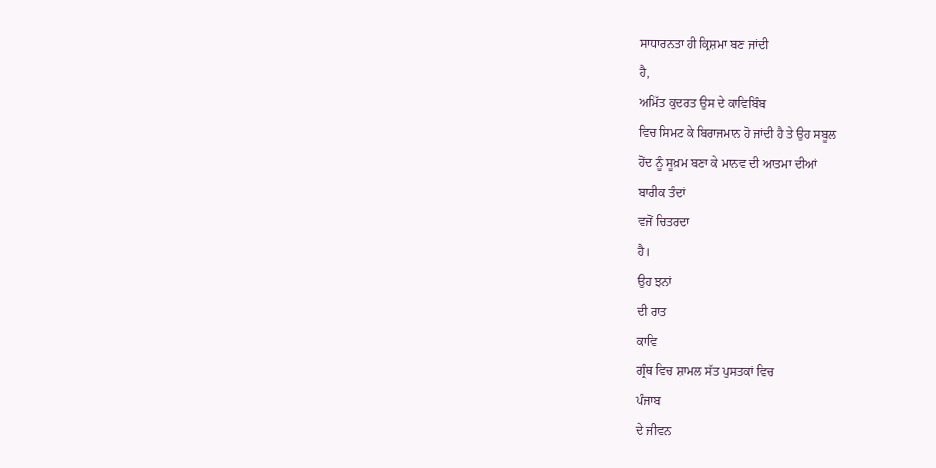ਸਾਧਾਰਨਤਾ ਹੀ ਕ੍ਰਿਸ਼ਮਾ ਬਣ ਜਾਂਦੀ
ਹੈ,
ਅਮਿੱਤ ਕੁਦਰਤ ਉਸ ਦੇ ਕਾਵਿਬਿੰਬ
ਵਿਚ ਸਿਮਟ ਕੇ ਬਿਰਾਜਮਾਨ ਹੋ ਜਾਂਦੀ ਹੈ ਤੇ ਉਹ ਸਬੂਲ
ਹੋਂਦ ਨੂੰ ਸੂਖ਼ਮ ਬਣਾ ਕੇ ਮਾਨਵ ਦੀ ਆਤਮਾ ਦੀਆਂ
ਬਾਰੀਕ ਤੰਦਾਂ
ਵਜੋਂ ਚਿਤਰਦਾ
ਹੈ।
ਉਹ ਝਨਾਂ
ਦੀ ਰਾਤ
ਕਾਵਿ
ਗ੍ਰੰਥ ਵਿਚ ਸ਼ਾਮਲ ਸੱਤ ਪੁਸਤਕਾਂ ਵਿਚ
ਪੰਜਾਬ
ਦੇ ਜੀਵਨ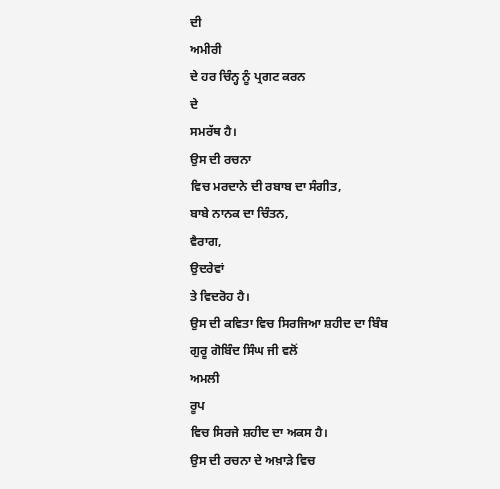ਦੀ
ਅਮੀਰੀ
ਦੇ ਹਰ ਚਿੰਨ੍ਹ ਨੂੰ ਪ੍ਰਗਟ ਕਰਨ
ਦੇ
ਸਮਰੱਥ ਹੈ।
ਉਸ ਦੀ ਰਚਨਾ
ਵਿਚ ਮਰਦਾਨੇ ਦੀ ਰਬਾਬ ਦਾ ਸੰਗੀਤ,
ਬਾਬੇ ਨਾਨਕ ਦਾ ਚਿੰਤਨ,
ਵੈਰਾਗ,
ਉਦਰੇਵਾਂ
ਤੇ ਵਿਦਰੋਹ ਹੈ।
ਉਸ ਦੀ ਕਵਿਤਾ ਵਿਚ ਸਿਰਜਿਆ ਸ਼ਹੀਦ ਦਾ ਬਿੰਬ
ਗੁਰੂ ਗੋਬਿੰਦ ਸਿੰਘ ਜੀ ਵਲੋਂ
ਅਮਲੀ
ਰੂਪ
ਵਿਚ ਸਿਰਜੇ ਸ਼ਹੀਦ ਦਾ ਅਕਸ ਹੈ।
ਉਸ ਦੀ ਰਚਨਾ ਦੇ ਅਖ਼ਾੜੇ ਵਿਚ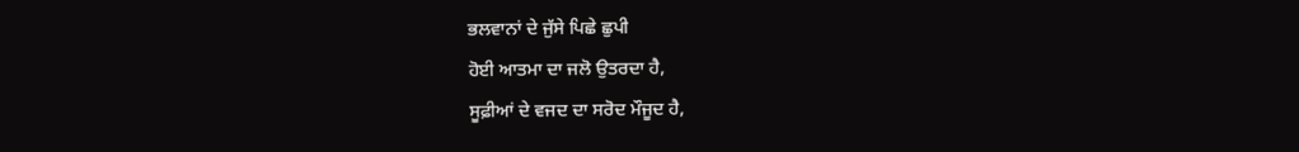ਭਲਵਾਨਾਂ ਦੇ ਜੁੱਸੇ ਪਿਛੇ ਛੁਪੀ
ਹੋਈ ਆਤਮਾ ਦਾ ਜਲੋ ਉਤਰਦਾ ਹੈ,
ਸੂਫ਼ੀਆਂ ਦੇ ਵਜਦ ਦਾ ਸਰੋਦ ਮੌਜੂਦ ਹੈ,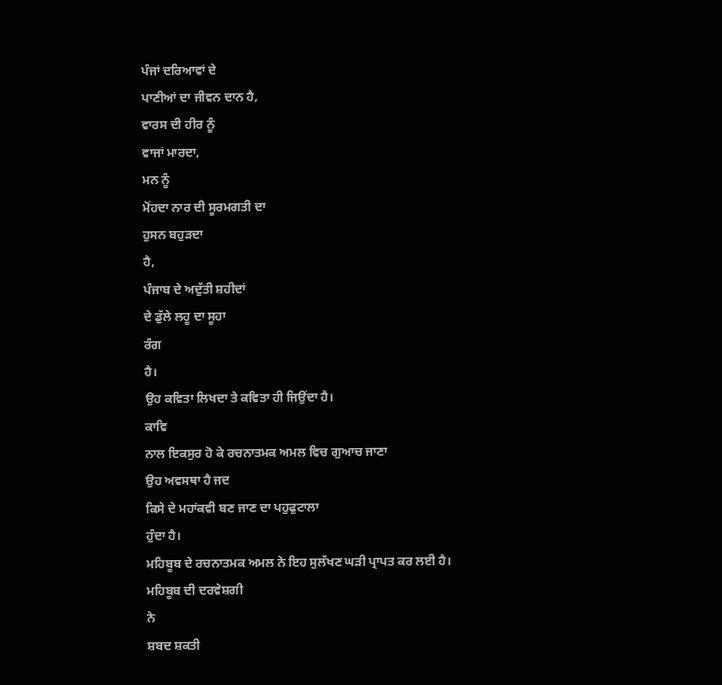ਪੰਜਾਂ ਦਰਿਆਵਾਂ ਦੇ
ਪਾਣੀਆਂ ਦਾ ਜੀਵਨ ਦਾਨ ਹੈ,
ਵਾਰਸ ਦੀ ਹੀਰ ਨੂੰ
ਵਾਜਾਂ ਮਾਰਦਾ,
ਮਨ ਨੂੰ
ਮੋਂਹਦਾ ਨਾਰ ਦੀ ਸੂਰਮਗਤੀ ਦਾ
ਹੁਸਨ ਬਹੁੜਦਾ
ਹੈ,
ਪੰਜਾਬ ਦੇ ਅਦੁੱਤੀ ਸ਼ਹੀਦਾਂ
ਦੇ ਡੁੱਲੇ ਲਹੂ ਦਾ ਸੂਹਾ
ਰੰਗ
ਹੈ।
ਉਹ ਕਵਿਤਾ ਲਿਖਦਾ ਤੇ ਕਵਿਤਾ ਹੀ ਜਿਉਂਦਾ ਹੈ।
ਕਾਵਿ
ਨਾਲ ਇਕਸੁਰ ਹੋ ਕੇ ਰਚਨਾਤਮਕ ਅਮਲ ਵਿਚ ਗੁਆਚ ਜਾਣਾ
ਉਹ ਅਵਸਥਾ ਹੈ ਜਦ
ਕਿਸੇ ਦੇ ਮਹਾਂਕਵੀ ਬਣ ਜਾਣ ਦਾ ਪਹੁਫੁਟਾਲਾ
ਹੁੰਦਾ ਹੈ।
ਮਹਿਬੂਬ ਦੇ ਰਚਨਾਤਮਕ ਅਮਲ ਨੇ ਇਹ ਸੁਲੱਖਣ ਘੜੀ ਪ੍ਰਾਪਤ ਕਰ ਲਈ ਹੈ।
ਮਹਿਬੂਬ ਦੀ ਦਰਵੇਸ਼ਗੀ
ਨੇ
ਸ਼ਬਦ ਸ਼ਕਤੀ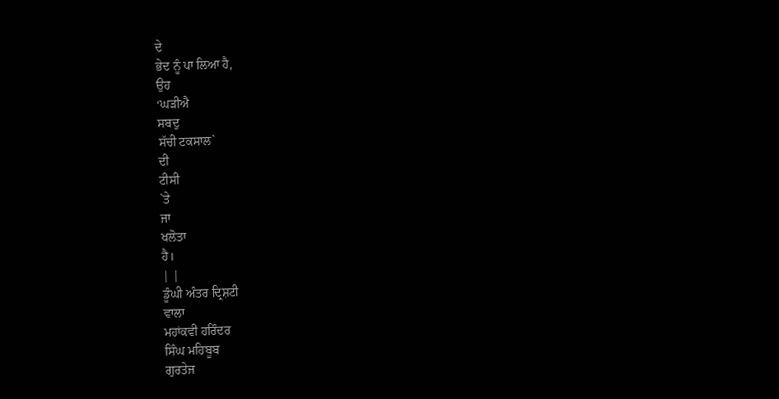ਦੇ
ਭੇਦ ਨੂੰ ਪਾ ਲਿਆ ਹੈ,
ਉਹ
‘ਘੜੀਐ
ਸਬਦੁ
ਸੱਚੀ ਟਕਸਾਲ`
ਦੀ
ਟੀਸੀ
`ਤੇ
ਜਾ
ਖਲੋਤਾ
ਹੈ।
| |
ਡੂੰਘੀ ਅੰਤਰ ਦ੍ਰਿਸ਼ਟੀ
ਵਾਲਾ
ਮਹਾਂਕਵੀ ਹਰਿੰਦਰ
ਸਿੰਘ ਮਹਿਬੂਬ
ਗੁਰਤੇਜ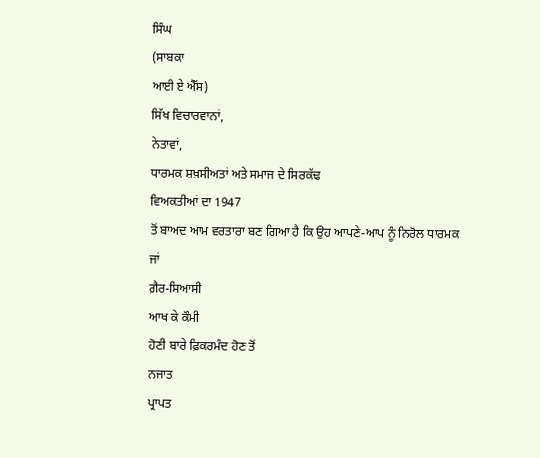ਸਿੰਘ
(ਸਾਬਕਾ
ਆਈ ਏ ਐੱਸ)
ਸਿੱਖ ਵਿਚਾਰਵਾਨਾਂ,
ਨੇਤਾਵਾਂ,
ਧਾਰਮਕ ਸ਼ਖ਼ਸੀਅਤਾਂ ਅਤੇ ਸਮਾਜ ਦੇ ਸਿਰਕੱਢ
ਵਿਅਕਤੀਆਂ ਦਾ 1947
ਤੋਂ ਬਾਅਦ ਆਮ ਵਰਤਾਰਾ ਬਣ ਗਿਆ ਹੈ ਕਿ ਉਹ ਆਪਣੇ-ਆਪ ਨੂੰ ਨਿਰੋਲ ਧਾਰਮਕ
ਜਾਂ
ਗ਼ੈਰ-ਸਿਆਸੀ
ਆਖ ਕੇ ਕੌਮੀ
ਹੋਣੀ ਬਾਰੇ ਫ਼ਿਕਰਮੰਦ ਹੋਣ ਤੋਂ
ਨਜਾਤ
ਪ੍ਰਾਪਤ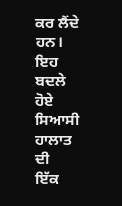ਕਰ ਲੈਂਦੇ ਹਨ।
ਇਹ ਬਦਲੇ ਹੋਏ
ਸਿਆਸੀ
ਹਾਲਾਤ
ਦੀ
ਇੱਕ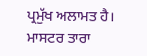ਪ੍ਰਮੁੱਖ ਅਲਾਮਤ ਹੈ।
ਮਾਸਟਰ ਤਾਰਾ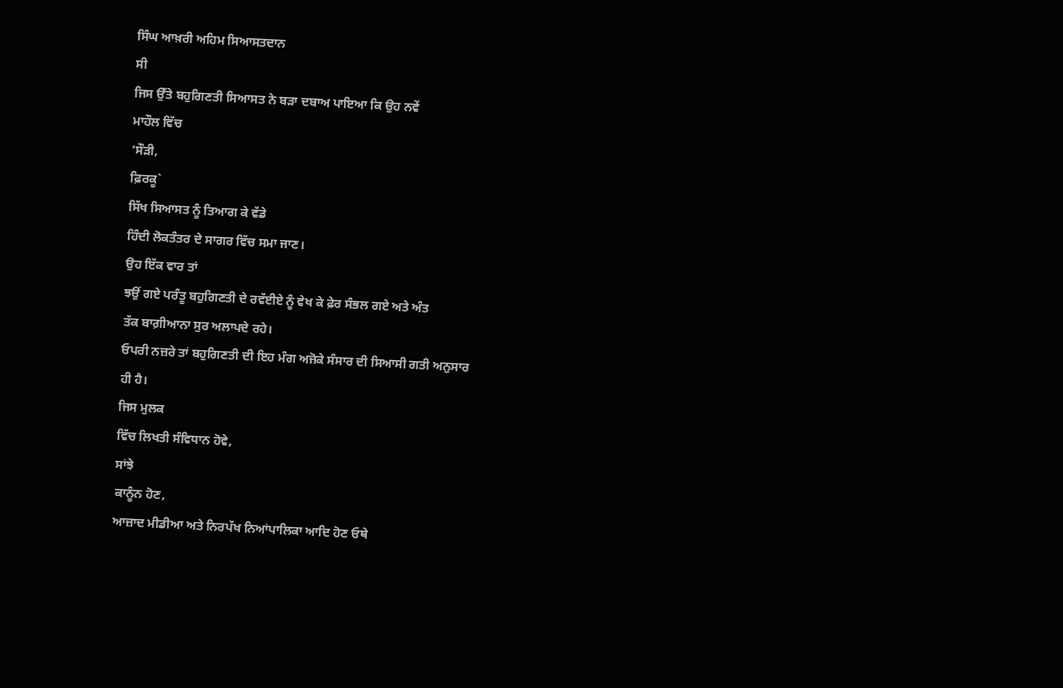ਸਿੰਘ ਆਖ਼ਰੀ ਅਹਿਮ ਸਿਆਸਤਦਾਨ
ਸੀ
ਜਿਸ ਉੱਤੇ ਬਹੁਗਿਣਤੀ ਸਿਆਸਤ ਨੇ ਬੜਾ ਦਬਾਅ ਪਾਇਆ ਕਿ ਉਹ ਨਵੇਂ
ਮਾਹੌਲ ਵਿੱਚ
‘ਸੌੜੀ,
ਫ਼ਿਰਕੂ`
ਸਿੱਖ ਸਿਆਸਤ ਨੂੰ ਤਿਆਗ ਕੇ ਵੱਡੇ
ਹਿੰਦੀ ਲੋਕਤੰਤਰ ਦੇ ਸਾਗਰ ਵਿੱਚ ਸਮਾ ਜਾਣ।
ਉਹ ਇੱਕ ਵਾਰ ਤਾਂ
ਝਉਂ ਗਏ ਪਰੰਤੂ ਬਹੁਗਿਣਤੀ ਦੇ ਰਵੱਈਏ ਨੂੰ ਵੇਖ ਕੇ ਫ਼ੇਰ ਸੰਭਲ ਗਏ ਅਤੇ ਅੰਤ
ਤੱਕ ਬਾਗ਼ੀਆਨਾ ਸੁਰ ਅਲਾਪਦੇ ਰਹੇ।
ਓਪਰੀ ਨਜ਼ਰੇ ਤਾਂ ਬਹੁਗਿਣਤੀ ਦੀ ਇਹ ਮੰਗ ਅਜੋਕੇ ਸੰਸਾਰ ਦੀ ਸਿਆਸੀ ਗਤੀ ਅਨੁਸਾਰ
ਹੀ ਹੈ।
ਜਿਸ ਮੁਲਕ
ਵਿੱਚ ਲਿਖਤੀ ਸੰਵਿਧਾਨ ਹੋਵੇ,
ਸਾਂਝੇ
ਕਾਨੂੰਨ ਹੋਣ,
ਆਜ਼ਾਦ ਮੀਡੀਆ ਅਤੇ ਨਿਰਪੱਖ ਨਿਆਂਪਾਲਿਕਾ ਆਦਿ ਹੋਣ ਓਥੇ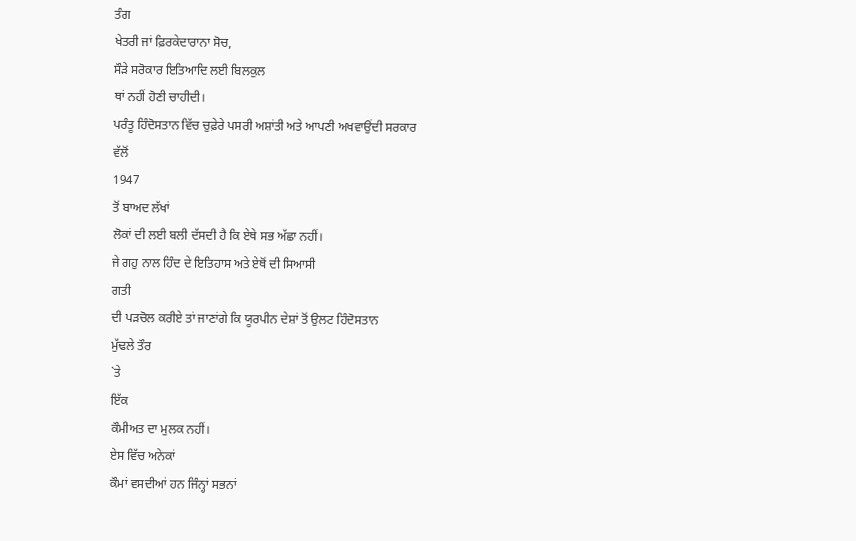ਤੰਗ
ਖੇਤਰੀ ਜਾਂ ਫ਼ਿਰਕੇਦਾਰਾਨਾ ਸੋਚ,
ਸੌੜੇ ਸਰੋਕਾਰ ਇਤਿਆਦਿ ਲਈ ਬਿਲਕੁਲ
ਥਾਂ ਨਹੀਂ ਹੋਣੀ ਚਾਹੀਦੀ।
ਪਰੰਤੂ ਹਿੰਦੋਸਤਾਨ ਵਿੱਚ ਚੁਫ਼ੇਰੇ ਪਸਰੀ ਅਸ਼ਾਂਤੀ ਅਤੇ ਆਪਣੀ ਅਖਵਾਉਂਦੀ ਸਰਕਾਰ
ਵੱਲੋਂ
1947
ਤੋਂ ਬਾਅਦ ਲੱਖਾਂ
ਲੋਕਾਂ ਦੀ ਲਈ ਬਲੀ ਦੱਸਦੀ ਹੈ ਕਿ ਏਥੇ ਸਭ ਅੱਛਾ ਨਹੀਂ।
ਜੇ ਗਹੁ ਨਾਲ ਹਿੰਦ ਦੇ ਇਤਿਹਾਸ ਅਤੇ ਏਥੋਂ ਦੀ ਸਿਆਸੀ
ਗਤੀ
ਦੀ ਪੜਚੋਲ ਕਰੀਏ ਤਾਂ ਜਾਣਾਂਗੇ ਕਿ ਯੂਰਪੀਨ ਦੇਸ਼ਾਂ ਤੋਂ ਉਲਟ ਹਿੰਦੋਸਤਾਨ
ਮੁੱਢਲੇ ਤੌਰ
`ਤੇ
ਇੱਕ
ਕੌਮੀਅਤ ਦਾ ਮੁਲਕ ਨਹੀਂ।
ਏਸ ਵਿੱਚ ਅਨੇਕਾਂ
ਕੌਮਾਂ ਵਸਦੀਆਂ ਹਨ ਜਿੰਨ੍ਹਾਂ ਸਭਨਾਂ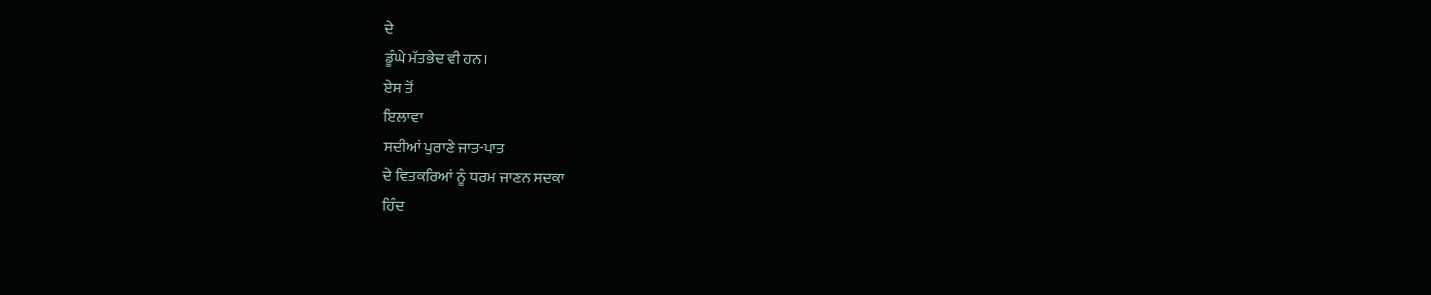ਦੇ
ਡੂੰਘੇ ਮੱਤਭੇਦ ਵੀ ਹਨ।
ਏਸ ਤੋਂ
ਇਲਾਵਾ
ਸਦੀਆਂ ਪੁਰਾਣੇ ਜਾਤ-ਪਾਤ
ਦੇ ਵਿਤਕਰਿਆਂ ਨੂੰ ਧਰਮ ਜਾਣਨ ਸਦਕਾ
ਹਿੰਦ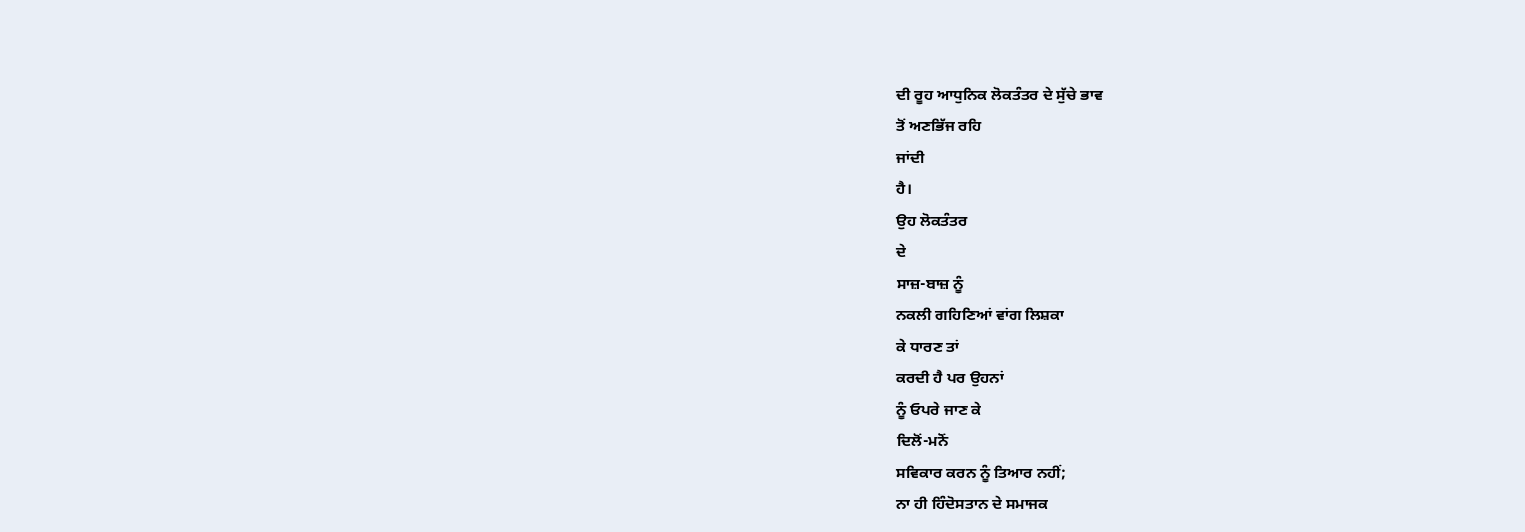ਦੀ ਰੂਹ ਆਧੁਨਿਕ ਲੋਕਤੰਤਰ ਦੇ ਸੁੱਚੇ ਭਾਵ
ਤੋਂ ਅਣਭਿੱਜ ਰਹਿ
ਜਾਂਦੀ
ਹੈ।
ਉਹ ਲੋਕਤੰਤਰ
ਦੇ
ਸਾਜ਼-ਬਾਜ਼ ਨੂੰ
ਨਕਲੀ ਗਹਿਣਿਆਂ ਵਾਂਗ ਲਿਸ਼ਕਾ
ਕੇ ਧਾਰਣ ਤਾਂ
ਕਰਦੀ ਹੈ ਪਰ ਉਹਨਾਂ
ਨੂੰ ਓਪਰੇ ਜਾਣ ਕੇ
ਦਿਲੋਂ-ਮਨੋਂ
ਸਵਿਕਾਰ ਕਰਨ ਨੂੰ ਤਿਆਰ ਨਹੀਂ;
ਨਾ ਹੀ ਹਿੰਦੋਸਤਾਨ ਦੇ ਸਮਾਜਕ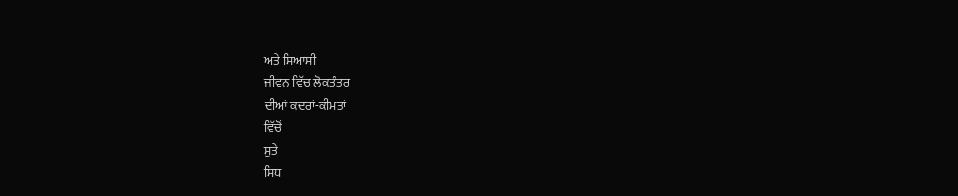ਅਤੇ ਸਿਆਸੀ
ਜੀਵਨ ਵਿੱਚ ਲੋਕਤੰਤਰ
ਦੀਆਂ ਕਦਰਾਂ-ਕੀਮਤਾਂ
ਵਿੱਚੋਂ
ਸੁਤੇ
ਸਿਧ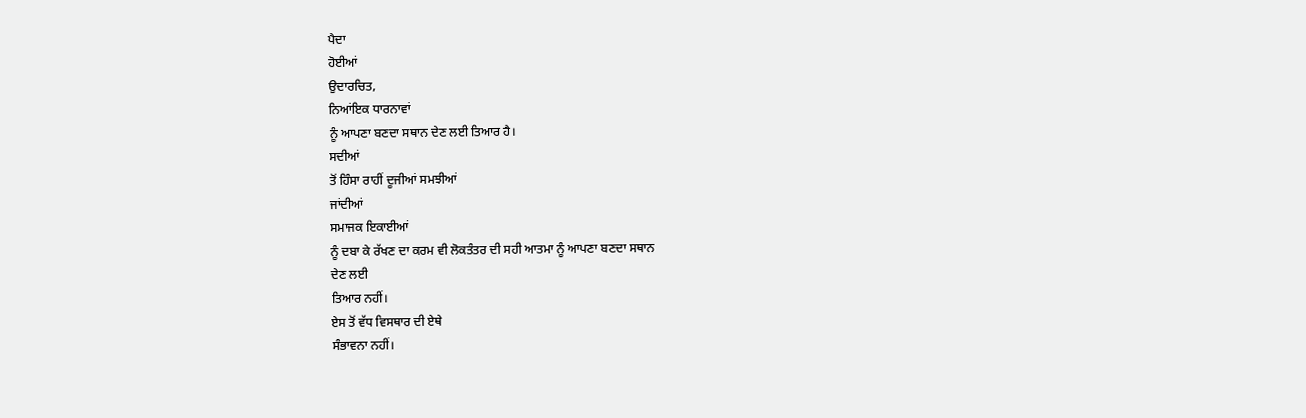ਪੈਦਾ
ਹੋਈਆਂ
ਉਦਾਰਚਿਤ,
ਨਿਆਂਇਕ ਧਾਰਨਾਵਾਂ
ਨੂੰ ਆਪਣਾ ਬਣਦਾ ਸਥਾਨ ਦੇਣ ਲਈ ਤਿਆਰ ਹੈ।
ਸਦੀਆਂ
ਤੋਂ ਹਿੰਸਾ ਰਾਹੀਂ ਦੂਜੀਆਂ ਸਮਝੀਆਂ
ਜਾਂਦੀਆਂ
ਸਮਾਜਕ ਇਕਾਈਆਂ
ਨੂੰ ਦਬਾ ਕੇ ਰੱਖਣ ਦਾ ਕਰਮ ਵੀ ਲੋਕਤੰਤਰ ਦੀ ਸਹੀ ਆਤਮਾ ਨੂੰ ਆਪਣਾ ਬਣਦਾ ਸਥਾਨ
ਦੇਣ ਲਈ
ਤਿਆਰ ਨਹੀਂ।
ਏਸ ਤੋਂ ਵੱਧ ਵਿਸਥਾਰ ਦੀ ਏਥੇ
ਸੰਭਾਵਨਾ ਨਹੀਂ।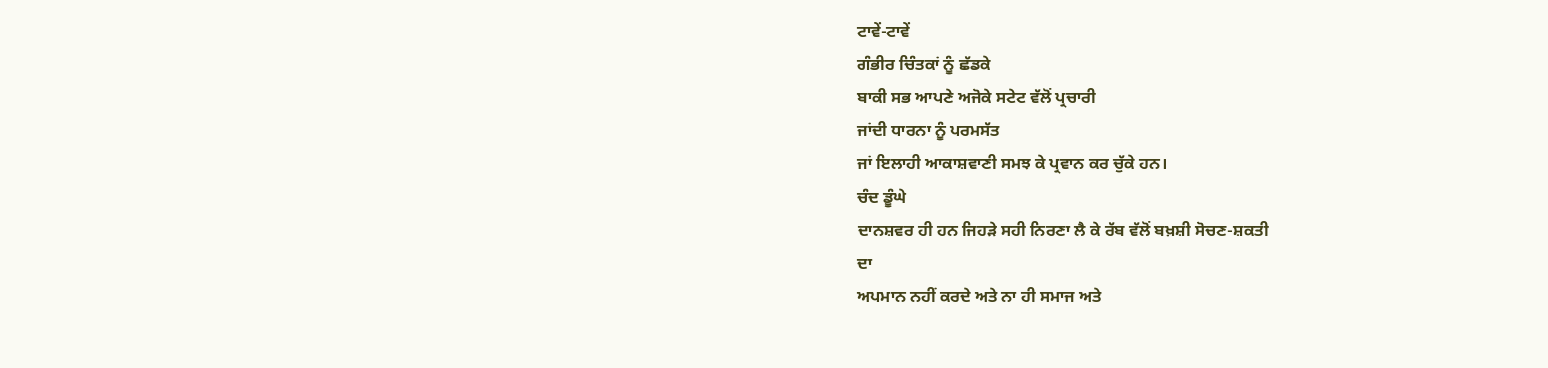ਟਾਵੇਂ-ਟਾਵੇਂ
ਗੰਭੀਰ ਚਿੰਤਕਾਂ ਨੂੰ ਛੱਡਕੇ
ਬਾਕੀ ਸਭ ਆਪਣੇ ਅਜੋਕੇ ਸਟੇਟ ਵੱਲੋਂ ਪ੍ਰਚਾਰੀ
ਜਾਂਦੀ ਧਾਰਨਾ ਨੂੰ ਪਰਮਸੱਤ
ਜਾਂ ਇਲਾਹੀ ਆਕਾਸ਼ਵਾਣੀ ਸਮਝ ਕੇ ਪ੍ਰਵਾਨ ਕਰ ਚੁੱਕੇ ਹਨ।
ਚੰਦ ਡੂੰਘੇ
ਦਾਨਸ਼ਵਰ ਹੀ ਹਨ ਜਿਹੜੇ ਸਹੀ ਨਿਰਣਾ ਲੈ ਕੇ ਰੱਬ ਵੱਲੋਂ ਬਖ਼ਸ਼ੀ ਸੋਚਣ-ਸ਼ਕਤੀ
ਦਾ
ਅਪਮਾਨ ਨਹੀਂ ਕਰਦੇ ਅਤੇ ਨਾ ਹੀ ਸਮਾਜ ਅਤੇ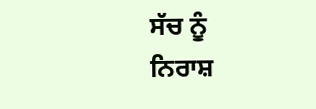ਸੱਚ ਨੂੰ
ਨਿਰਾਸ਼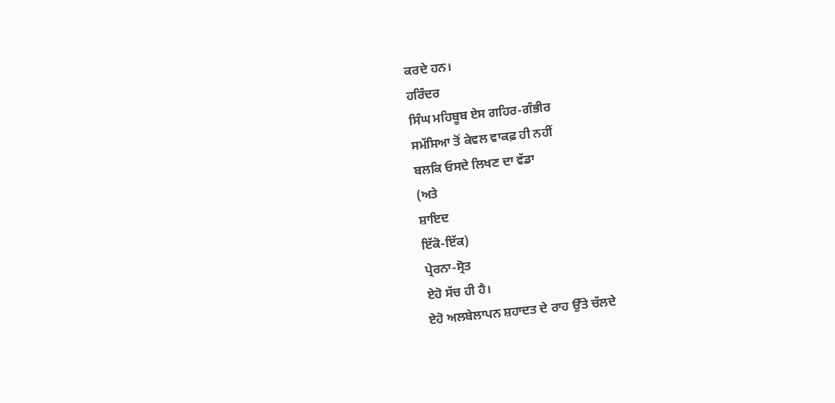ਕਰਦੇ ਹਨ।
ਹਰਿੰਦਰ
ਸਿੰਘ ਮਹਿਬੂਬ ਏਸ ਗਹਿਰ-ਗੰਭੀਰ
ਸਮੱਸਿਆ ਤੋਂ ਕੇਵਲ ਵਾਕਫ਼ ਹੀ ਨਹੀਂ
ਬਲਕਿ ਓਸਦੇ ਲਿਖਣ ਦਾ ਵੱਡਾ
(ਅਤੇ
ਸ਼ਾਇਦ
ਇੱਕੋ-ਇੱਕ)
ਪ੍ਰੇਰਨਾ-ਸ੍ਰੋਤ
ਏਹੋ ਸੱਚ ਹੀ ਹੈ।
ਏਹੋ ਅਲਬੇਲਾਪਨ ਸ਼ਹਾਦਤ ਦੇ ਰਾਹ ਉੱਤੇ ਚੱਲਦੇ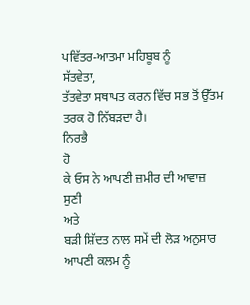ਪਵਿੱਤਰ-ਆਤਮਾ ਮਹਿਬੂਬ ਨੂੰ
ਸੱਤਵੇਤਾ,
ਤੱਤਵੇਤਾ ਸਥਾਪਤ ਕਰਨ ਵਿੱਚ ਸਭ ਤੋਂ ਉੱਤਮ ਤਰਕ ਹੋ ਨਿੱਬੜਦਾ ਹੈ।
ਨਿਰਭੈ
ਹੋ
ਕੇ ਓਸ ਨੇ ਆਪਣੀ ਜ਼ਮੀਰ ਦੀ ਆਵਾਜ਼
ਸੁਣੀ
ਅਤੇ
ਬੜੀ ਸ਼ਿੱਦਤ ਨਾਲ ਸਮੇਂ ਦੀ ਲੋੜ ਅਨੁਸਾਰ ਆਪਣੀ ਕਲਮ ਨੂੰ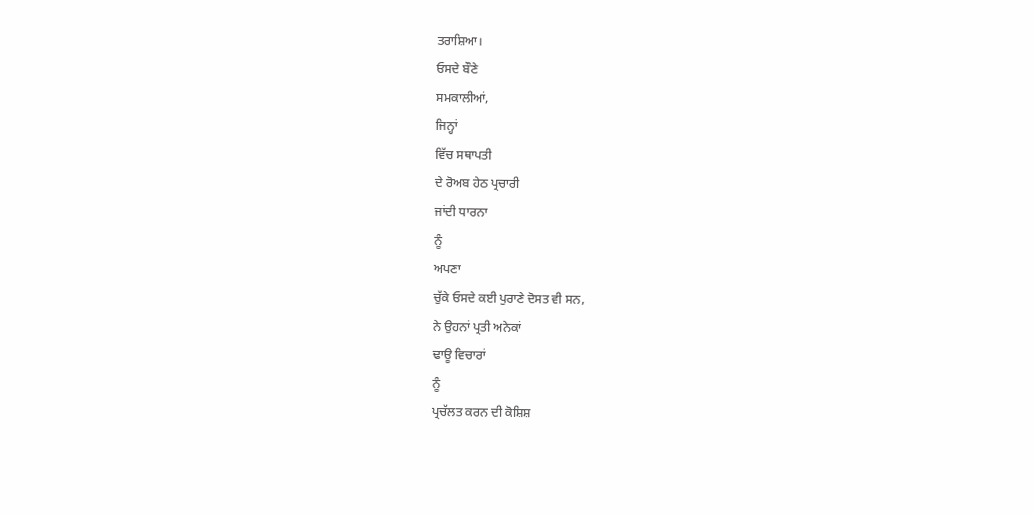ਤਰਾਸ਼ਿਆ।
ਓਸਦੇ ਬੌਣੇ
ਸਮਕਾਲੀਆਂ,
ਜਿਨ੍ਹਾਂ
ਵਿੱਚ ਸਥਾਪਤੀ
ਦੇ ਰੋਅਬ ਹੇਠ ਪ੍ਰਚਾਰੀ
ਜਾਂਦੀ ਧਾਰਨਾ
ਨੂੰ
ਅਪਣਾ
ਚੁੱਕੇ ਓਸਦੇ ਕਈ ਪੁਰਾਣੇ ਦੋਸਤ ਵੀ ਸਨ,
ਨੇ ਉਹਨਾਂ ਪ੍ਰਤੀ ਅਨੇਕਾਂ
ਢਾਊ ਵਿਚਾਰਾਂ
ਨੂੰ
ਪ੍ਰਚੱਲਤ ਕਰਨ ਦੀ ਕੋਸ਼ਿਸ਼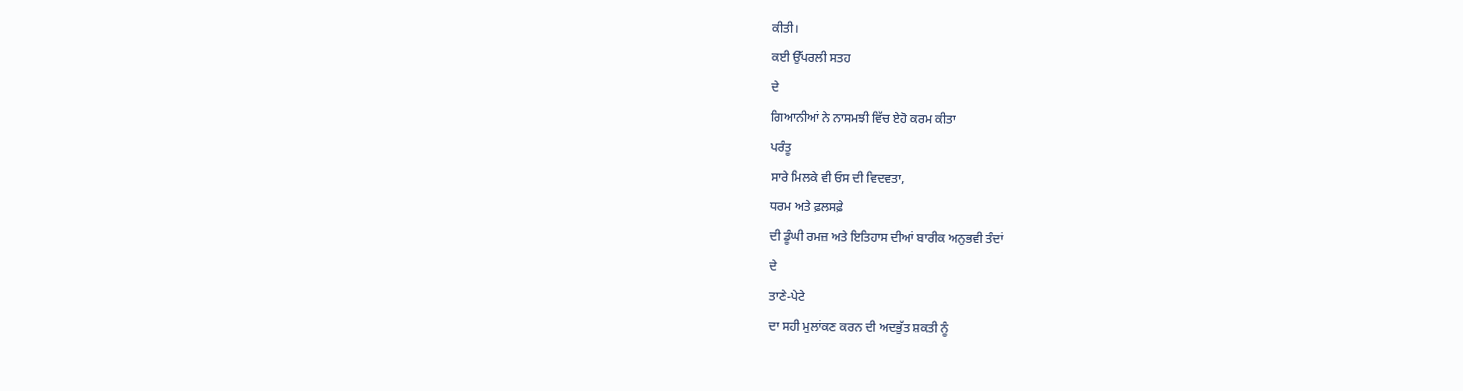ਕੀਤੀ।
ਕਈ ਉੱਪਰਲੀ ਸਤਹ
ਦੇ
ਗਿਆਨੀਆਂ ਨੇ ਨਾਸਮਝੀ ਵਿੱਚ ਏਹੋ ਕਰਮ ਕੀਤਾ
ਪਰੰਤੂ
ਸਾਰੇ ਮਿਲਕੇ ਵੀ ਓਸ ਦੀ ਵਿਦਵਤਾ,
ਧਰਮ ਅਤੇ ਫ਼ਲਸਫ਼ੇ
ਦੀ ਡੂੰਘੀ ਰਮਜ਼ ਅਤੇ ਇਤਿਹਾਸ ਦੀਆਂ ਬਾਰੀਕ ਅਨੁਭਵੀ ਤੰਦਾਂ
ਦੇ
ਤਾਣੇ-ਪੇਟੇ
ਦਾ ਸਹੀ ਮੁਲਾਂਕਣ ਕਰਨ ਦੀ ਅਦਭੁੱਤ ਸ਼ਕਤੀ ਨੂੰ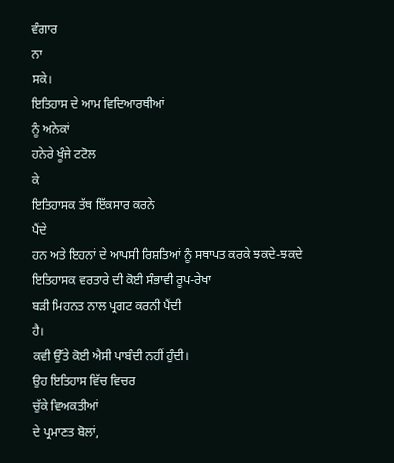ਵੰਗਾਰ
ਨਾ
ਸਕੇ।
ਇਤਿਹਾਸ ਦੇ ਆਮ ਵਿਦਿਆਰਥੀਆਂ
ਨੂੰ ਅਨੇਕਾਂ
ਹਨੇਰੇ ਖੂੰਜੇ ਟਟੋਲ
ਕੇ
ਇਤਿਹਾਸਕ ਤੱਥ ਇੱਕਸਾਰ ਕਰਨੇ
ਪੈਂਦੇ
ਹਨ ਅਤੇ ਇਹਨਾਂ ਦੇ ਆਪਸੀ ਰਿਸ਼ਤਿਆਂ ਨੂੰ ਸਥਾਪਤ ਕਰਕੇ ਝਕਦੇ-ਝਕਦੇ
ਇਤਿਹਾਸਕ ਵਰਤਾਰੇ ਦੀ ਕੋਈ ਸੰਭਾਵੀ ਰੂਪ-ਰੇਖਾ
ਬੜੀ ਮਿਹਨਤ ਨਾਲ ਪ੍ਰਗਟ ਕਰਨੀ ਪੈਂਦੀ
ਹੈ।
ਕਵੀ ਉੱਤੇ ਕੋਈ ਐਸੀ ਪਾਬੰਦੀ ਨਹੀਂ ਹੁੰਦੀ।
ਉਹ ਇਤਿਹਾਸ ਵਿੱਚ ਵਿਚਰ
ਚੁੱਕੇ ਵਿਅਕਤੀਆਂ
ਦੇ ਪ੍ਰਮਾਣਤ ਬੋਲਾਂ,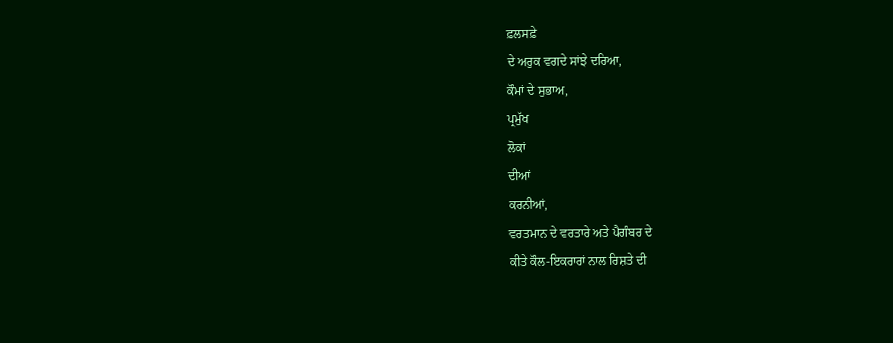ਫ਼ਲਸਫ਼ੇ
ਦੇ ਅਰੁਕ ਵਗਦੇ ਸਾਂਝੇ ਦਰਿਆ,
ਕੌਮਾਂ ਦੇ ਸੁਭਾਅ,
ਪ੍ਰਮੁੱਖ
ਲੋਕਾਂ
ਦੀਆਂ
ਕਰਨੀਆਂ,
ਵਰਤਮਾਨ ਦੇ ਵਰਤਾਰੇ ਅਤੇ ਪੈਗੰਬਰ ਦੇ
ਕੀਤੇ ਕੌਲ-ਇਕਰਾਰਾਂ ਨਾਲ ਰਿਸ਼ਤੇ ਦੀ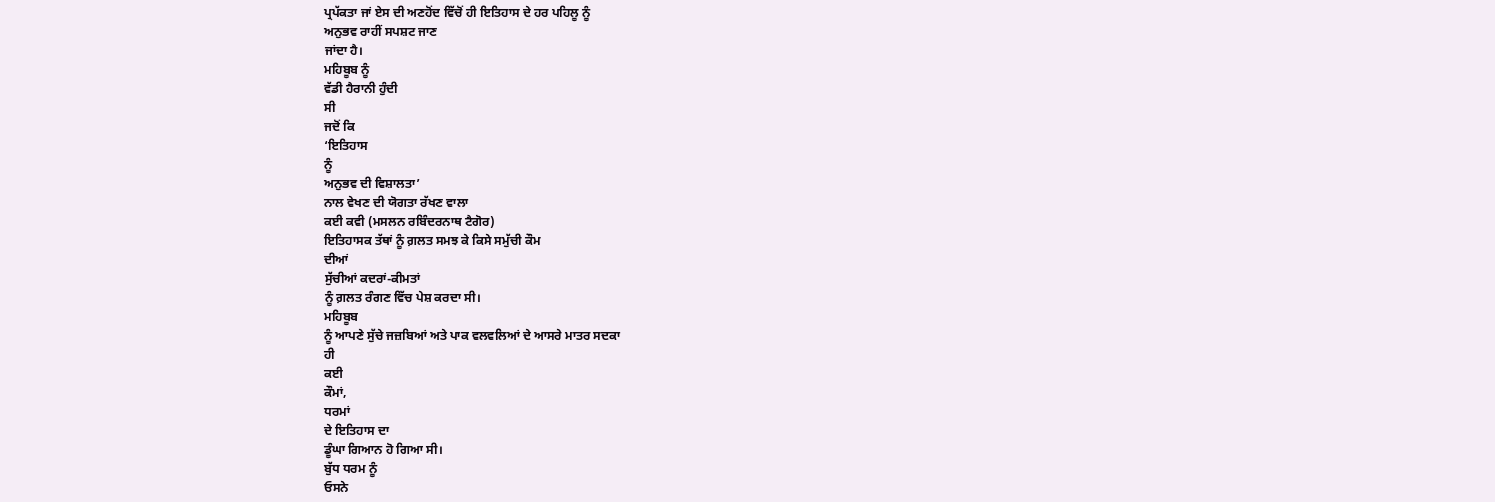ਪ੍ਰਪੱਕਤਾ ਜਾਂ ਏਸ ਦੀ ਅਣਹੋਂਦ ਵਿੱਚੋਂ ਹੀ ਇਤਿਹਾਸ ਦੇ ਹਰ ਪਹਿਲੂ ਨੂੰ
ਅਨੁਭਵ ਰਾਹੀਂ ਸਪਸ਼ਟ ਜਾਣ
ਜਾਂਦਾ ਹੈ।
ਮਹਿਬੂਬ ਨੂੰ
ਵੱਡੀ ਹੈਰਾਨੀ ਹੁੰਦੀ
ਸੀ
ਜਦੋਂ ਕਿ
‘ਇਤਿਹਾਸ
ਨੂੰ
ਅਨੁਭਵ ਦੀ ਵਿਸ਼ਾਲਤਾ’
ਨਾਲ ਵੇਖਣ ਦੀ ਯੋਗਤਾ ਰੱਖਣ ਵਾਲਾ
ਕਈ ਕਵੀ (ਮਸਲਨ ਰਬਿੰਦਰਨਾਥ ਟੈਗੋਰ)
ਇਤਿਹਾਸਕ ਤੱਥਾਂ ਨੂੰ ਗ਼ਲਤ ਸਮਝ ਕੇ ਕਿਸੇ ਸਮੁੱਚੀ ਕੌਮ
ਦੀਆਂ
ਸੁੱਚੀਆਂ ਕਦਰਾਂ-ਕੀਮਤਾਂ
ਨੂੰ ਗ਼ਲਤ ਰੰਗਣ ਵਿੱਚ ਪੇਸ਼ ਕਰਦਾ ਸੀ।
ਮਹਿਬੂਬ
ਨੂੰ ਆਪਣੇ ਸੁੱਚੇ ਜਜ਼ਬਿਆਂ ਅਤੇ ਪਾਕ ਵਲਵਲਿਆਂ ਦੇ ਆਸਰੇ ਮਾਤਰ ਸਦਕਾ
ਹੀ
ਕਈ
ਕੌਮਾਂ,
ਧਰਮਾਂ
ਦੇ ਇਤਿਹਾਸ ਦਾ
ਡੂੰਘਾ ਗਿਆਨ ਹੋ ਗਿਆ ਸੀ।
ਬੁੱਧ ਧਰਮ ਨੂੰ
ਓਸਨੇ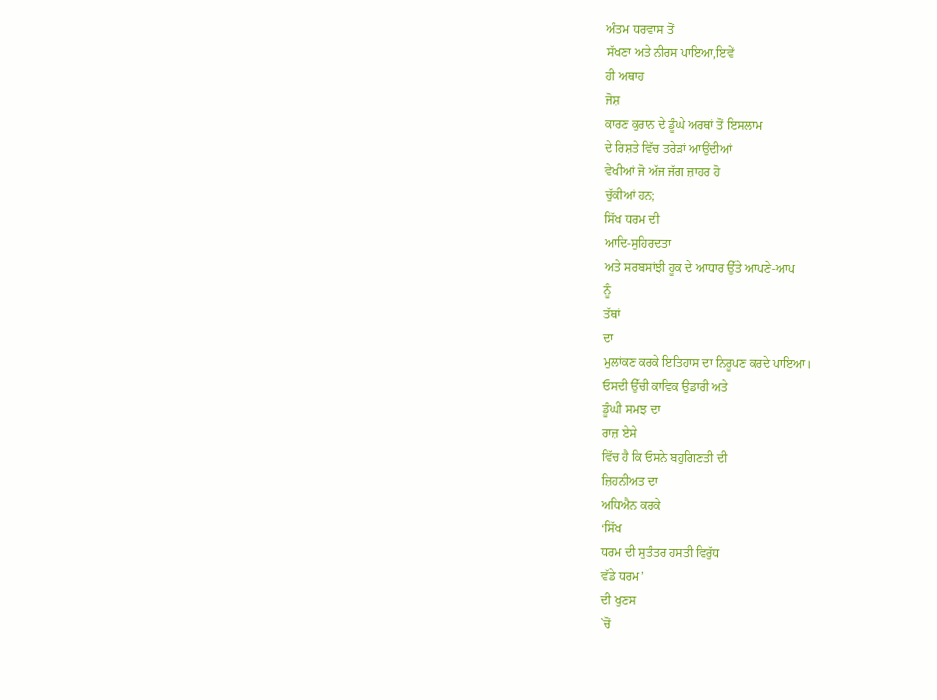ਅੰਤਮ ਧਰਵਾਸ ਤੋਂ
ਸੱਖਣਾ ਅਤੇ ਨੀਰਸ ਪਾਇਆ,ਇਵੇਂ
ਹੀ ਅਥਾਹ
ਜੋਸ਼
ਕਾਰਣ ਕੁਰਾਨ ਦੇ ਡੂੰਘੇ ਅਰਥਾਂ ਤੋਂ ਇਸਲਾਮ
ਦੇ ਰਿਸ਼ਤੇ ਵਿੱਚ ਤਰੇੜਾਂ ਆਉਂਦੀਆਂ
ਵੇਖੀਆਂ ਜੋ ਅੱਜ ਜੱਗ ਜ਼ਾਹਰ ਹੋ
ਚੁੱਕੀਆਂ ਹਨ;
ਸਿੱਖ ਧਰਮ ਦੀ
ਆਦਿ-ਸੁਹਿਰਦਤਾ
ਅਤੇ ਸਰਬਸਾਂਝੀ ਹੂਕ ਦੇ ਆਧਾਰ ਉੱਤੇ ਆਪਣੇ-ਆਪ
ਨੂੰ
ਤੱਥਾਂ
ਦਾ
ਮੁਲਾਂਕਣ ਕਰਕੇ ਇਤਿਹਾਸ ਦਾ ਨਿਰੂਪਣ ਕਰਦੇ ਪਾਇਆ।
ਓਸਦੀ ਉੱਚੀ ਕਾਵਿਕ ਉਡਾਰੀ ਅਤੇ
ਡੂੰਘੀ ਸਮਝ ਦਾ
ਰਾਜ਼ ਏਸੇ
ਵਿੱਚ ਹੈ ਕਿ ਓਸਨੇ ਬਹੁਗਿਣਤੀ ਦੀ
ਜ਼ਿਹਨੀਅਤ ਦਾ
ਅਧਿਐਨ ਕਰਕੇ
‘ਸਿੱਖ
ਧਰਮ ਦੀ ਸੁਤੰਤਰ ਹਸਤੀ ਵਿਰੁੱਧ
ਵੱਡੇ ਧਰਮ’
ਦੀ ਖੁਣਸ
`ਚੋਂ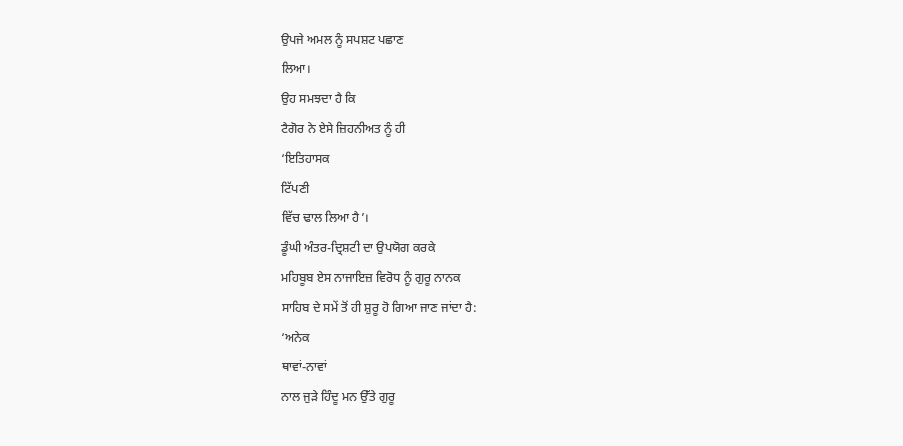ਉਪਜੇ ਅਮਲ ਨੂੰ ਸਪਸ਼ਟ ਪਛਾਣ
ਲਿਆ।
ਉਹ ਸਮਝਦਾ ਹੈ ਕਿ
ਟੈਗੋਰ ਨੇ ਏਸੇ ਜ਼ਿਹਨੀਅਤ ਨੂੰ ਹੀ
‘ਇਤਿਹਾਸਕ
ਟਿੱਪਣੀ
ਵਿੱਚ ਢਾਲ ਲਿਆ ਹੈ’।
ਡੂੰਘੀ ਅੰਤਰ-ਦ੍ਰਿਸ਼ਟੀ ਦਾ ਉਪਯੋਗ ਕਰਕੇ
ਮਹਿਬੂਬ ਏਸ ਨਾਜਾਇਜ਼ ਵਿਰੋਧ ਨੂੰ ਗੁਰੂ ਨਾਨਕ
ਸਾਹਿਬ ਦੇ ਸਮੇਂ ਤੋਂ ਹੀ ਸ਼ੁਰੂ ਹੋ ਗਿਆ ਜਾਣ ਜਾਂਦਾ ਹੈ:
‘ਅਨੇਕ
ਥਾਵਾਂ-ਨਾਵਾਂ
ਨਾਲ ਜੁੜੇ ਹਿੰਦੂ ਮਨ ਉੱਤੇ ਗੁਰੂ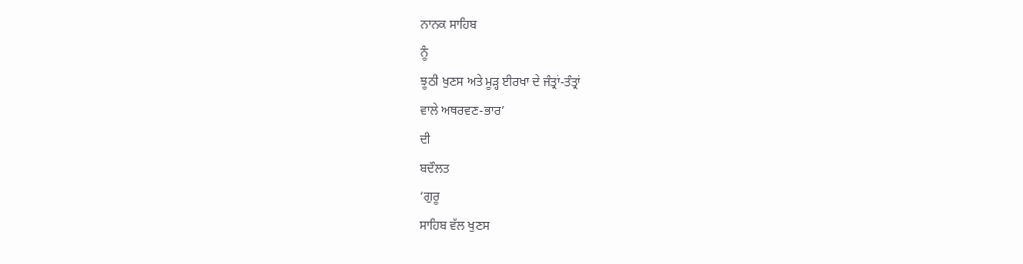ਨਾਨਕ ਸਾਹਿਬ
ਨੂੰ
ਝੂਠੀ ਖੁਣਸ ਅਤੇ ਮੂੜ੍ਹ ਈਰਖਾ ਦੇ ਜੰਤ੍ਰਾਂ-ਤੰਤ੍ਰਾਂ
ਵਾਲੇ ਅਥਰਵਣ-ਭਾਰ’
ਦੀ
ਬਦੌਲਤ
‘ਗੁਰੂ
ਸਾਹਿਬ ਵੱਲ ਖੁਣਸ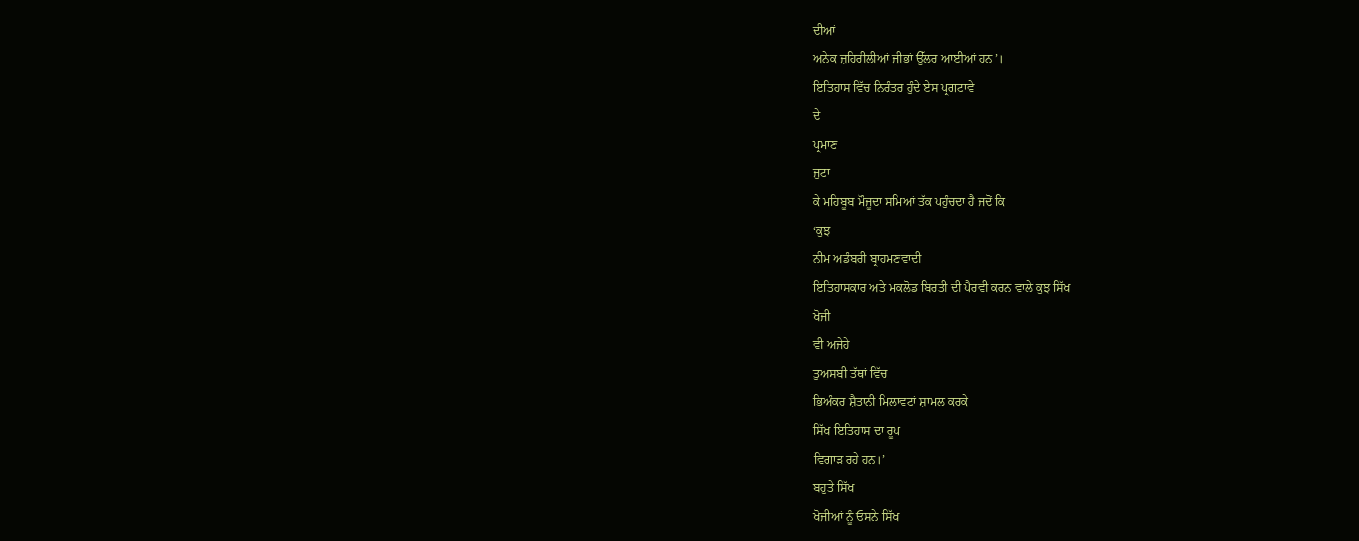ਦੀਆਂ
ਅਨੇਕ ਜ਼ਹਿਰੀਲੀਆਂ ਜੀਭਾਂ ਉੱਲਰ ਆਈਆਂ ਹਨ’।
ਇਤਿਹਾਸ ਵਿੱਚ ਨਿਰੰਤਰ ਹੁੰਦੇ ਏਸ ਪ੍ਰਗਟਾਵੇ
ਦੇ
ਪ੍ਰਮਾਣ
ਜੁਟਾ
ਕੇ ਮਹਿਬੂਬ ਮੌਜੂਦਾ ਸਮਿਆਂ ਤੱਕ ਪਹੁੰਚਦਾ ਹੈ ਜਦੋਂ ਕਿ
‘ਕੁਝ
ਨੀਮ ਅਡੰਬਰੀ ਬ੍ਰਾਹਮਣਵਾਦੀ
ਇਤਿਹਾਸਕਾਰ ਅਤੇ ਮਕਲੋਡ ਬਿਰਤੀ ਦੀ ਪੈਰਵੀ ਕਰਨ ਵਾਲੇ ਕੁਝ ਸਿੱਖ
ਖੋਜੀ
ਵੀ ਅਜੇਹੇ
ਤੁਅਸਬੀ ਤੱਥਾਂ ਵਿੱਚ
ਭਿਅੰਕਰ ਸ਼ੈਤਾਨੀ ਮਿਲਾਵਟਾਂ ਸ਼ਾਮਲ ਕਰਕੇ
ਸਿੱਖ ਇਤਿਹਾਸ ਦਾ ਰੂਪ
ਵਿਗਾੜ ਰਹੇ ਹਨ।’
ਬਹੁਤੇ ਸਿੱਖ
ਖੋਜੀਆਂ ਨੂੰ ਓਸਨੇ ਸਿੱਖ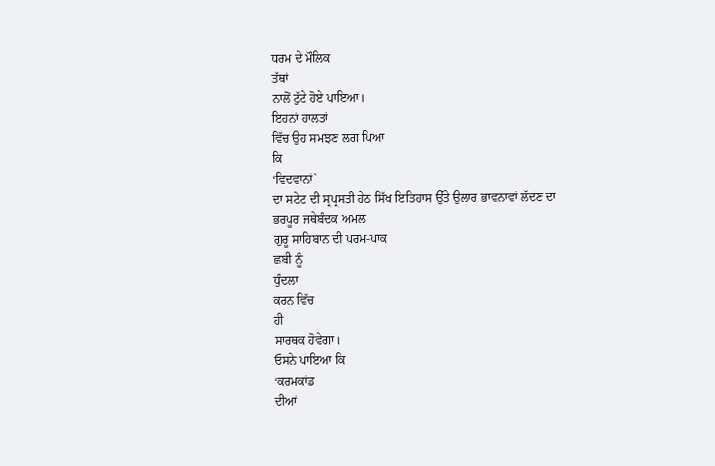ਧਰਮ ਦੇ ਮੌਲਿਕ
ਤੱਥਾਂ
ਨਾਲੋਂ ਟੁੱਟੇ ਹੋਏ ਪਾਇਆ।
ਇਹਨਾਂ ਹਾਲਤਾਂ
ਵਿੱਚ ਉਹ ਸਮਝਣ ਲਗ ਪਿਆ
ਕਿ
‘ਵਿਦਵਾਨਾਂ`
ਦਾ ਸਟੇਟ ਦੀ ਸ੍ਰਪ੍ਰਸਤੀ ਹੇਠ ਸਿੱਖ ਇਤਿਹਾਸ ਉੱਤੇ ਉਲਾਰ ਭਾਵਨਾਵਾਂ ਲੱਦਣ ਦਾ
ਭਰਪੂਰ ਜਥੇਬੰਦਕ ਅਮਲ
ਗੁਰੂ ਸਾਹਿਬਾਨ ਦੀ ਪਰਮ-ਪਾਕ
ਛਬੀ ਨੂੰ
ਧੁੰਦਲਾ
ਕਰਨ ਵਿੱਚ
ਹੀ
ਸਾਰਥਕ ਹੋਵੇਗਾ।
ਓਸਨੇ ਪਾਇਆ ਕਿ
‘ਕਰਮਕਾਂਡ
ਦੀਆਂ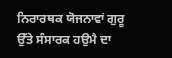ਨਿਰਾਰਥਕ ਯੋਜਨਾਵਾਂ ਗੁਰੂ
ਉੱਤੇ ਸੰਸਾਰਕ ਹਉਮੈ ਦਾ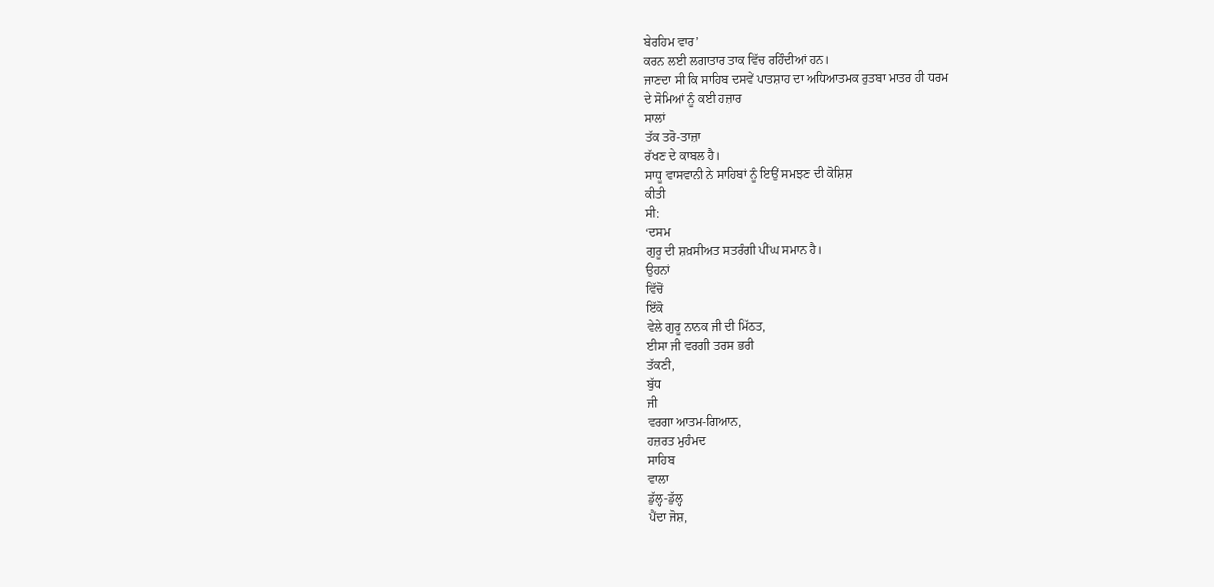ਬੇਰਹਿਮ ਵਾਰ’
ਕਰਨ ਲਈ ਲਗਾਤਾਰ ਤਾਕ ਵਿੱਚ ਰਹਿੰਦੀਆਂ ਹਨ।
ਜਾਣਦਾ ਸੀ ਕਿ ਸਾਹਿਬ ਦਸਵੇਂ ਪਾਤਸ਼ਾਹ ਦਾ ਅਧਿਆਤਮਕ ਰੁਤਬਾ ਮਾਤਰ ਹੀ ਧਰਮ
ਦੇ ਸੋਮਿਆਂ ਨੂੰ ਕਈ ਹਜ਼ਾਰ
ਸਾਲਾਂ
ਤੱਕ ਤਰੋ-ਤਾਜ਼ਾ
ਰੱਖਣ ਦੇ ਕਾਬਲ ਹੈ।
ਸਾਧੂ ਵਾਸਵਾਨੀ ਨੇ ਸਾਹਿਬਾਂ ਨੂੰ ਇਉਂ ਸਮਝਣ ਦੀ ਕੋਸ਼ਿਸ਼
ਕੀਤੀ
ਸੀ:
‘ਦਸਮ
ਗੁਰੂ ਦੀ ਸ਼ਖ਼ਸੀਅਤ ਸਤਰੰਗੀ ਪੀਂਘ ਸਮਾਨ ਹੈ।
ਉਹਨਾਂ
ਵਿੱਚੋਂ
ਇੱਕੋ
ਵੇਲੇ ਗੁਰੂ ਨਾਨਕ ਜੀ ਦੀ ਮਿੱਠਤ,
ਈਸਾ ਜੀ ਵਰਗੀ ਤਰਸ ਭਰੀ
ਤੱਕਣੀ,
ਬੁੱਧ
ਜੀ
ਵਰਗਾ ਆਤਮ-ਗਿਆਨ,
ਹਜ਼ਰਤ ਮੁਹੰਮਦ
ਸਾਹਿਬ
ਵਾਲਾ
ਡੁੱਲ੍ਹ-ਡੁੱਲ੍ਹ
ਪੈਂਦਾ ਜੋਸ਼,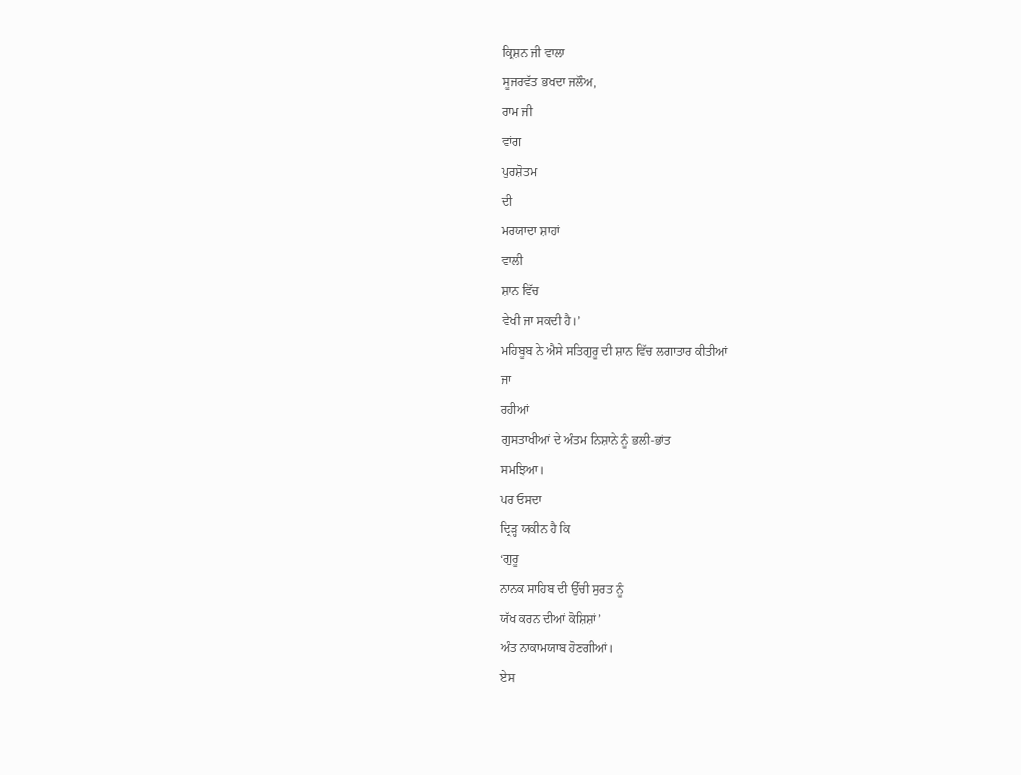ਕ੍ਰਿਸ਼ਨ ਜੀ ਵਾਲਾ
ਸੂਜਰਵੱਤ ਭਖਦਾ ਜਲੌਅ,
ਰਾਮ ਜੀ
ਵਾਂਗ
ਪੁਰਸ਼ੋਤਮ
ਦੀ
ਮਰਯਾਦਾ ਸ਼ਾਹਾਂ
ਵਾਲੀ
ਸ਼ਾਨ ਵਿੱਚ
ਵੇਖੀ ਜਾ ਸਕਦੀ ਹੈ।’
ਮਹਿਬੂਬ ਨੇ ਐਸੇ ਸਤਿਗੁਰੂ ਦੀ ਸ਼ਾਨ ਵਿੱਚ ਲਗਾਤਾਰ ਕੀਤੀਆਂ
ਜਾ
ਰਹੀਆਂ
ਗੁਸਤਾਖੀਆਂ ਦੇ ਅੰਤਮ ਨਿਸ਼ਾਨੇ ਨੂੰ ਭਲੀ-ਭਾਂਤ
ਸਮਝਿਆ।
ਪਰ ਓਸਦਾ
ਦ੍ਰਿੜ੍ਹ ਯਕੀਨ ਹੈ ਕਿ
‘ਗੁਰੂ
ਨਾਨਕ ਸਾਹਿਬ ਦੀ ਉੱਚੀ ਸੁਰਤ ਨੂੰ
ਯੱਖ ਕਰਨ ਦੀਆਂ ਕੋਸ਼ਿਸ਼ਾਂ’
ਅੰਤ ਨਾਕਾਮਯਾਬ ਹੋਣਗੀਆਂ।
ਏਸ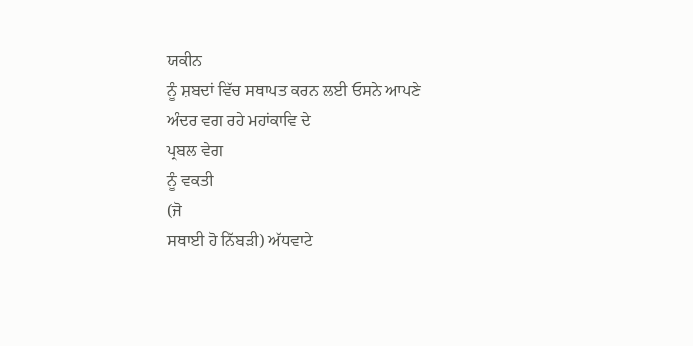ਯਕੀਨ
ਨੂੰ ਸ਼ਬਦਾਂ ਵਿੱਚ ਸਥਾਪਤ ਕਰਨ ਲਈ ਓਸਨੇ ਆਪਣੇ ਅੰਦਰ ਵਗ ਰਹੇ ਮਹਾਂਕਾਵਿ ਦੇ
ਪ੍ਰਬਲ ਵੇਗ
ਨੂੰ ਵਕਤੀ
(ਜੋ
ਸਥਾਈ ਹੋ ਨਿੱਬੜੀ) ਅੱਧਵਾਟੇ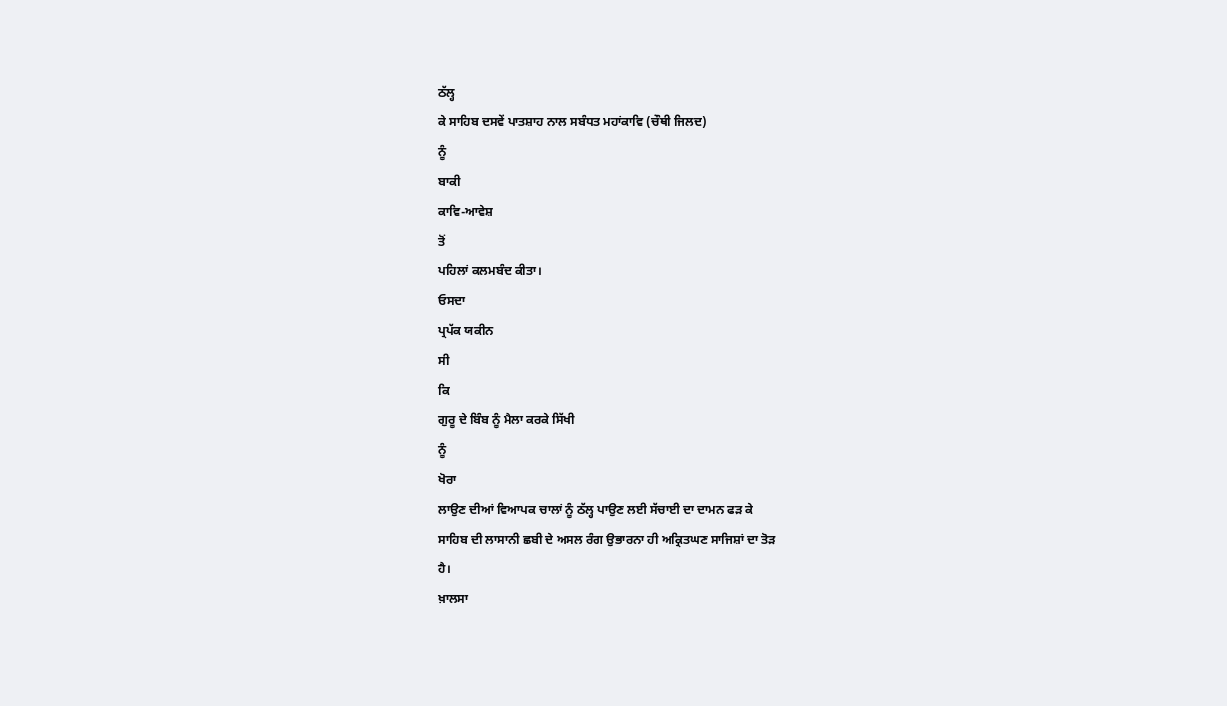ਠੱਲ੍ਹ
ਕੇ ਸਾਹਿਬ ਦਸਵੇਂ ਪਾਤਸ਼ਾਹ ਨਾਲ ਸਬੰਧਤ ਮਹਾਂਕਾਵਿ (ਚੌਥੀ ਜਿਲਦ)
ਨੂੰ
ਬਾਕੀ
ਕਾਵਿ-ਆਵੇਸ਼
ਤੋਂ
ਪਹਿਲਾਂ ਕਲਮਬੰਦ ਕੀਤਾ।
ਓਸਦਾ
ਪ੍ਰਪੱਕ ਯਕੀਨ
ਸੀ
ਕਿ
ਗੁਰੂ ਦੇ ਬਿੰਬ ਨੂੰ ਮੈਲਾ ਕਰਕੇ ਸਿੱਖੀ
ਨੂੰ
ਖੋਰਾ
ਲਾਉਣ ਦੀਆਂ ਵਿਆਪਕ ਚਾਲਾਂ ਨੂੰ ਠੱਲ੍ਹ ਪਾਉਣ ਲਈ ਸੱਚਾਈ ਦਾ ਦਾਮਨ ਫੜ ਕੇ
ਸਾਹਿਬ ਦੀ ਲਾਸਾਨੀ ਛਬੀ ਦੇ ਅਸਲ ਰੰਗ ਉਭਾਰਨਾ ਹੀ ਅਕ੍ਰਿਤਘਣ ਸਾਜਿਸ਼ਾਂ ਦਾ ਤੋੜ
ਹੈ।
ਖ਼ਾਲਸਾ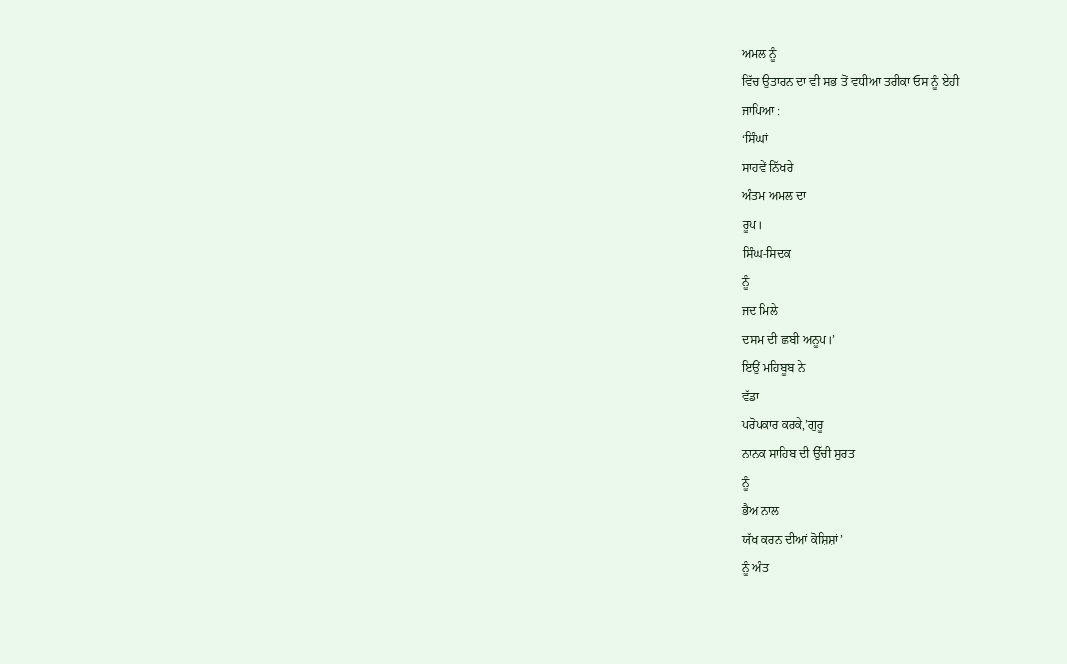ਅਮਲ ਨੂੰ
ਵਿੱਚ ਉਤਾਰਨ ਦਾ ਵੀ ਸਭ ਤੋਂ ਵਧੀਆ ਤਰੀਕਾ ਓਸ ਨੂੰ ਏਹੀ
ਜਾਪਿਆ :
‘ਸਿੰਘਾਂ
ਸਾਹਵੇਂ ਨਿੱਖਰੇ
ਅੰਤਮ ਅਮਲ ਦਾ
ਰੂਪ।
ਸਿੰਘ-ਸਿਦਕ
ਨੂੰ
ਜਦ ਮਿਲੇ
ਦਸਮ ਦੀ ਛਬੀ ਅਨੂਪ।’
ਇਉਂ ਮਹਿਬੂਬ ਨੇ
ਵੱਡਾ
ਪਰੋਪਕਾਰ ਕਰਕੇ,’ਗੁਰੂ
ਨਾਨਕ ਸਾਹਿਬ ਦੀ ਉੱਚੀ ਸੁਰਤ
ਨੂੰ
ਭੈਅ ਨਾਲ
ਯੱਖ ਕਰਨ ਦੀਆਂ ਕੋਸ਼ਿਸ਼ਾਂ’
ਨੂੰ ਅੰਤ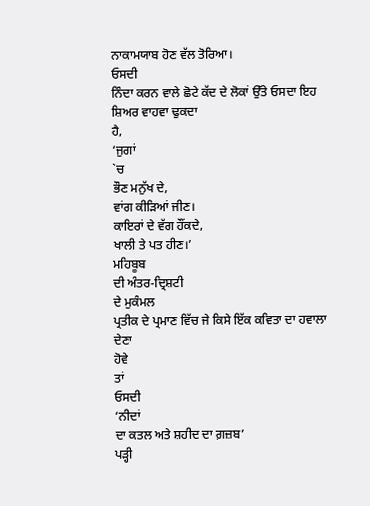ਨਾਕਾਮਯਾਬ ਹੋਣ ਵੱਲ ਤੋਰਿਆ।
ਓਸਦੀ
ਨਿੰਦਾ ਕਰਨ ਵਾਲੇ ਛੋਟੇ ਕੱਦ ਦੇ ਲੋਕਾਂ ਉੱਤੇ ਓਸਦਾ ਇਹ ਸ਼ਿਅਰ ਵਾਹਵਾ ਢੁਕਦਾ
ਹੈ,
‘ਜੁਗਾਂ
`ਚ
ਭੌਣ ਮਨੁੱਖ ਦੇ,
ਵਾਂਗ ਕੀੜਿਆਂ ਜੀਣ।
ਕਾਇਰਾਂ ਦੇ ਵੱਗ ਹੌਂਕਦੇ,
ਖਾਲੀ ਤੇ ਪਤ ਹੀਣ।’
ਮਹਿਬੂਬ
ਦੀ ਅੰਤਰ-ਦ੍ਰਿਸ਼ਟੀ
ਦੇ ਮੁਕੰਮਲ
ਪ੍ਰਤੀਕ ਦੇ ਪ੍ਰਮਾਣ ਵਿੱਚ ਜੇ ਕਿਸੇ ਇੱਕ ਕਵਿਤਾ ਦਾ ਹਵਾਲਾ ਦੇਣਾ
ਹੋਵੇ
ਤਾਂ
ਓਸਦੀ
‘ਨੀਦਾਂ
ਦਾ ਕਤਲ ਅਤੇ ਸ਼ਹੀਦ ਦਾ ਗ਼ਜ਼ਬ’
ਪੜ੍ਹੀ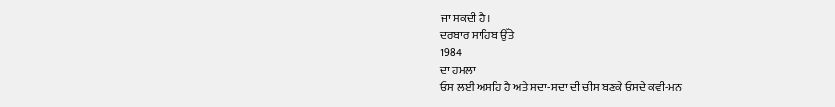ਜਾ ਸਕਦੀ ਹੈ।
ਦਰਬਾਰ ਸਾਹਿਬ ਉੱਤੇ
1984
ਦਾ ਹਮਲਾ
ਓਸ ਲਈ ਅਸਹਿ ਹੈ ਅਤੇ ਸਦਾ-ਸਦਾ ਦੀ ਚੀਸ ਬਣਕੇ ਓਸਦੇ ਕਵੀ-ਮਨ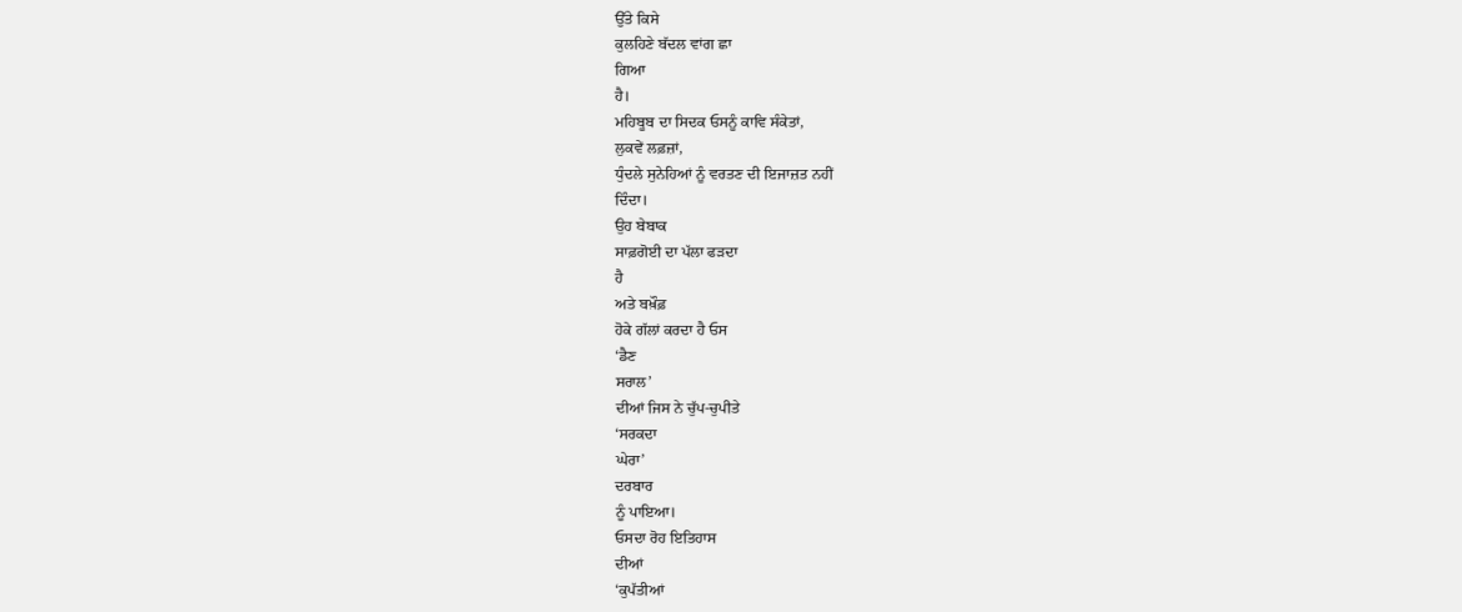ਉੱਤੇ ਕਿਸੇ
ਕੁਲਹਿਣੇ ਬੱਦਲ ਵਾਂਗ ਛਾ
ਗਿਆ
ਹੈ।
ਮਹਿਬੂਬ ਦਾ ਸਿਦਕ ਓਸਨੂੰ ਕਾਵਿ ਸੰਕੇਤਾਂ,
ਲੁਕਵੇਂ ਲਫ਼ਜ਼ਾਂ,
ਧੁੰਦਲੇ ਸੁਨੇਹਿਆਂ ਨੂੰ ਵਰਤਣ ਦੀ ਇਜਾਜ਼ਤ ਨਹੀਂ
ਦਿੰਦਾ।
ਉਹ ਬੇਬਾਕ
ਸਾਫ਼ਗੋਈ ਦਾ ਪੱਲਾ ਫੜਦਾ
ਹੈ
ਅਤੇ ਬਖ਼ੌਫ਼
ਹੋਕੇ ਗੱਲਾਂ ਕਰਦਾ ਹੈ ਓਸ
‘ਡੈਣ
ਸਰਾਲ’
ਦੀਆਂ ਜਿਸ ਨੇ ਚੁੱਪ-ਚੁਪੀਤੇ
‘ਸਰਕਦਾ
ਘੇਰਾ’
ਦਰਬਾਰ
ਨੂੰ ਪਾਇਆ।
ਓਸਦਾ ਰੋਹ ਇਤਿਹਾਸ
ਦੀਆਂ
‘ਕੁਪੱਤੀਆਂ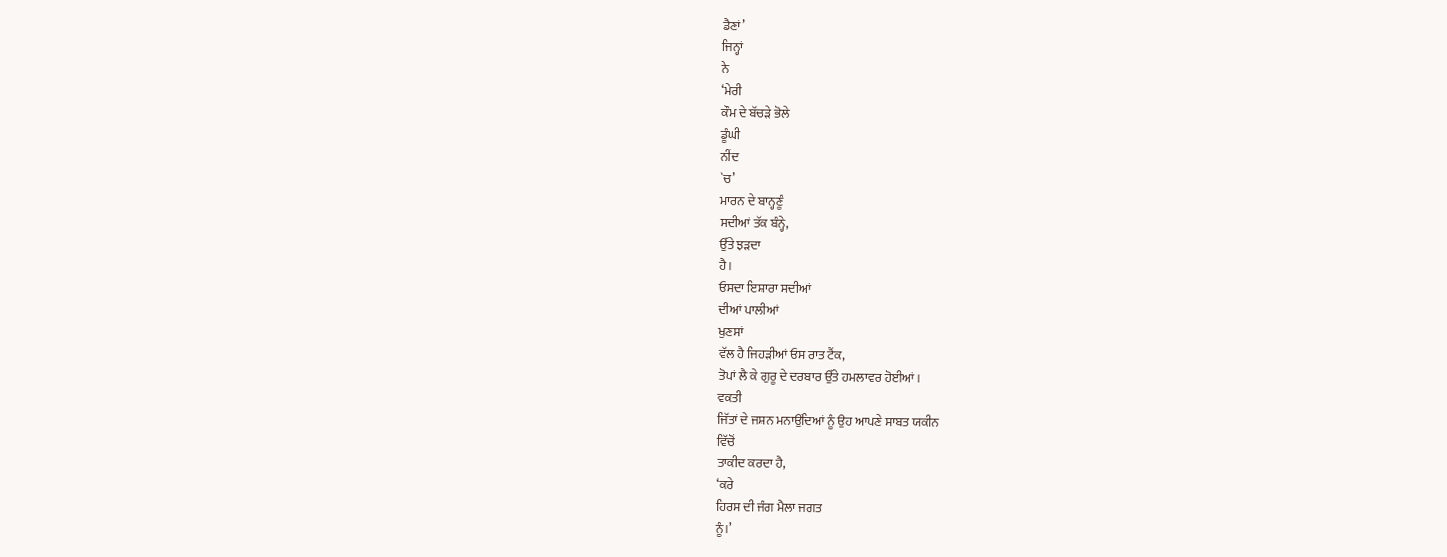ਡੈਣਾਂ’
ਜਿਨ੍ਹਾਂ
ਨੇ
‘ਮੇਰੀ
ਕੌਮ ਦੇ ਬੱਚੜੇ ਭੋਲੇ
ਡੂੰਘੀ
ਨੀਂਦ
`ਚ’
ਮਾਰਨ ਦੇ ਬਾਨ੍ਹਣੂੰ
ਸਦੀਆਂ ਤੱਕ ਬੰਨ੍ਹੇ,
ਉੱਤੇ ਝੜਦਾ
ਹੈ।
ਓਸਦਾ ਇਸ਼ਾਰਾ ਸਦੀਆਂ
ਦੀਆਂ ਪਾਲੀਆਂ
ਖੁਣਸਾਂ
ਵੱਲ ਹੈ ਜਿਹੜੀਆਂ ਓਸ ਰਾਤ ਟੈਂਕ,
ਤੋਪਾਂ ਲੈ ਕੇ ਗੁਰੂ ਦੇ ਦਰਬਾਰ ਉੱਤੇ ਹਮਲਾਵਰ ਹੋਈਆਂ।
ਵਕਤੀ
ਜਿੱਤਾਂ ਦੇ ਜਸ਼ਨ ਮਨਾਉਂਦਿਆਂ ਨੂੰ ਉਹ ਆਪਣੇ ਸਾਬਤ ਯਕੀਨ
ਵਿੱਚੋਂ
ਤਾਕੀਦ ਕਰਦਾ ਹੈ,
‘ਕਰੇ
ਹਿਰਸ ਦੀ ਜੰਗ ਮੈਲਾ ਜਗਤ
ਨੂੰ।’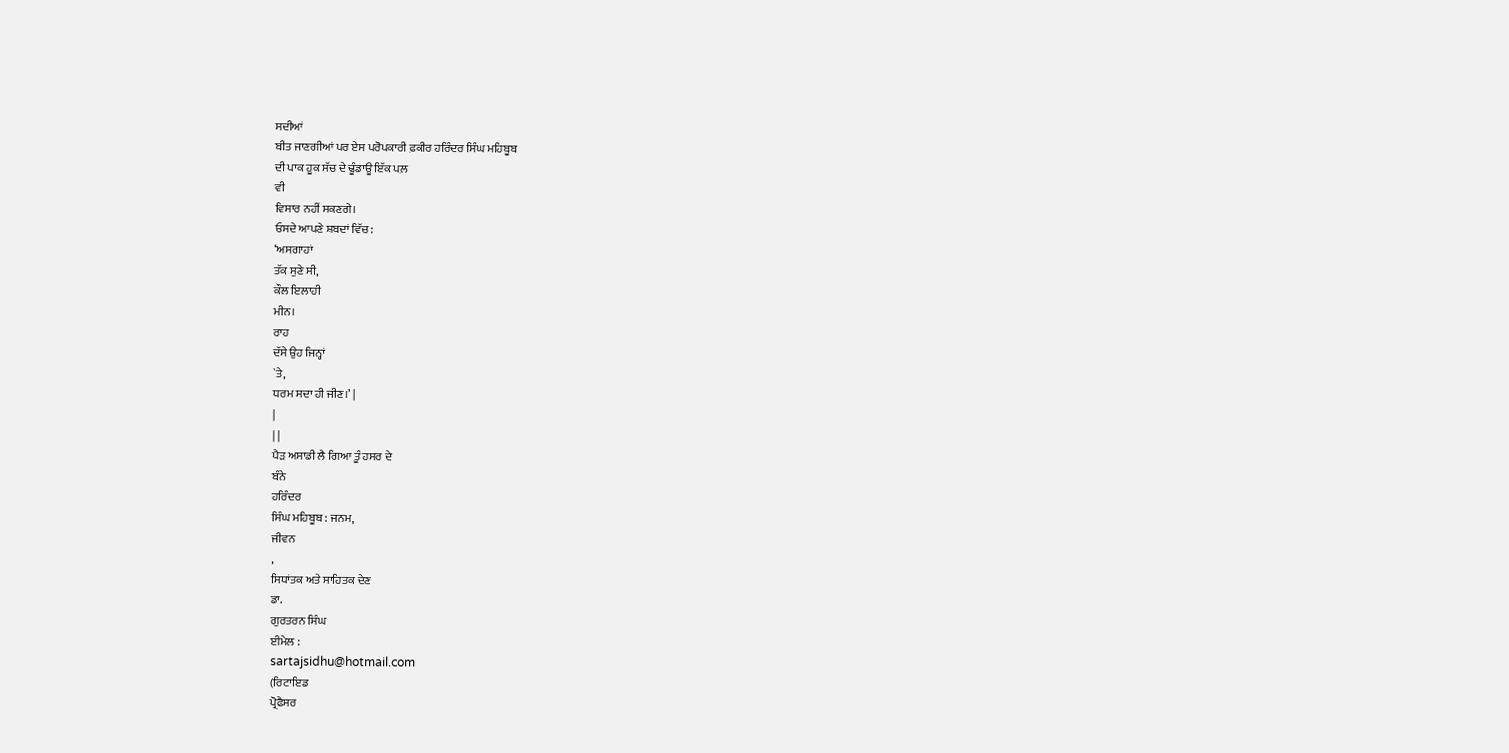ਸਦੀਆਂ
ਬੀਤ ਜਾਣਗੀਆਂ ਪਰ ਏਸ ਪਰੋਪਕਾਰੀ ਫ਼ਕੀਰ ਹਰਿੰਦਰ ਸਿੰਘ ਮਹਿਬੂਬ
ਦੀ ਪਾਕ ਹੂਕ ਸੱਚ ਦੇ ਢੂੰਡਾਊ ਇੱਕ ਪਲ਼
ਵੀ
ਵਿਸਾਰ ਨਹੀਂ ਸਕਣਗੇ।
ਓਸਦੇ ਆਪਣੇ ਸ਼ਬਦਾਂ ਵਿੱਚ:
‘ਅਸਗਾਹਾਂ
ਤੱਕ ਸੁਣੇ ਸੀ,
ਕੌਲ ਇਲਾਹੀ
ਮੀਨ।
ਰਾਹ
ਦੱਸੇ ਉਹ ਜਿਨ੍ਹਾਂ
`ਤੇ,
ਧਰਮ ਸਦਾ ਹੀ ਜੀਣ।’ |
|
| |
ਪੈੜ ਅਸਾਡੀ ਲੈ ਗਿਆ ਤੂੰ ਹਸਰ ਦੇ
ਬੰਨੇ
ਹਰਿੰਦਰ
ਸਿੰਘ ਮਹਿਬੂਬ : ਜਨਮ,
ਜੀਵਨ
,
ਸਿਧਾਂਤਕ ਅਤੇ ਸਾਹਿਤਕ ਦੇਣ
ਡਾ.
ਗੁਰਤਰਨ ਸਿੰਘ
ਈਮੇਲ :
sartajsidhu@hotmail.com
(ਰਿਟਾਇਡ
ਪ੍ਰੋਫੈਸਰ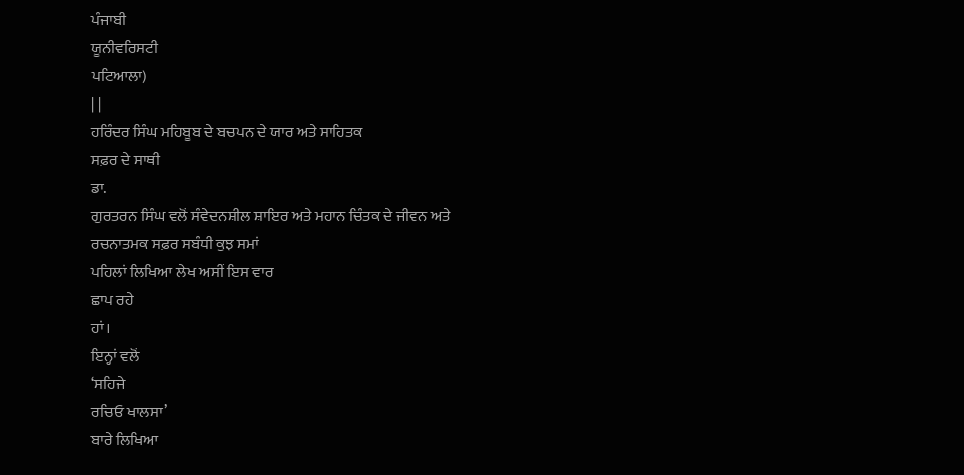ਪੰਜਾਬੀ
ਯੂਨੀਵਰਿਸਟੀ
ਪਟਿਆਲਾ)
| |
ਹਰਿੰਦਰ ਸਿੰਘ ਮਹਿਬੂਬ ਦੇ ਬਚਪਨ ਦੇ ਯਾਰ ਅਤੇ ਸਾਹਿਤਕ
ਸਫ਼ਰ ਦੇ ਸਾਥੀ
ਡਾ.
ਗੁਰਤਰਨ ਸਿੰਘ ਵਲੋਂ ਸੰਵੇਦਨਸ਼ੀਲ ਸ਼ਾਇਰ ਅਤੇ ਮਹਾਨ ਚਿੰਤਕ ਦੇ ਜੀਵਨ ਅਤੇ
ਰਚਨਾਤਮਕ ਸਫ਼ਰ ਸਬੰਧੀ ਕੁਝ ਸਮਾਂ
ਪਹਿਲਾਂ ਲਿਖਿਆ ਲੇਖ ਅਸੀਂ ਇਸ ਵਾਰ
ਛਾਪ ਰਹੇ
ਹਾਂ।
ਇਨ੍ਹਾਂ ਵਲੋਂ
‘ਸਹਿਜੇ
ਰਚਿਓ ਖਾਲਸਾ’
ਬਾਰੇ ਲਿਖਿਆ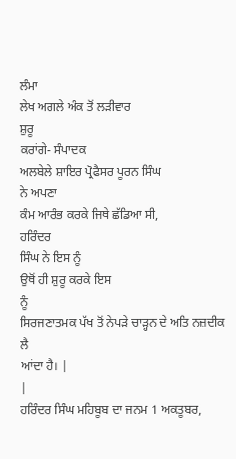ਲੰਮਾ
ਲੇਖ ਅਗਲੇ ਅੰਕ ਤੋਂ ਲੜੀਵਾਰ
ਸ਼ੁਰੂ
ਕਰਾਂਗੇ- ਸੰਪਾਦਕ
ਅਲਬੇਲੇ ਸ਼ਾਇਰ ਪ੍ਰੋਫੈਸਰ ਪੂਰਨ ਸਿੰਘ
ਨੇ ਅਪਣਾ
ਕੰਮ ਆਰੰਭ ਕਰਕੇ ਜਿਥੇ ਛੱਡਿਆ ਸੀ,
ਹਰਿੰਦਰ
ਸਿੰਘ ਨੇ ਇਸ ਨੂੰ
ਉਥੋਂ ਹੀ ਸ਼ੁਰੂ ਕਰਕੇ ਇਸ
ਨੂੰ
ਸਿਰਜਣਾਤਮਕ ਪੱਖ ਤੋਂ ਨੇਪੜੇ ਚਾੜ੍ਹਨ ਦੇ ਅਤਿ ਨਜ਼ਦੀਕ
ਲੈ
ਆਂਦਾ ਹੈ। |
|
ਹਰਿੰਦਰ ਸਿੰਘ ਮਹਿਬੂਬ ਦਾ ਜਨਮ 1 ਅਕਤੂਬਰ,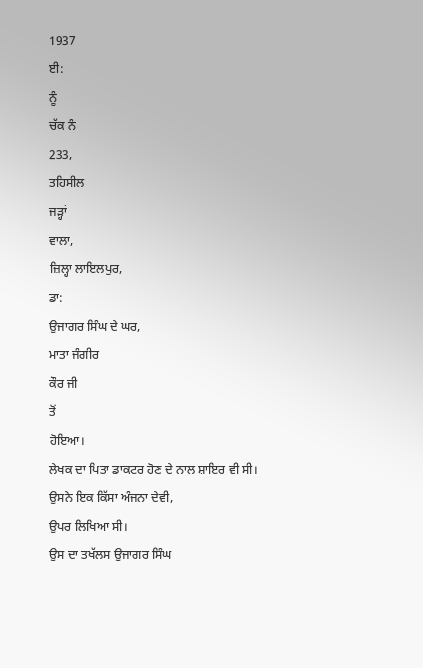1937
ਈ:
ਨੂੰ
ਚੱਕ ਨੰ
233,
ਤਹਿਸੀਲ
ਜੜ੍ਹਾਂ
ਵਾਲਾ,
ਜ਼ਿਲ੍ਹਾ ਲਾਇਲਪੁਰ,
ਡਾ:
ਉਜਾਗਰ ਸਿੰਘ ਦੇ ਘਰ,
ਮਾਤਾ ਜੰਗੀਰ
ਕੌਰ ਜੀ
ਤੋਂ
ਹੋਇਆ।
ਲੇਖਕ ਦਾ ਪਿਤਾ ਡਾਕਟਰ ਹੋਣ ਦੇ ਨਾਲ ਸ਼ਾਇਰ ਵੀ ਸੀ।
ਉਸਨੇ ਇਕ ਕਿੱਸਾ ਅੰਜਨਾ ਦੇਵੀ,
ਉਪਰ ਲਿਖਿਆ ਸੀ।
ਉਸ ਦਾ ਤਖੱਲਸ ਉਜਾਗਰ ਸਿੰਘ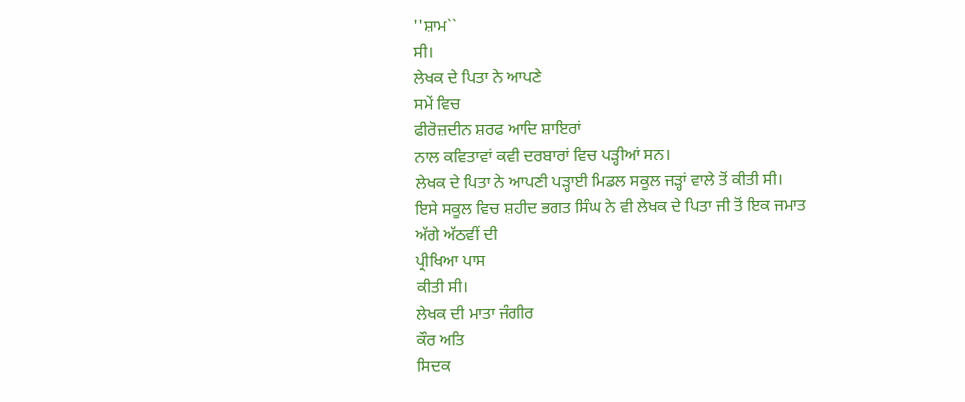''ਸ਼ਾਮ``
ਸੀ।
ਲੇਖਕ ਦੇ ਪਿਤਾ ਨੇ ਆਪਣੇ
ਸਮੇਂ ਵਿਚ
ਫੀਰੋਜ਼ਦੀਨ ਸ਼ਰਫ ਆਦਿ ਸ਼ਾਇਰਾਂ
ਨਾਲ ਕਵਿਤਾਵਾਂ ਕਵੀ ਦਰਬਾਰਾਂ ਵਿਚ ਪੜ੍ਹੀਆਂ ਸਨ।
ਲੇਖਕ ਦੇ ਪਿਤਾ ਨੇ ਆਪਣੀ ਪੜ੍ਹਾਈ ਮਿਡਲ ਸਕੂਲ ਜੜ੍ਹਾਂ ਵਾਲੇ ਤੋਂ ਕੀਤੀ ਸੀ।
ਇਸੇ ਸਕੂਲ ਵਿਚ ਸ਼ਹੀਦ ਭਗਤ ਸਿੰਘ ਨੇ ਵੀ ਲੇਖਕ ਦੇ ਪਿਤਾ ਜੀ ਤੋਂ ਇਕ ਜਮਾਤ
ਅੱਗੇ ਅੱਠਵੀਂ ਦੀ
ਪ੍ਰੀਖਿਆ ਪਾਸ
ਕੀਤੀ ਸੀ।
ਲੇਖਕ ਦੀ ਮਾਤਾ ਜੰਗੀਰ
ਕੌਰ ਅਤਿ
ਸਿਦਕ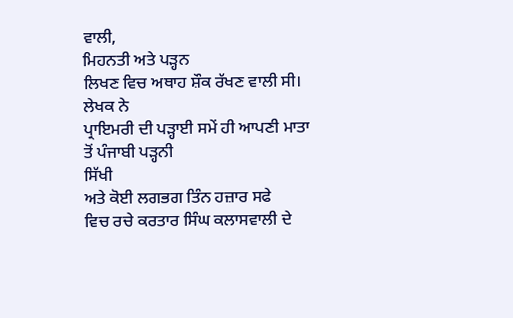ਵਾਲੀ,
ਮਿਹਨਤੀ ਅਤੇ ਪੜ੍ਹਨ
ਲਿਖਣ ਵਿਚ ਅਥਾਹ ਸ਼ੌਕ ਰੱਖਣ ਵਾਲੀ ਸੀ।
ਲੇਖਕ ਨੇ
ਪ੍ਰਾਇਮਰੀ ਦੀ ਪੜ੍ਹਾਈ ਸਮੇਂ ਹੀ ਆਪਣੀ ਮਾਤਾ
ਤੋਂ ਪੰਜਾਬੀ ਪੜ੍ਹਨੀ
ਸਿੱਖੀ
ਅਤੇ ਕੋਈ ਲਗਭਗ ਤਿੰਨ ਹਜ਼ਾਰ ਸਫੇ
ਵਿਚ ਰਚੇ ਕਰਤਾਰ ਸਿੰਘ ਕਲਾਸਵਾਲੀ ਦੇ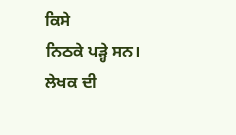ਕਿਸੇ
ਨਿਠਕੇ ਪੜ੍ਹੇ ਸਨ।
ਲੇਖਕ ਦੀ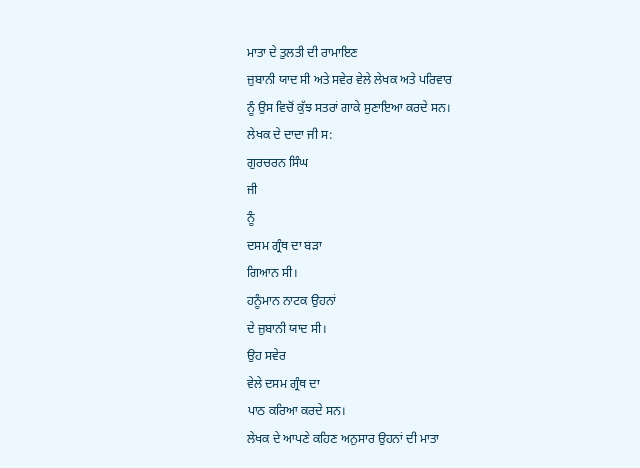ਮਾਤਾ ਦੇ ਤੁਲਤੀ ਦੀ ਰਾਮਾਇਣ
ਜ਼ੁਬਾਨੀ ਯਾਦ ਸੀ ਅਤੇ ਸਵੇਰ ਵੇਲੇ ਲੇਖਕ ਅਤੇ ਪਰਿਵਾਰ
ਨੂੰ ਉਸ ਵਿਚੋਂ ਕੁੱਝ ਸਤਰਾਂ ਗਾਕੇ ਸੁਣਾਇਆ ਕਰਦੇ ਸਨ।
ਲੇਖਕ ਦੇ ਦਾਦਾ ਜੀ ਸ:
ਗੁਰਚਰਨ ਸਿੰਘ
ਜੀ
ਨੂੰ
ਦਸਮ ਗ੍ਰੰਥ ਦਾ ਬੜਾ
ਗਿਆਨ ਸੀ।
ਹਨੂੰਮਾਨ ਨਾਟਕ ਉਹਨਾਂ
ਦੇ ਜ਼ੁਬਾਨੀ ਯਾਦ ਸੀ।
ਉਹ ਸਵੇਰ
ਵੇਲੇ ਦਸਮ ਗ੍ਰੰਥ ਦਾ
ਪਾਠ ਕਰਿਆ ਕਰਦੇ ਸਨ।
ਲੇਖਕ ਦੇ ਆਪਣੇ ਕਹਿਣ ਅਨੁਸਾਰ ਉਹਨਾਂ ਦੀ ਮਾਤਾ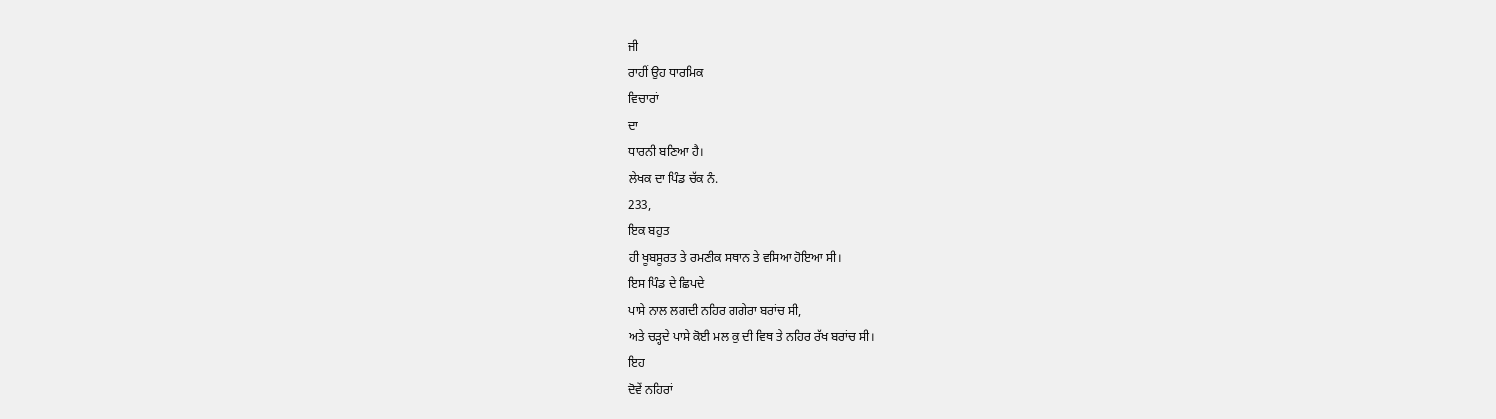ਜੀ
ਰਾਹੀਂ ਉਹ ਧਾਰਮਿਕ
ਵਿਚਾਰਾਂ
ਦਾ
ਧਾਰਨੀ ਬਣਿਆ ਹੈ।
ਲੇਖਕ ਦਾ ਪਿੰਡ ਚੱਕ ਨੰ.
233,
ਇਕ ਬਹੁਤ
ਹੀ ਖੂਬਸੂਰਤ ਤੇ ਰਮਣੀਕ ਸਥਾਨ ਤੇ ਵਸਿਆ ਹੋਇਆ ਸੀ।
ਇਸ ਪਿੰਡ ਦੇ ਛਿਪਦੇ
ਪਾਸੇ ਨਾਲ ਲਗਦੀ ਨਹਿਰ ਗਗੇਰਾ ਬਰਾਂਚ ਸੀ,
ਅਤੇ ਚੜ੍ਹਦੇ ਪਾਸੇ ਕੋਈ ਮਲ ਕੁ ਦੀ ਵਿਥ ਤੇ ਨਹਿਰ ਰੱਖ ਬਰਾਂਚ ਸੀ।
ਇਹ
ਦੋਵੇਂ ਨਹਿਰਾਂ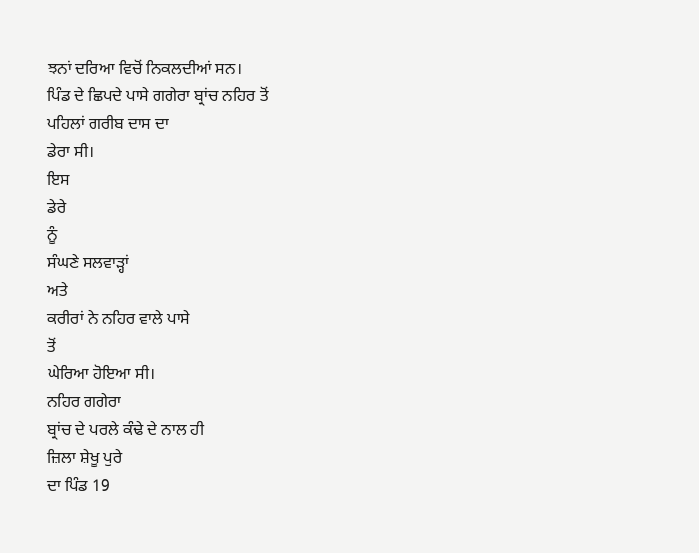ਝਨਾਂ ਦਰਿਆ ਵਿਚੋਂ ਨਿਕਲਦੀਆਂ ਸਨ।
ਪਿੰਡ ਦੇ ਛਿਪਦੇ ਪਾਸੇ ਗਗੇਰਾ ਬ੍ਰਾਂਚ ਨਹਿਰ ਤੋਂ
ਪਹਿਲਾਂ ਗਰੀਬ ਦਾਸ ਦਾ
ਡੇਰਾ ਸੀ।
ਇਸ
ਡੇਰੇ
ਨੂੰ
ਸੰਘਣੇ ਸਲਵਾੜ੍ਹਾਂ
ਅਤੇ
ਕਰੀਰਾਂ ਨੇ ਨਹਿਰ ਵਾਲੇ ਪਾਸੇ
ਤੋਂ
ਘੇਰਿਆ ਹੋਇਆ ਸੀ।
ਨਹਿਰ ਗਗੇਰਾ
ਬ੍ਰਾਂਚ ਦੇ ਪਰਲੇ ਕੰਢੇ ਦੇ ਨਾਲ ਹੀ
ਜ਼ਿਲਾ ਸ਼ੇਖੂ ਪੁਰੇ
ਦਾ ਪਿੰਡ 19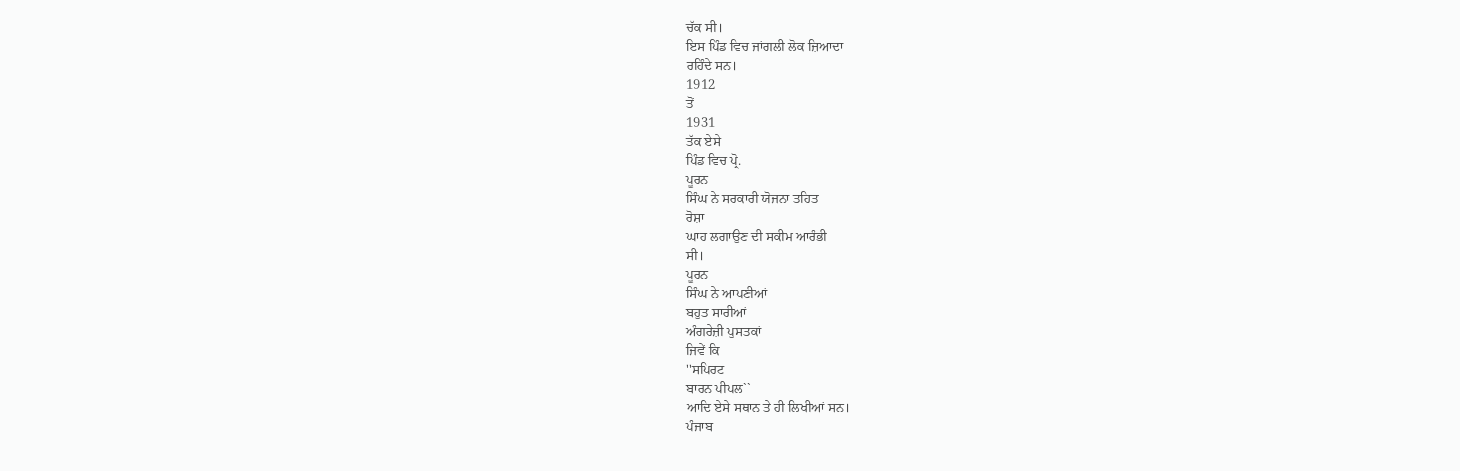ਚੱਕ ਸੀ।
ਇਸ ਪਿੰਡ ਵਿਚ ਜਾਂਗਲੀ ਲੋਕ ਜ਼ਿਆਦਾ
ਰਹਿੰਦੇ ਸਨ।
1912
ਤੋਂ
1931
ਤੱਕ ਏਸੇ
ਪਿੰਡ ਵਿਚ ਪ੍ਰੋ.
ਪੂਰਨ
ਸਿੰਘ ਨੇ ਸਰਕਾਰੀ ਯੋਜਨਾ ਤਹਿਤ
ਰੋਸ਼ਾ
ਘਾਹ ਲਗਾਉਣ ਦੀ ਸਕੀਮ ਆਰੰਭੀ
ਸੀ।
ਪੂਰਨ
ਸਿੰਘ ਨੇ ਆਪਣੀਆਂ
ਬਹੁਤ ਸਾਰੀਆਂ
ਅੰਗਰੇਜ਼ੀ ਪੁਸਤਕਾਂ
ਜਿਵੇਂ ਕਿ
''ਸਪਿਰਟ
ਬਾਰਨ ਪੀਪਲ``
ਆਦਿ ਏਸੇ ਸਥਾਨ ਤੇ ਹੀ ਲਿਖੀਆਂ ਸਨ।
ਪੰਜਾਬ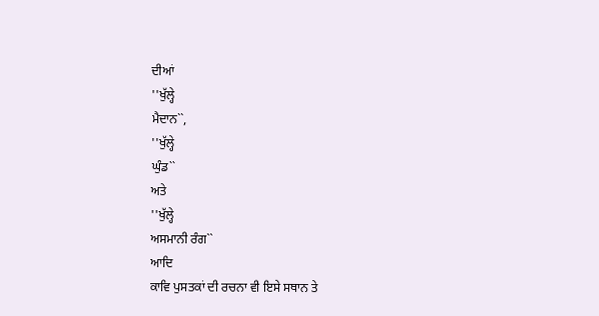ਦੀਆਂ
''ਖੁੱਲ੍ਹੇ
ਮੈਦਾਨ``,
''ਖੁੱਲ੍ਹੇ
ਘੁੰਡ``
ਅਤੇ
''ਖੁੱਲ੍ਹੇ
ਅਸਮਾਨੀ ਰੰਗ``
ਆਦਿ
ਕਾਵਿ ਪੁਸਤਕਾਂ ਦੀ ਰਚਨਾ ਵੀ ਇਸੇ ਸਥਾਨ ਤੇ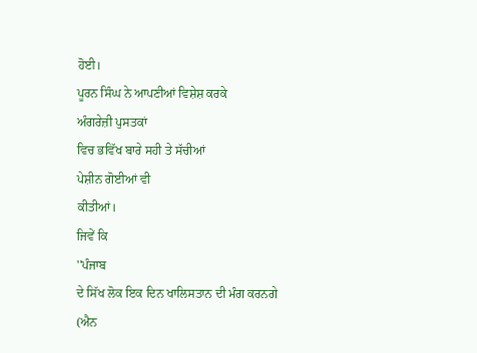ਹੋਈ।
ਪੂਰਨ ਸਿੰਘ ਨੇ ਆਪਣੀਆਂ ਵਿਸ਼ੇਸ਼ ਕਰਕੇ
ਅੰਗਰੇਜ਼ੀ ਪੁਸਤਕਾਂ
ਵਿਚ ਭਵਿੱਖ ਬਾਰੇ ਸਹੀ ਤੇ ਸੱਚੀਆਂ
ਪੇਸ਼ੀਨ ਗੋਈਆਂ ਵੀ
ਕੀਤੀਆਂ।
ਜਿਵੇਂ ਕਿ
''ਪੰਜਾਬ
ਦੇ ਸਿੱਖ ਲੋਕ ਇਕ ਦਿਨ ਖਾਲਿਸਤਾਨ ਦੀ ਮੰਗ ਕਰਨਗੇ
(ਐਨ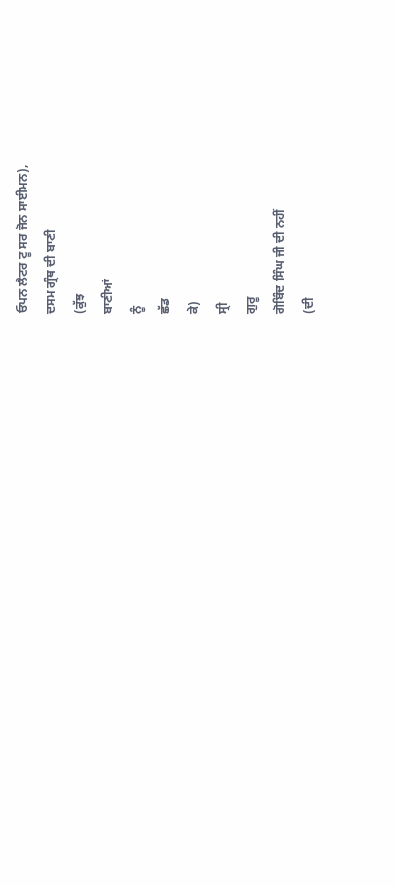ਓਪਨ ਲੈਟਰ ਟੂ ਸਰ ਜੋਨ ਸਾਈਮਨ),
ਦਸਮ ਗ੍ਰੰਥ ਦੀ ਬਾਣੀ
(ਕੁੱਝ
ਬਾਣੀਆਂ
ਨੂੰ
ਛੱਡ
ਕੇ)
ਸ੍ਰੀ
ਗੁਰੂ
ਗੋਬਿੰਦ ਸਿੰਘ ਜੀ ਦੀ ਨਹੀਂ
(ਦੀ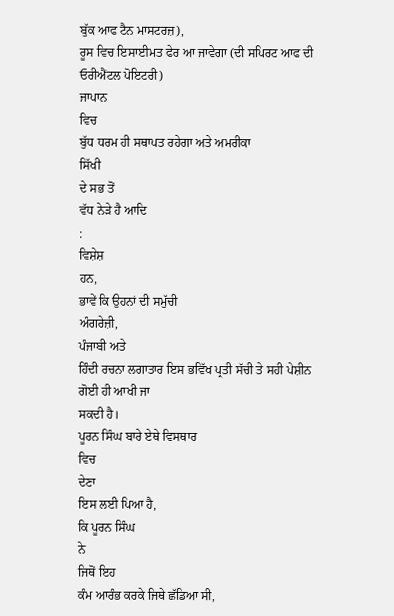ਬੁੱਕ ਆਫ ਟੈਨ ਮਾਸਟਰਜ਼),
ਰੂਸ ਵਿਚ ਇਸਾਈਮਤ ਫੇਰ ਆ ਜਾਵੇਗਾ (ਦੀ ਸਪਿਰਟ ਆਫ ਦੀ ਓਰੀਐਂਟਲ ਪੋਇਟਰੀ)
ਜਾਪਾਨ
ਵਿਚ
ਬੁੱਧ ਧਰਮ ਹੀ ਸਥਾਪਤ ਰਹੇਗਾ ਅਤੇ ਅਮਰੀਕਾ
ਸਿੱਖੀ
ਦੇ ਸਭ ਤੋਂ
ਵੱਧ ਨੇੜੇ ਹੈ ਆਦਿ
:
ਵਿਸ਼ੇਸ਼
ਹਨ,
ਭਾਵੇਂ ਕਿ ਉਹਨਾਂ ਦੀ ਸਮੁੱਚੀ
ਅੰਗਰੇਜ਼ੀ,
ਪੰਜਾਬੀ ਅਤੇ
ਹਿੰਦੀ ਰਚਨਾ ਲਗਾਤਾਰ ਇਸ ਭਵਿੱਖ ਪ੍ਰਤੀ ਸੱਚੀ ਤੇ ਸਹੀ ਪੇਸ਼ੀਨ ਗੋਈ ਹੀ ਆਖੀ ਜਾ
ਸਕਦੀ ਹੈ।
ਪੂਰਨ ਸਿੰਘ ਬਾਰੇ ਏਥੇ ਵਿਸਥਾਰ
ਵਿਚ
ਦੇਣਾ
ਇਸ ਲਈ ਪਿਆ ਹੈ,
ਕਿ ਪੂਰਨ ਸਿੰਘ
ਨੇ
ਜਿਥੋਂ ਇਹ
ਕੰਮ ਆਰੰਭ ਕਰਕੇ ਜਿਥੇ ਛੱਡਿਆ ਸੀ,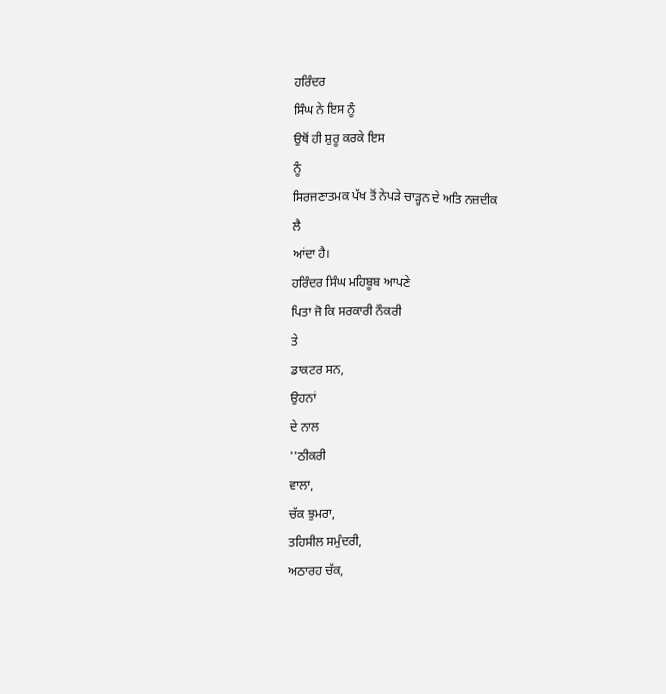ਹਰਿੰਦਰ
ਸਿੰਘ ਨੇ ਇਸ ਨੂੰ
ਉਥੋਂ ਹੀ ਸ਼ੁਰੂ ਕਰਕੇ ਇਸ
ਨੂੰ
ਸਿਰਜਣਾਤਮਕ ਪੱਖ ਤੋਂ ਨੇਪੜੇ ਚਾੜ੍ਹਨ ਦੇ ਅਤਿ ਨਜ਼ਦੀਕ
ਲੈ
ਆਂਦਾ ਹੈ।
ਹਰਿੰਦਰ ਸਿੰਘ ਮਹਿਬੂਬ ਆਪਣੇ
ਪਿਤਾ ਜੋ ਕਿ ਸਰਕਾਰੀ ਨੌਕਰੀ
ਤੇ
ਡਾਕਟਰ ਸਨ,
ਉਹਨਾਂ
ਦੇ ਨਾਲ
''ਠੀਕਰੀ
ਵਾਲਾ,
ਚੱਕ ਝੁਮਰਾ,
ਤਹਿਸੀਲ ਸਮੁੰਦਰੀ,
ਅਠਾਰਹ ਚੱਕ,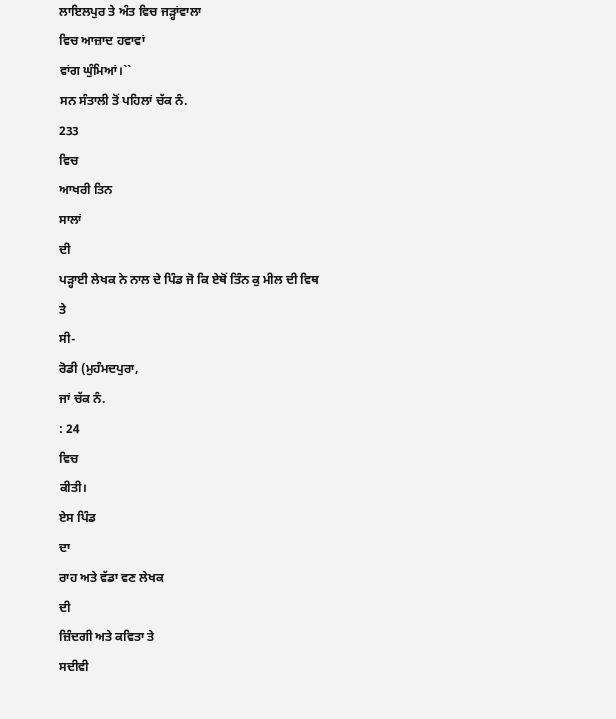ਲਾਇਲਪੁਰ ਤੇ ਅੰਤ ਵਿਚ ਜੜ੍ਹਾਂਵਾਲਾ
ਵਿਚ ਆਜ਼ਾਦ ਹਵਾਵਾਂ
ਵਾਂਗ ਘੁੰਮਿਆਂ।``
ਸਨ ਸੰਤਾਲੀ ਤੋਂ ਪਹਿਲਾਂ ਚੱਕ ਨੰ.
233
ਵਿਚ
ਆਖਰੀ ਤਿਨ
ਸਾਲਾਂ
ਦੀ
ਪੜ੍ਹਾਈ ਲੇਖਕ ਨੇ ਨਾਲ ਦੇ ਪਿੰਡ ਜੋ ਕਿ ਏਥੋਂ ਤਿੰਨ ਕੁ ਮੀਲ ਦੀ ਵਿਥ
ਤੇ
ਸੀ-
ਰੋਡੀ (ਮੁਹੰਮਦਪੁਰਾ,
ਜਾਂ ਚੱਕ ਨੰ.
: 24
ਵਿਚ
ਕੀਤੀ।
ਏਸ ਪਿੰਡ
ਦਾ
ਰਾਹ ਅਤੇ ਵੱਡਾ ਵਣ ਲੇਖਕ
ਦੀ
ਜ਼ਿੰਦਗੀ ਅਤੇ ਕਵਿਤਾ ਤੇ
ਸਦੀਵੀ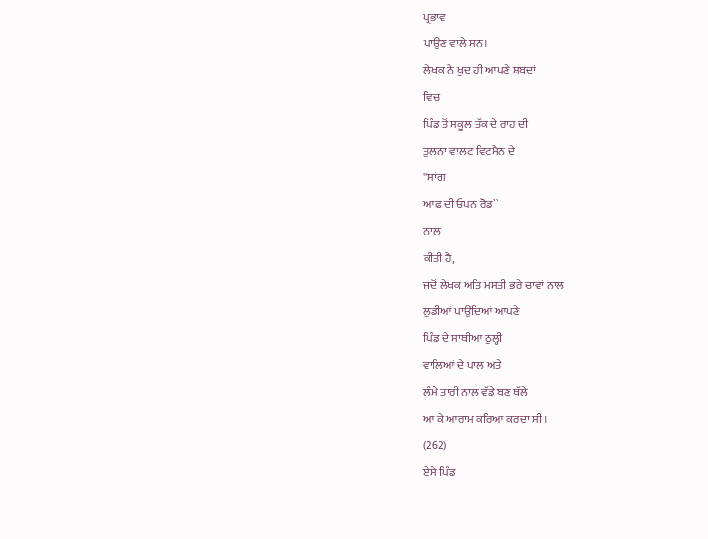ਪ੍ਰਭਾਵ
ਪਾਉਣ ਵਾਲੇ ਸਨ।
ਲੇਖਕ ਨੇ ਖੁਦ ਹੀ ਆਪਣੇ ਸ਼ਬਦਾਂ
ਵਿਚ
ਪਿੰਡ ਤੋਂ ਸਕੂਲ ਤੱਕ ਦੇ ਰਾਹ ਦੀ
ਤੁਲਨਾ ਵਾਲਟ ਵਿਟਮੈਨ ਦੇ
''ਸਾਂਗ
ਆਫ ਦੀ ਓਪਨ ਰੋਡ``
ਨਾਲ
ਕੀਤੀ ਹੈ,
ਜਦੋਂ ਲੇਖਕ ਅਤਿ ਮਸਤੀ ਭਰੇ ਚਾਵਾਂ ਨਾਲ
ਲੁਡੀਆਂ ਪਾਉਂਦਿਆਂ ਆਪਣੇ
ਪਿੰਡ ਦੇ ਸਾਥੀਆ ਠੁਲ੍ਹੀ
ਵਾਲਿਆਂ ਦੇ ਪਾਲ ਅਤੇ
ਲੰਮੇ ਤਾਰੀ ਨਾਲ ਵੱਡੇ ਬਣ ਥੱਲੇ
ਆ ਕੇ ਆਰਾਮ ਕਰਿਆ ਕਰਦਾ ਸੀ।
(262)
ਏਸੇ ਪਿੰਡ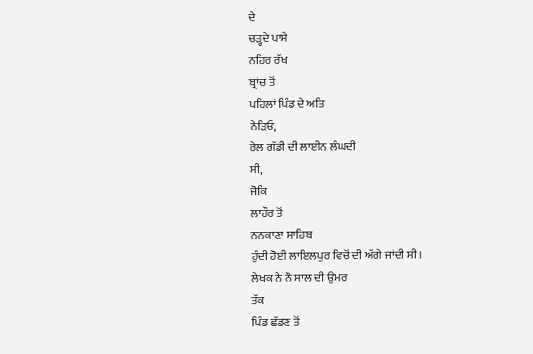ਦੇ
ਚੜ੍ਹਦੇ ਪਾਸੇ
ਨਹਿਰ ਰੱਖ
ਬ੍ਰਾਂਚ ਤੋਂ
ਪਹਿਲਾਂ ਪਿੰਡ ਦੇ ਅਤਿ
ਨੇੜਿਓ,
ਰੇਲ ਗੱਡੀ ਦੀ ਲਾਈਨ ਲੰਘਦੀ
ਸੀ,
ਜੋਕਿ
ਲਾਹੌਰ ਤੋਂ
ਨਨਕਾਣਾ ਸਾਹਿਬ
ਹੁੰਦੀ ਹੋਈ ਲਾਇਲਪੁਰ ਵਿਚੋਂ ਦੀ ਅੱਗੇ ਜਾਂਦੀ ਸੀ।
ਲੇਖਕ ਨੇ ਨੌ ਸਾਲ ਦੀ ਉਮਰ
ਤੱਕ
ਪਿੰਡ ਛੱਡਣ ਤੋਂ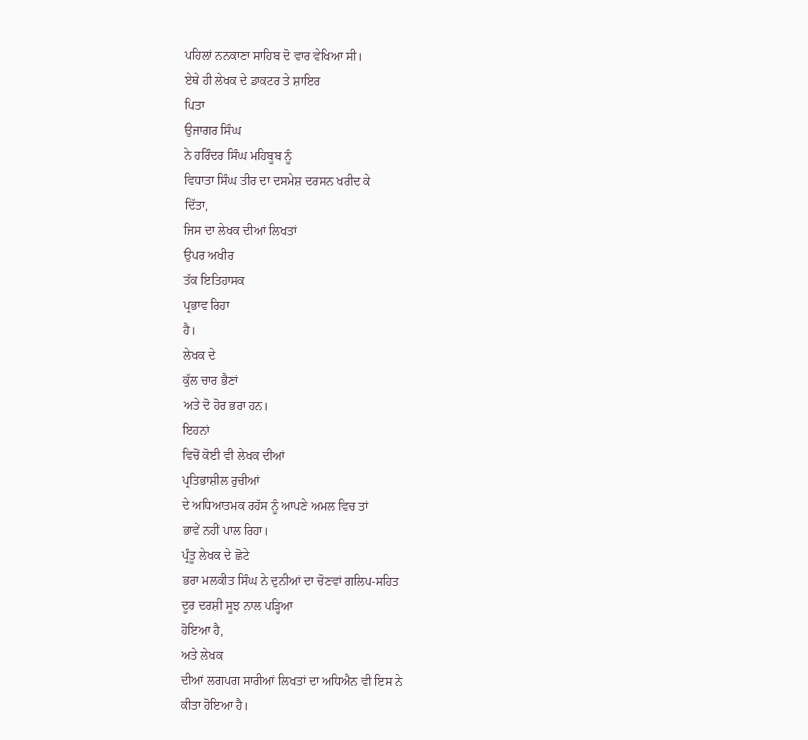ਪਹਿਲਾਂ ਨਨਕਾਣਾ ਸਾਹਿਬ ਦੋ ਵਾਰ ਵੇਖਿਆ ਸੀ।
ਏਥੇ ਹੀ ਲੇਖਕ ਦੇ ਡਾਕਟਰ ਤੇ ਸ਼ਾਇਰ
ਪਿਤਾ
ਉਜਾਗਰ ਸਿੰਘ
ਨੇ ਹਰਿੰਦਰ ਸਿੰਘ ਮਹਿਬੂਬ ਨੂੰ
ਵਿਧਾਤਾ ਸਿੰਘ ਤੀਰ ਦਾ ਦਸਮੇਸ਼ ਦਰਸਨ ਖਰੀਦ ਕੇ
ਦਿੱਤਾ,
ਜਿਸ ਦਾ ਲੇਖਕ ਦੀਆਂ ਲਿਖਤਾਂ
ਉਪਰ ਅਖੀਰ
ਤੱਕ ਇਤਿਹਾਸਕ
ਪ੍ਰਭਾਵ ਰਿਹਾ
ਹੈ।
ਲੇਖਕ ਦੇ
ਕੁੱਲ ਚਾਰ ਭੈਣਾਂ
ਅਤੇ ਦੋ ਹੋਰ ਭਰਾ ਹਨ।
ਇਹਨਾਂ
ਵਿਚੋਂ ਕੋਈ ਵੀ ਲੇਖਕ ਦੀਆਂ
ਪ੍ਰਤਿਭਾਸ਼ੀਲ ਰੁਚੀਆਂ
ਦੇ ਅਧਿਆਤਮਕ ਰਹੱਸ ਨੂੰ ਆਪਣੇ ਅਮਲ ਵਿਚ ਤਾਂ
ਭਾਵੇਂ ਨਹੀਂ ਪਾਲ ਰਿਹਾ।
ਪ੍ਰੰਤੂ ਲੇਖਕ ਦੇ ਛੋਟੇ
ਭਰਾ ਮਲਕੀਤ ਸਿੰਘ ਨੇ ਦੁਨੀਆਂ ਦਾ ਚੋਣਵਾਂ ਗਲਿਪ-ਸਹਿਤ
ਦੂਰ ਦਰਸ਼ੀ ਸੂਝ ਨਾਲ ਪੜ੍ਹਿਆ
ਹੋਇਆ ਹੈ,
ਅਤੇ ਲੇਖਕ
ਦੀਆਂ ਲਗਪਗ ਸਾਰੀਆਂ ਲਿਖਤਾਂ ਦਾ ਅਧਿਐਨ ਵੀ ਇਸ ਨੇ
ਕੀਤਾ ਹੋਇਆ ਹੈ।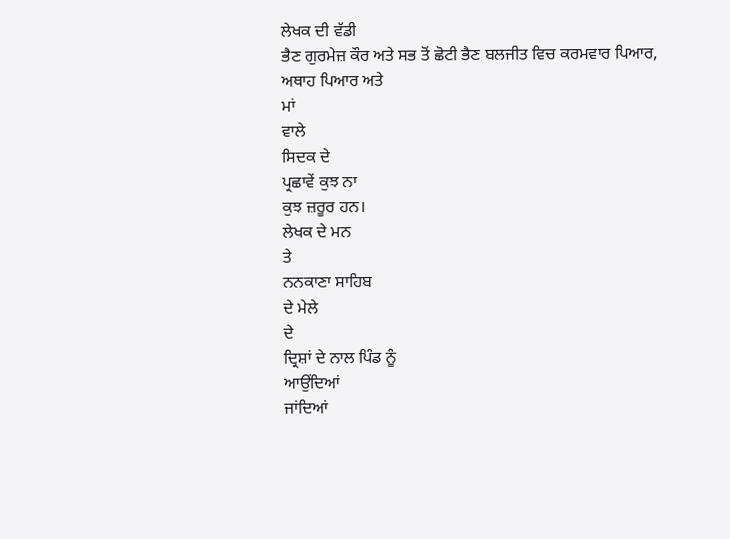ਲੇਖਕ ਦੀ ਵੱਡੀ
ਭੈਣ ਗੁਰਮੇਜ਼ ਕੌਰ ਅਤੇ ਸਭ ਤੋਂ ਛੋਟੀ ਭੈਣ ਬਲਜੀਤ ਵਿਚ ਕਰਮਵਾਰ ਪਿਆਰ,
ਅਥਾਹ ਪਿਆਰ ਅਤੇ
ਮਾਂ
ਵਾਲੇ
ਸਿਦਕ ਦੇ
ਪ੍ਰਛਾਵੇਂ ਕੁਝ ਨਾ
ਕੁਝ ਜ਼ਰੂਰ ਹਨ।
ਲੇਖਕ ਦੇ ਮਨ
ਤੇ
ਨਨਕਾਣਾ ਸਾਹਿਬ
ਦੇ ਮੇਲੇ
ਦੇ
ਦ੍ਰਿਸ਼ਾਂ ਦੇ ਨਾਲ ਪਿੰਡ ਨੂੰ
ਆਉਂਦਿਆਂ
ਜਾਂਦਿਆਂ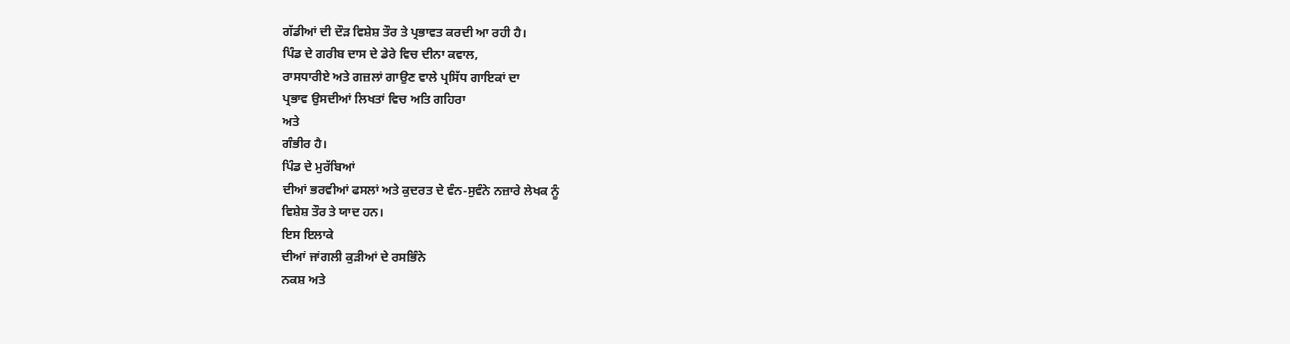ਗੱਡੀਆਂ ਦੀ ਦੌੜ ਵਿਸ਼ੇਸ਼ ਤੌਰ ਤੇ ਪ੍ਰਭਾਵਤ ਕਰਦੀ ਆ ਰਹੀ ਹੈ।
ਪਿੰਡ ਦੇ ਗਰੀਬ ਦਾਸ ਦੇ ਡੇਰੇ ਵਿਚ ਦੀਨਾ ਕਵਾਲ,
ਰਾਸਧਾਰੀਏ ਅਤੇ ਗਜ਼ਲਾਂ ਗਾਉਣ ਵਾਲੇ ਪ੍ਰਸਿੱਧ ਗਾਇਕਾਂ ਦਾ
ਪ੍ਰਭਾਵ ਉਸਦੀਆਂ ਲਿਖਤਾਂ ਵਿਚ ਅਤਿ ਗਹਿਰਾ
ਅਤੇ
ਗੰਭੀਰ ਹੈ।
ਪਿੰਡ ਦੇ ਮੁਰੱਬਿਆਂ
ਦੀਆਂ ਭਰਵੀਆਂ ਫਸਲਾਂ ਅਤੇ ਕੁਦਰਤ ਦੇ ਵੰਨ-ਸੁਵੰਨੇ ਨਜ਼ਾਰੇ ਲੇਖਕ ਨੂੰ
ਵਿਸ਼ੇਸ਼ ਤੌਰ ਤੇ ਯਾਦ ਹਨ।
ਇਸ ਇਲਾਕੇ
ਦੀਆਂ ਜਾਂਗਲੀ ਕੁੜੀਆਂ ਦੇ ਰਸਭਿੰਨੇ
ਨਕਸ਼ ਅਤੇ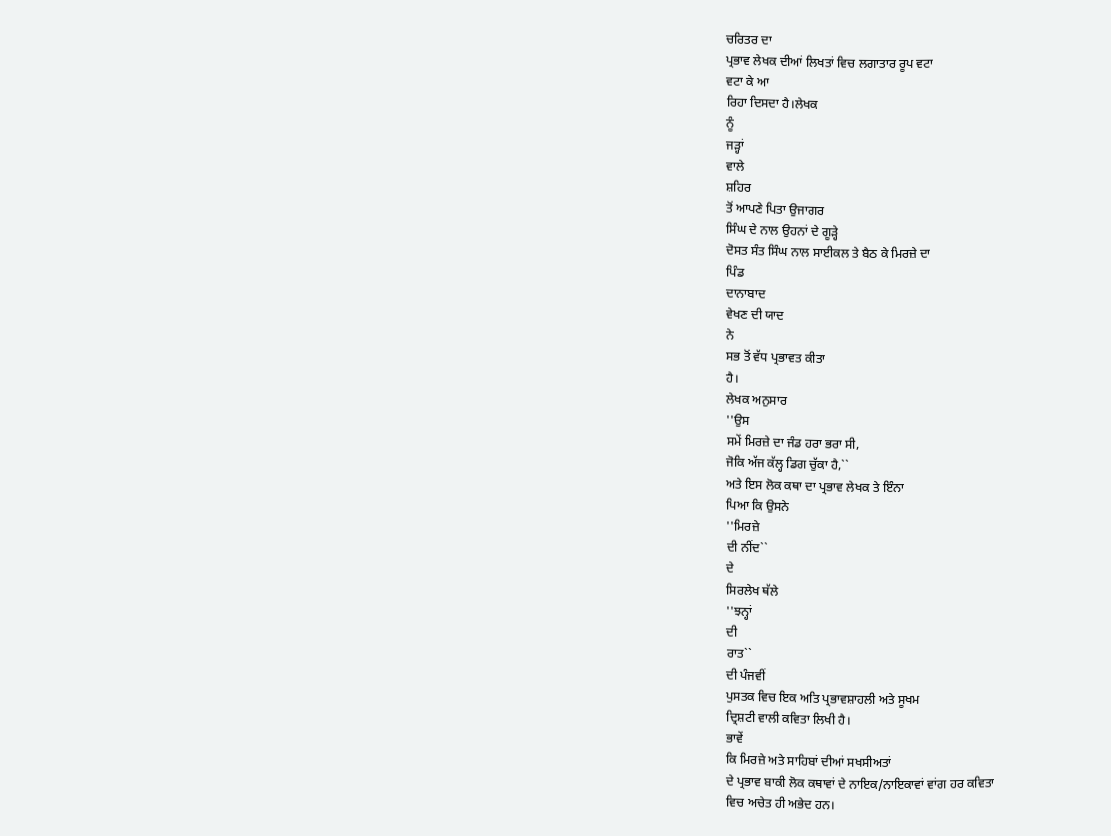ਚਰਿਤਰ ਦਾ
ਪ੍ਰਭਾਵ ਲੇਖਕ ਦੀਆਂ ਲਿਖਤਾਂ ਵਿਚ ਲਗਾਤਾਰ ਰੂਪ ਵਟਾ
ਵਟਾ ਕੇ ਆ
ਰਿਹਾ ਦਿਸਦਾ ਹੈ।ਲੇਖਕ
ਨੂੰ
ਜੜ੍ਹਾਂ
ਵਾਲੇ
ਸ਼ਹਿਰ
ਤੋਂ ਆਪਣੇ ਪਿਤਾ ਉਜਾਗਰ
ਸਿੰਘ ਦੇ ਨਾਲ ਉਹਨਾਂ ਦੇ ਗੂੜ੍ਹੇ
ਦੋਸਤ ਸੰਤ ਸਿੰਘ ਨਾਲ ਸਾਈਕਲ ਤੇ ਬੈਠ ਕੇ ਮਿਰਜ਼ੇ ਦਾ
ਪਿੰਡ
ਦਾਨਾਬਾਦ
ਵੇਖਣ ਦੀ ਯਾਦ
ਨੇ
ਸਭ ਤੋਂ ਵੱਧ ਪ੍ਰਭਾਵਤ ਕੀਤਾ
ਹੈ।
ਲੇਖਕ ਅਨੁਸਾਰ
''ਉਸ
ਸਮੇਂ ਮਿਰਜ਼ੇ ਦਾ ਜੰਡ ਹਰਾ ਭਰਾ ਸੀ,
ਜੋਕਿ ਅੱਜ ਕੱਲ੍ਹ ਡਿਗ ਚੁੱਕਾ ਹੈ,``
ਅਤੇ ਇਸ ਲੋਕ ਕਥਾ ਦਾ ਪ੍ਰਭਾਵ ਲੇਖਕ ਤੇ ਇੰਨਾ
ਪਿਆ ਕਿ ਉਸਨੇ
''ਮਿਰਜ਼ੇ
ਦੀ ਨੀਂਦ``
ਦੇ
ਸਿਰਲੇਖ ਥੱਲੇ
''ਝਨ੍ਹਾਂ
ਦੀ
ਰਾਤ``
ਦੀ ਪੰਜਵੀਂ
ਪੁਸਤਕ ਵਿਚ ਇਕ ਅਤਿ ਪ੍ਰਭਾਵਸ਼ਾਹਲੀ ਅਤੇ ਸੂਖਮ
ਦ੍ਰਿਸ਼ਟੀ ਵਾਲੀ ਕਵਿਤਾ ਲਿਖੀ ਹੈ।
ਭਾਵੇਂ
ਕਿ ਮਿਰਜ਼ੇ ਅਤੇ ਸਾਹਿਬਾਂ ਦੀਆਂ ਸਖਸੀਅਤਾਂ
ਦੇ ਪ੍ਰਭਾਵ ਬਾਕੀ ਲੋਕ ਕਥਾਵਾਂ ਦੇ ਨਾਇਕ/ਨਾਇਕਾਵਾਂ ਵਾਂਗ ਹਰ ਕਵਿਤਾ
ਵਿਚ ਅਚੇਤ ਹੀ ਅਭੇਦ ਹਨ।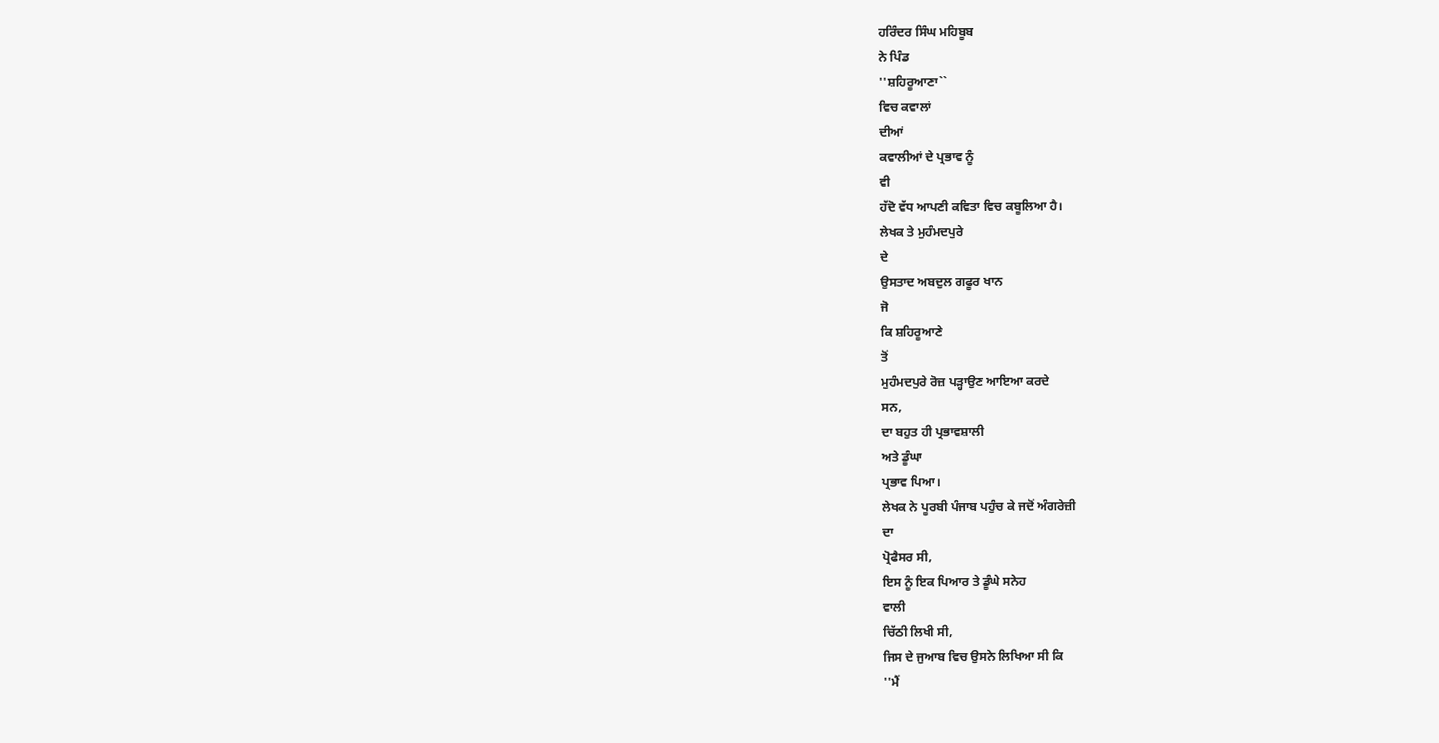ਹਰਿੰਦਰ ਸਿੰਘ ਮਹਿਬੂਬ
ਨੇ ਪਿੰਡ
''ਸ਼ਹਿਰੂਆਣਾ``
ਵਿਚ ਕਵਾਲਾਂ
ਦੀਆਂ
ਕਵਾਲੀਆਂ ਦੇ ਪ੍ਰਭਾਵ ਨੂੰ
ਵੀ
ਹੱਦੋ ਵੱਧ ਆਪਣੀ ਕਵਿਤਾ ਵਿਚ ਕਬੂਲਿਆ ਹੈ।
ਲੇਖਕ ਤੇ ਮੁਹੰਮਦਪੁਰੇ
ਦੇ
ਉਸਤਾਦ ਅਬਦੁਲ ਗਫੂਰ ਖਾਨ
ਜੋ
ਕਿ ਸ਼ਹਿਰੂਆਣੇ
ਤੋਂ
ਮੁਹੰਮਦਪੁਰੇ ਰੋਜ਼ ਪੜ੍ਹਾਉਣ ਆਇਆ ਕਰਦੇ
ਸਨ,
ਦਾ ਬਹੁਤ ਹੀ ਪ੍ਰਭਾਵਸ਼ਾਲੀ
ਅਤੇ ਡੂੰਘਾ
ਪ੍ਰਭਾਵ ਪਿਆ।
ਲੇਖਕ ਨੇ ਪੂਰਬੀ ਪੰਜਾਬ ਪਹੁੰਚ ਕੇ ਜਦੋਂ ਅੰਗਰੇਜ਼ੀ
ਦਾ
ਪ੍ਰੋਫੈਸਰ ਸੀ,
ਇਸ ਨੂੰ ਇਕ ਪਿਆਰ ਤੇ ਡੂੰਘੇ ਸਨੇਹ
ਵਾਲੀ
ਚਿੱਠੀ ਲਿਖੀ ਸੀ,
ਜਿਸ ਦੇ ਜੁਆਬ ਵਿਚ ਉਸਨੇ ਲਿਖਿਆ ਸੀ ਕਿ
''ਮੈਂ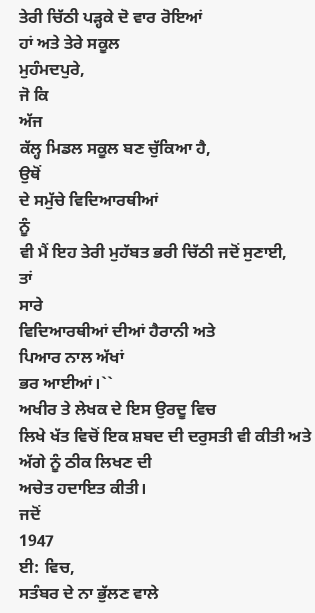ਤੇਰੀ ਚਿੱਠੀ ਪੜ੍ਹਕੇ ਦੋ ਵਾਰ ਰੋਇਆਂ
ਹਾਂ ਅਤੇ ਤੇਰੇ ਸਕੂਲ
ਮੁਹੰਮਦਪੁਰੇ,
ਜੋ ਕਿ
ਅੱਜ
ਕੱਲ੍ਹ ਮਿਡਲ ਸਕੂਲ ਬਣ ਚੁੱਕਿਆ ਹੈ,
ਉਥੋਂ
ਦੇ ਸਮੁੱਚੇ ਵਿਦਿਆਰਥੀਆਂ
ਨੂੰ
ਵੀ ਮੈਂ ਇਹ ਤੇਰੀ ਮੁਹੱਬਤ ਭਰੀ ਚਿੱਠੀ ਜਦੋਂ ਸੁਣਾਈ,
ਤਾਂ
ਸਾਰੇ
ਵਿਦਿਆਰਥੀਆਂ ਦੀਆਂ ਹੈਰਾਨੀ ਅਤੇ
ਪਿਆਰ ਨਾਲ ਅੱਖਾਂ
ਭਰ ਆਈਆਂ।``
ਅਖੀਰ ਤੇ ਲੇਖਕ ਦੇ ਇਸ ਉਰਦੂ ਵਿਚ
ਲਿਖੇ ਖੱਤ ਵਿਚੋਂ ਇਕ ਸ਼ਬਦ ਦੀ ਦਰੁਸਤੀ ਵੀ ਕੀਤੀ ਅਤੇ ਅੱਗੇ ਨੂੰ ਠੀਕ ਲਿਖਣ ਦੀ
ਅਚੇਤ ਹਦਾਇਤ ਕੀਤੀ।
ਜਦੋਂ
1947
ਈ: ਵਿਚ,
ਸਤੰਬਰ ਦੇ ਨਾ ਭੁੱਲਣ ਵਾਲੇ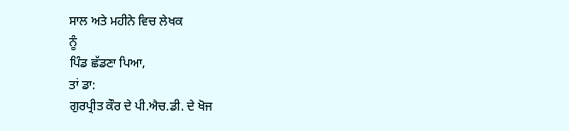ਸਾਲ ਅਤੇ ਮਹੀਨੇ ਵਿਚ ਲੇਖਕ
ਨੂੰ
ਪਿੰਡ ਛੱਡਣਾ ਪਿਆ,
ਤਾਂ ਡਾ:
ਗੁਰਪ੍ਰੀਤ ਕੌਰ ਦੇ ਪੀ.ਐਚ.ਡੀ. ਦੇ ਖੋਜ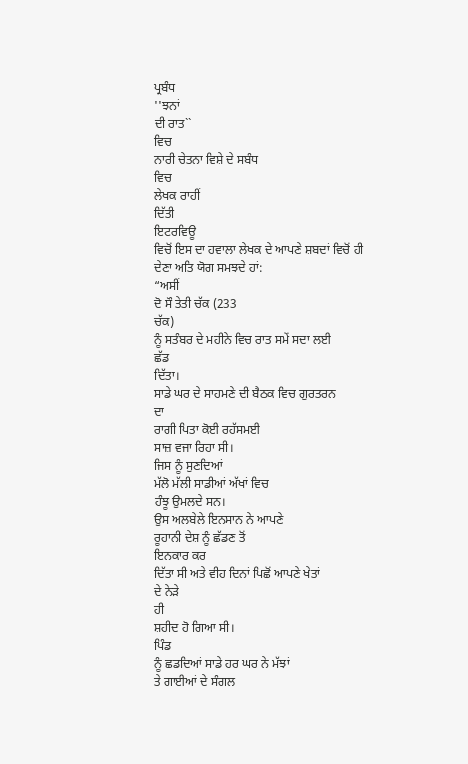ਪ੍ਰਬੰਧ
''ਝਨਾਂ
ਦੀ ਰਾਤ``
ਵਿਚ
ਨਾਰੀ ਚੇਤਨਾ ਵਿਸ਼ੇ ਦੇ ਸਬੰਧ
ਵਿਚ
ਲੇਖਕ ਰਾਹੀਂ
ਦਿੱਤੀ
ਇਟਰਵਿਊ
ਵਿਚੋਂ ਇਸ ਦਾ ਹਵਾਲਾ ਲੇਖਕ ਦੇ ਆਪਣੇ ਸ਼ਬਦਾਂ ਵਿਚੋਂ ਹੀ
ਦੇਣਾ ਅਤਿ ਯੋਗ ਸਮਝਦੇ ਹਾਂ:
“ਅਸੀਂ
ਦੋ ਸੌ ਤੇਤੀ ਚੱਕ (233
ਚੱਕ)
ਨੂੰ ਸਤੰਬਰ ਦੇ ਮਹੀਨੇ ਵਿਚ ਰਾਤ ਸਮੇਂ ਸਦਾ ਲਈ
ਛੱਡ
ਦਿੱਤਾ।
ਸਾਡੇ ਘਰ ਦੇ ਸਾਹਮਣੇ ਦੀ ਬੈਠਕ ਵਿਚ ਗੁਰਤਰਨ
ਦਾ
ਰਾਗੀ ਪਿਤਾ ਕੋਈ ਰਹੱਸਮਈ
ਸਾਜ਼ ਵਜਾ ਰਿਹਾ ਸੀ।
ਜਿਸ ਨੂੰ ਸੁਣਦਿਆਂ
ਮੱਲੋ ਮੱਲੀ ਸਾਡੀਆਂ ਅੱਖਾਂ ਵਿਚ
ਹੰਝੂ ਉਮਲਦੇ ਸਨ।
ਉਸ ਅਲਬੇਲੇ ਇਨਸਾਨ ਨੇ ਆਪਣੇ
ਰੂਹਾਨੀ ਦੇਸ਼ ਨੂੰ ਛੱਡਣ ਤੋਂ
ਇਨਕਾਰ ਕਰ
ਦਿੱਤਾ ਸੀ ਅਤੇ ਵੀਹ ਦਿਨਾਂ ਪਿਛੋਂ ਆਪਣੇ ਖੇਤਾਂ
ਦੇ ਨੇੜੇ
ਹੀ
ਸ਼ਹੀਦ ਹੋ ਗਿਆ ਸੀ।
ਪਿੰਡ
ਨੂੰ ਛਡਦਿਆਂ ਸਾਡੇ ਹਰ ਘਰ ਨੇ ਮੱਝਾਂ
ਤੇ ਗਾਈਆਂ ਦੇ ਸੰਗਲ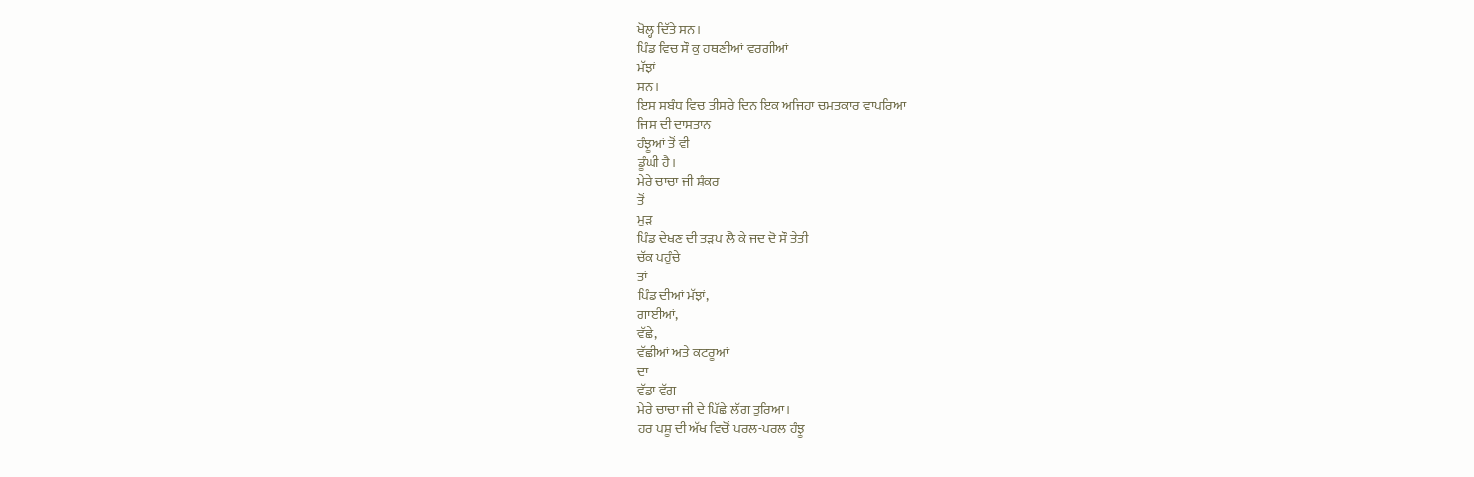ਖੋਲ੍ਹ ਦਿੱਤੇ ਸਨ।
ਪਿੰਡ ਵਿਚ ਸੌ ਕੁ ਹਥਣੀਆਂ ਵਰਗੀਆਂ
ਮੱਝਾਂ
ਸਨ।
ਇਸ ਸਬੰਧ ਵਿਚ ਤੀਸਰੇ ਦਿਨ ਇਕ ਅਜਿਹਾ ਚਮਤਕਾਰ ਵਾਪਰਿਆ
ਜਿਸ ਦੀ ਦਾਸਤਾਨ
ਹੰਝੂਆਂ ਤੋਂ ਵੀ
ਡੂੰਘੀ ਹੈ।
ਮੇਰੇ ਚਾਚਾ ਜੀ ਸ਼ੰਕਰ
ਤੋਂ
ਮੁੜ
ਪਿੰਡ ਦੇਖਣ ਦੀ ਤੜਪ ਲੈ ਕੇ ਜਦ ਦੋ ਸੌ ਤੇਤੀ
ਚੱਕ ਪਹੁੰਚੇ
ਤਾਂ
ਪਿੰਡ ਦੀਆਂ ਮੱਝਾਂ,
ਗਾਈਆਂ,
ਵੱਛੇ,
ਵੱਛੀਆਂ ਅਤੇ ਕਟਰੂਆਂ
ਦਾ
ਵੱਡਾ ਵੱਗ
ਮੇਰੇ ਚਾਚਾ ਜੀ ਦੇ ਪਿੱਛੇ ਲੱਗ ਤੁਰਿਆ।
ਹਰ ਪਸ਼ੂ ਦੀ ਅੱਖ ਵਿਚੋਂ ਪਰਲ-ਪਰਲ ਹੰਝੂ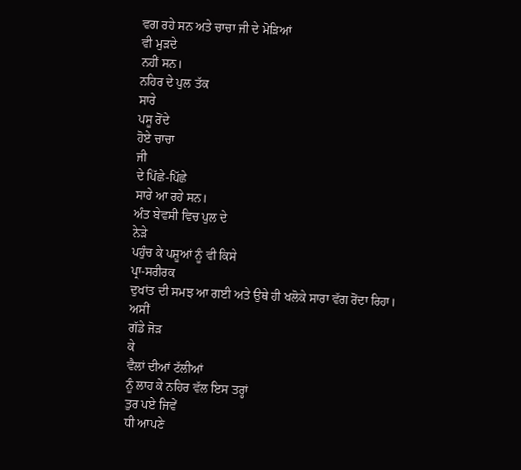ਵਗ ਰਹੇ ਸਨ ਅਤੇ ਚਾਚਾ ਜੀ ਦੇ ਮੋੜਿਆਂ
ਵੀ ਮੁੜਦੇ
ਨਹੀਂ ਸਨ।
ਨਹਿਰ ਦੇ ਪੁਲ ਤੱਕ
ਸਾਰੇ
ਪਸੂ ਰੋਂਦੇ
ਹੋਏ ਚਾਚਾ
ਜੀ
ਦੇ ਪਿੱਛੇ-ਪਿੱਛੇ
ਸਾਰੇ ਆ ਰਹੇ ਸਨ।
ਅੰਤ ਬੇਵਸੀ ਵਿਚ ਪੁਲ ਦੇ
ਨੇੜੇ
ਪਹੁੰਚ ਕੇ ਪਸ਼ੂਆਂ ਨੂੰ ਵੀ ਕਿਸੇ
ਪ੍ਰਾ-ਸਰੀਰਕ
ਦੁਖਾਂਤ ਦੀ ਸਮਝ ਆ ਗਈ ਅਤੇ ਉਥੇ ਹੀ ਖਲੋਕੇ ਸਾਰਾ ਵੱਗ ਰੋਂਦਾ ਰਿਹਾ।
ਅਸੀਂ
ਗੱਡੇ ਜੋੜ
ਕੇ
ਵੈਲਾਂ ਦੀਆਂ ਟੱਲੀਆਂ
ਨੂੰ ਲਾਹ ਕੇ ਨਹਿਰ ਵੱਲ ਇਸ ਤਰ੍ਹਾਂ
ਤੁਰ ਪਏ ਜਿਵੇਂ
ਧੀ ਆਪਣੇ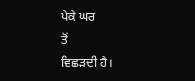ਪੇਕੇ ਘਰ
ਤੋਂ
ਵਿਛੜਦੀ ਹੈ।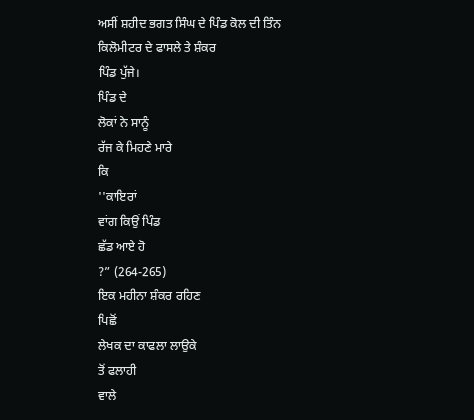ਅਸੀਂ ਸ਼ਹੀਦ ਭਗਤ ਸਿੰਘ ਦੇ ਪਿੰਡ ਕੋਲ ਦੀ ਤਿੰਨ ਕਿਲੋਮੀਟਰ ਦੇ ਫਾਸਲੇ ਤੇ ਸ਼ੰਕਰ
ਪਿੰਡ ਪੁੱਜੇ।
ਪਿੰਡ ਦੇ
ਲੋਕਾਂ ਨੇ ਸਾਨੂੰ
ਰੱਜ ਕੇ ਮਿਹਣੇ ਮਾਰੇ
ਕਿ
''ਕਾਇਰਾਂ
ਵਾਂਗ ਕਿਉਂ ਪਿੰਡ
ਛੱਡ ਆਏ ਹੋ
?” (264-265)
ਇਕ ਮਹੀਨਾ ਸ਼ੰਕਰ ਰਹਿਣ
ਪਿਛੋਂ
ਲੇਖਕ ਦਾ ਕਾਫਲਾ ਲਾਉਕੇ
ਤੋਂ ਫਲਾਹੀ
ਵਾਲੇ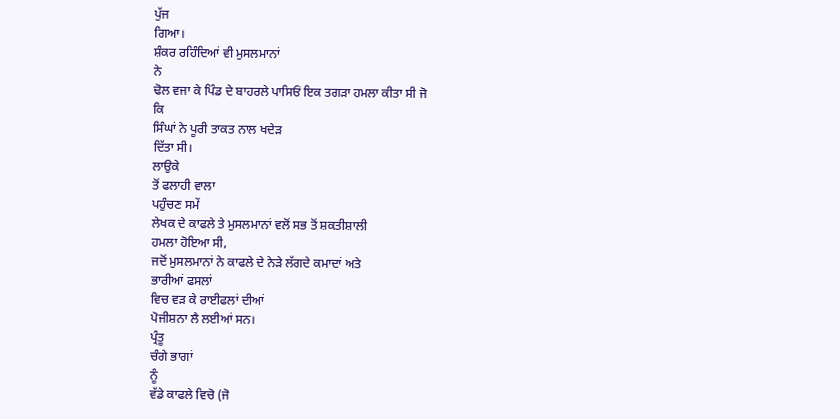ਪੁੱਜ
ਗਿਆ।
ਸ਼ੰਕਰ ਰਹਿੰਦਿਆਂ ਵੀ ਮੁਸਲਮਾਨਾਂ
ਨੇ
ਢੋਲ ਵਜਾ ਕੇ ਪਿੰਡ ਦੇ ਬਾਹਰਲੇ ਪਾਸਿਓਂ ਇਕ ਤਗੜਾ ਹਮਲਾ ਕੀਤਾ ਸੀ ਜੋ
ਕਿ
ਸਿੰਘਾਂ ਨੇ ਪੂਰੀ ਤਾਕਤ ਨਾਲ ਖਦੇੜ
ਦਿੱਤਾ ਸੀ।
ਲਾਉਕੇ
ਤੋਂ ਫਲਾਹੀ ਵਾਲਾ
ਪਹੁੰਚਣ ਸਮੇਂ
ਲੇਖਕ ਦੇ ਕਾਫਲੇ ਤੇ ਮੁਸਲਮਾਨਾਂ ਵਲੋਂ ਸਭ ਤੋਂ ਸ਼ਕਤੀਸ਼ਾਲੀ
ਹਮਲਾ ਹੋਇਆ ਸੀ,
ਜਦੋਂ ਮੁਸਲਮਾਨਾਂ ਨੇ ਕਾਫਲੇ ਦੇ ਨੇੜੇ ਲੱਗਦੇ ਕਮਾਦਾਂ ਅਤੇ
ਭਾਰੀਆਂ ਫਸਲਾਂ
ਵਿਚ ਵੜ ਕੇ ਰਾਈਫਲਾਂ ਦੀਆਂ
ਪੋਜੀਸ਼ਨਾ ਲੈ ਲਈਆਂ ਸਨ।
ਪ੍ਰੰਤੂ
ਚੰਗੇ ਭਾਗਾਂ
ਨੂੰ
ਵੱਡੇ ਕਾਫਲੇ ਵਿਚੋ (ਜੋ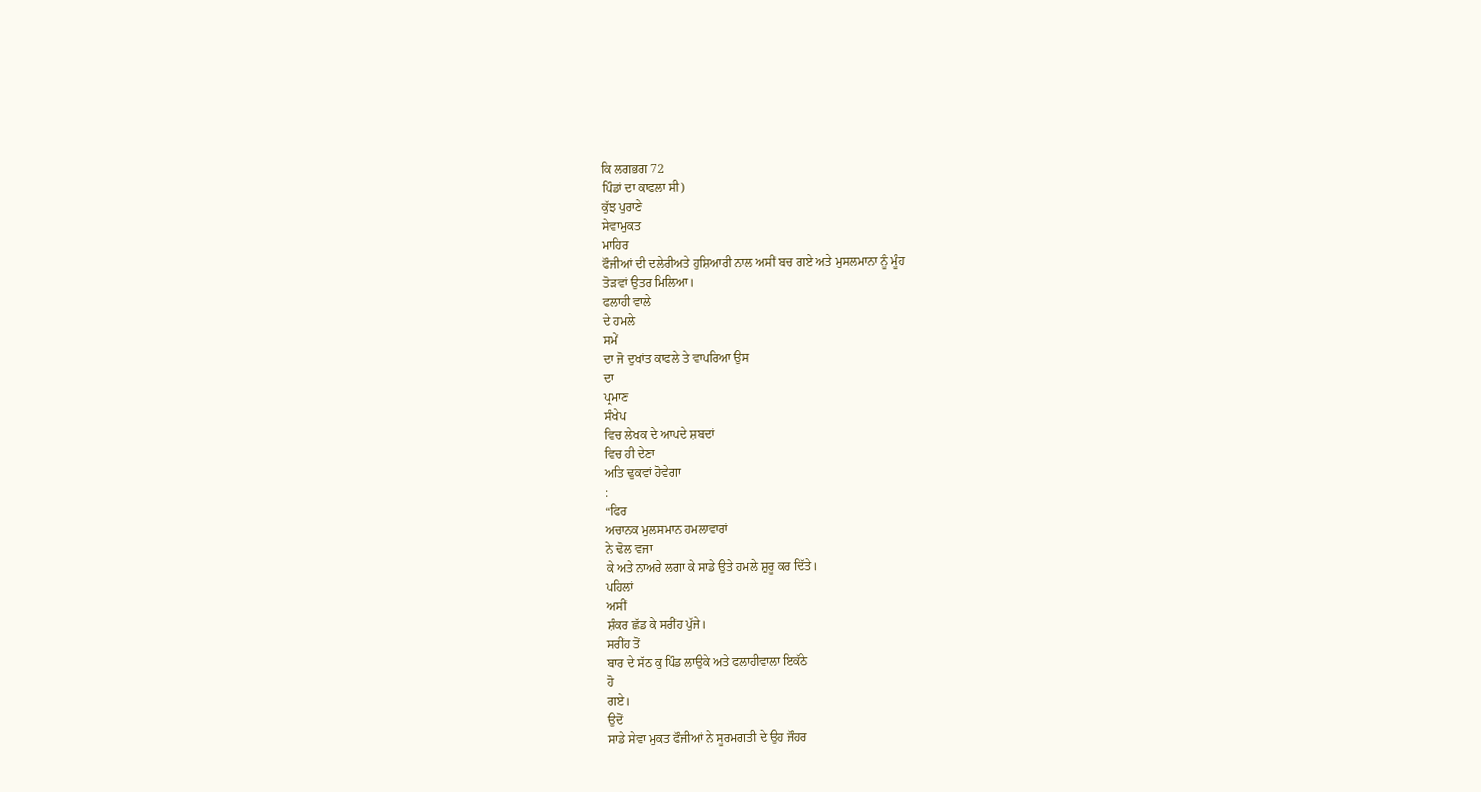ਕਿ ਲਗਭਗ 72
ਪਿੰਡਾਂ ਦਾ ਕਾਫਲਾ ਸੀ)
ਕੁੱਝ ਪੁਰਾਣੇ
ਸੇਵਾਮੁਕਤ
ਮਾਹਿਰ
ਫੌਜੀਆਂ ਦੀ ਦਲੇਰੀਅਤੇ ਹੁਸ਼ਿਆਰੀ ਨਾਲ ਅਸੀਂ ਬਚ ਗਏ ਅਤੇ ਮੁਸਲਮਾਨਾ ਨੂੰ ਮੂੰਹ
ਤੋੜਵਾਂ ਉਤਰ ਮਿਲਿਆ।
ਫਲਾਹੀ ਵਾਲੇ
ਦੇ ਹਮਲੇ
ਸਮੇਂ
ਦਾ ਜੋ ਦੁਖਾਂਤ ਕਾਫਲੇ ਤੇ ਵਾਪਰਿਆ ਉਸ
ਦਾ
ਪ੍ਰਮਾਣ
ਸੰਖੇਪ
ਵਿਚ ਲੇਖਕ ਦੇ ਆਪਦੇ ਸ਼ਬਦਾਂ
ਵਿਚ ਹੀ ਦੇਣਾ
ਅਤਿ ਢੁਕਵਾਂ ਹੋਵੇਗਾ
:
“ਫਿਰ
ਅਚਾਨਕ ਮੁਲਸਮਾਨ ਹਮਲਾਵਾਰਾਂ
ਨੇ ਢੋਲ ਵਜਾ
ਕੇ ਅਤੇ ਨਾਅਰੇ ਲਗਾ ਕੇ ਸਾਡੇ ਉਤੇ ਹਮਲੇ ਸ਼ੁਰੂ ਕਰ ਦਿੱਤੇ।
ਪਹਿਲਾਂ
ਅਸੀਂ
ਸ਼ੰਕਰ ਛੱਡ ਕੇ ਸਰੀਂਹ ਪੁੱਜੇ।
ਸਰੀਂਹ ਤੋਂ
ਬਾਰ ਦੇ ਸੱਠ ਕੁ ਪਿੰਡ ਲਾਉਕੇ ਅਤੇ ਫਲਾਹੀਵਾਲਾ ਇਕੱਠੇ
ਹੋ
ਗਏ।
ਉਦੋਂ
ਸਾਡੇ ਸੇਵਾ ਮੁਕਤ ਫੌਜੀਆਂ ਨੇ ਸੂਰਮਗਤੀ ਦੇ ਉਹ ਜੌਹਰ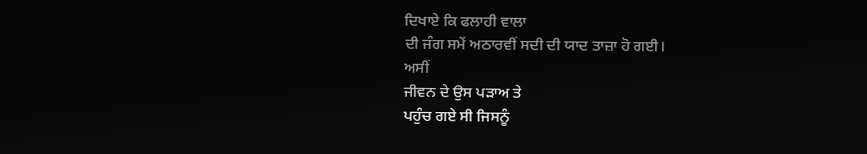ਦਿਖਾਏ ਕਿ ਫਲਾਹੀ ਵਾਲਾ
ਦੀ ਜੰਗ ਸਮੇਂ ਅਠਾਰਵੀਂ ਸਦੀ ਦੀ ਯਾਦ ਤਾਜ਼ਾ ਹੋ ਗਈ।
ਅਸੀਂ
ਜੀਵਨ ਦੇ ਉਸ ਪੜਾਅ ਤੇ
ਪਹੁੰਚ ਗਏ ਸੀ ਜਿਸਨੂੰ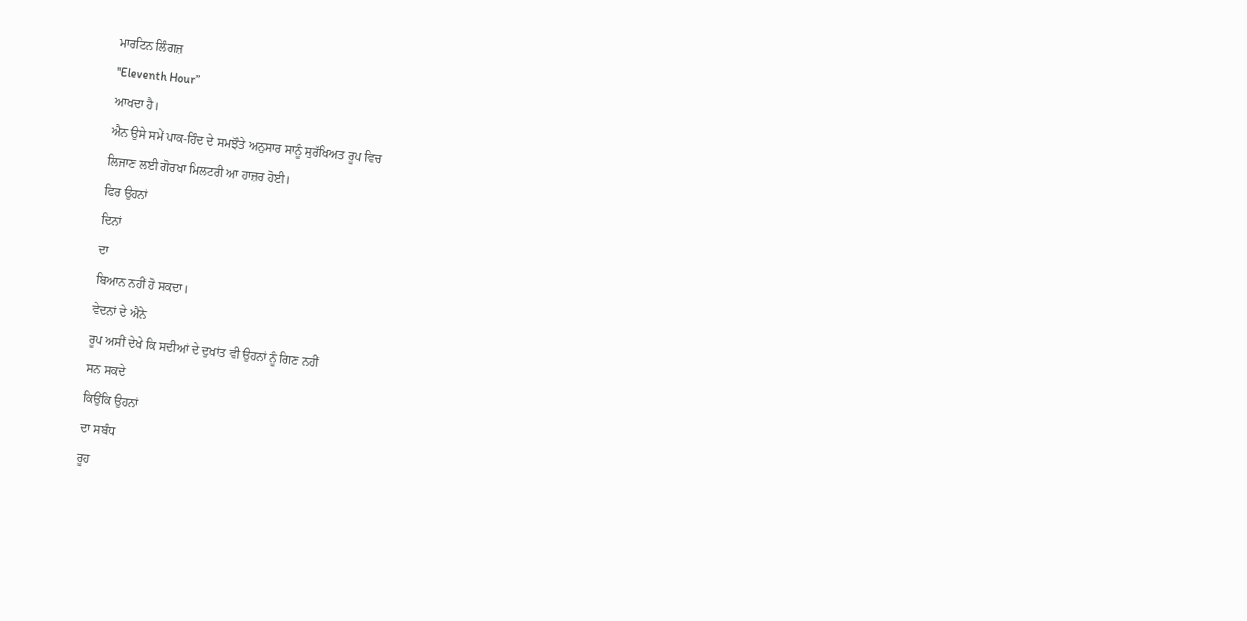ਮਾਰਟਿਨ ਲਿੰਗਜ਼
''Eleventh Hour”
ਆਖਦਾ ਹੈ।
ਐਨ ਉਸੇ ਸਮੇਂ ਪਾਕ-ਹਿੰਦ ਦੇ ਸਮਝੌਤੇ ਅਨੁਸਾਰ ਸਾਨੂੰ ਸੁਰੱਖਿਅਤ ਰੂਪ ਵਿਚ
ਲਿਜਾਣ ਲਈ ਗੋਰਖਾ ਮਿਲਟਰੀ ਆ ਹਾਜ਼ਰ ਹੋਈ।
ਫਿਰ ਉਹਨਾਂ
ਦਿਨਾਂ
ਦਾ
ਬਿਆਨ ਨਹੀਂ ਹੋ ਸਕਦਾ।
ਵੇਦਨਾਂ ਦੇ ਐਨੇ
ਰੂਪ ਅਸੀਂ ਦੇਖੇ ਕਿ ਸਦੀਆਂ ਦੇ ਦੁਖਾਂਤ ਵੀ ਉਹਨਾਂ ਨੂੰ ਗਿਣ ਨਹੀਂ
ਸਨ ਸਕਦੇ
ਕਿਉਂਕਿ ਉਹਨਾਂ
ਦਾ ਸਬੰਧ
ਰੂਹ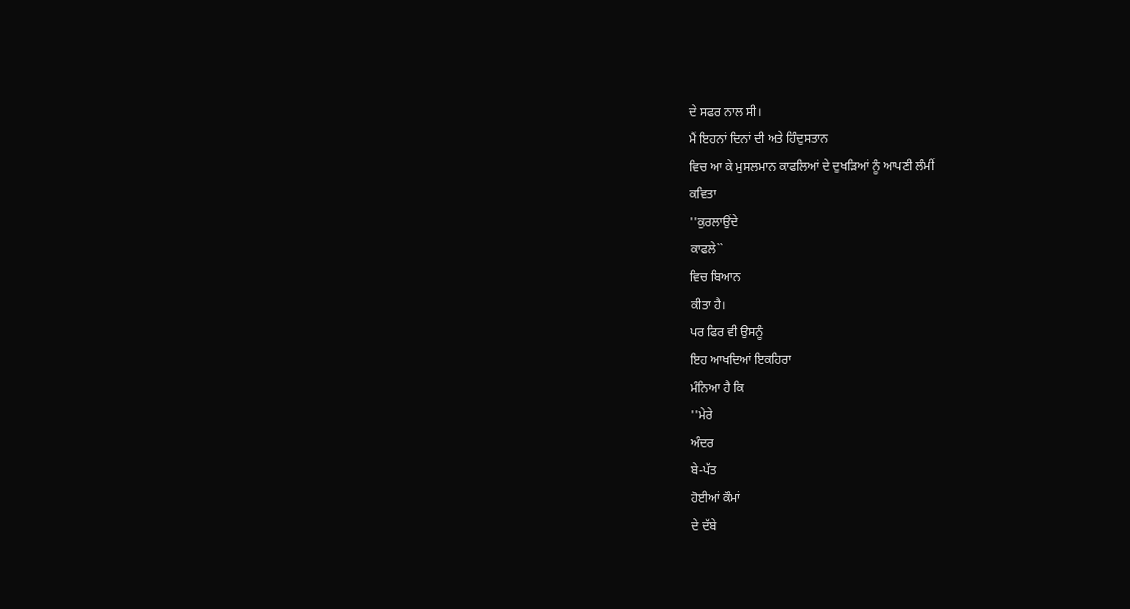ਦੇ ਸਫਰ ਨਾਲ ਸੀ।
ਮੈਂ ਇਹਨਾਂ ਦਿਨਾਂ ਦੀ ਅਤੇ ਹਿੰਦੁਸਤਾਨ
ਵਿਚ ਆ ਕੇ ਮੁਸਲਮਾਨ ਕਾਫਲਿਆਂ ਦੇ ਦੁਖੜਿਆਂ ਨੂੰ ਆਪਣੀ ਲੰਮੀਂ
ਕਵਿਤਾ
''ਕੁਰਲਾਉਂਦੇ
ਕਾਫਲੇ``
ਵਿਚ ਬਿਆਨ
ਕੀਤਾ ਹੈ।
ਪਰ ਫਿਰ ਵੀ ਉਸਨੂੰ
ਇਹ ਆਖਦਿਆਂ ਇਕਹਿਰਾ
ਮੰਨਿਆ ਹੈ ਕਿ
''ਮੇਰੇ
ਅੰਦਰ
ਬੇ-ਪੱਤ
ਹੋਈਆਂ ਕੌਮਾਂ
ਦੇ ਦੱਬੇ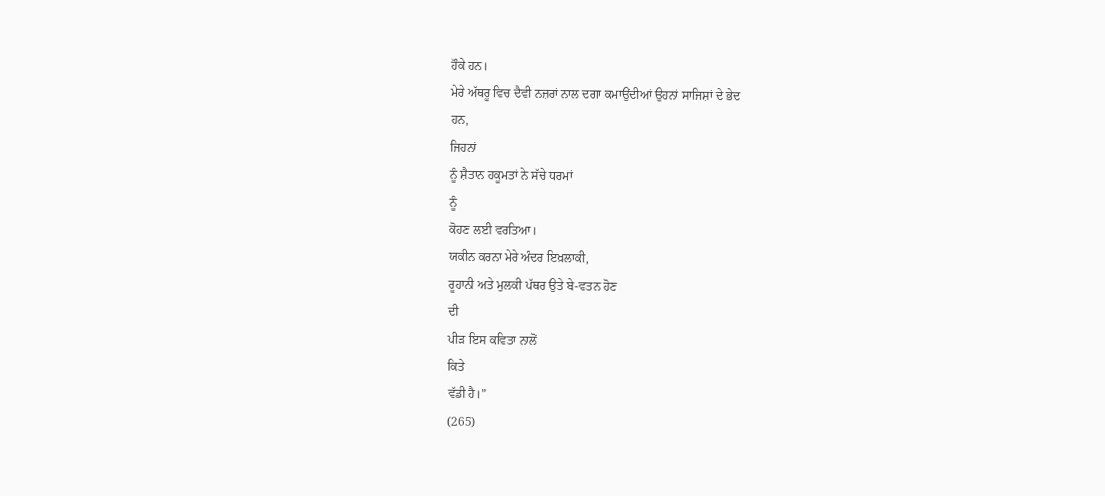ਹੌਕੇ ਹਨ।
ਮੇਰੇ ਅੱਥਰੂ ਵਿਚ ਦੈਵੀ ਨਜ਼ਰਾਂ ਨਾਲ ਦਗਾ ਕਮਾਉਂਦੀਆਂ ਉਹਨਾਂ ਸਾਜਿਸ਼ਾਂ ਦੇ ਭੇਦ
ਹਨ,
ਜਿਹਨਾਂ
ਨੂੰ ਸ਼ੈਤਾਨ ਹਕੂਮਤਾਂ ਨੇ ਸੱਚੇ ਧਰਮਾਂ
ਨੂੰ
ਕੋਹਣ ਲਈ ਵਰਤਿਆ।
ਯਕੀਨ ਕਰਨਾ ਮੇਰੇ ਅੰਦਰ ਇਖ਼ਲਾਕੀ,
ਰੂਹਾਨੀ ਅਤੇ ਮੁਲਕੀ ਪੱਥਰ ਉਤੇ ਬੇ-ਵਤਨ ਹੋਣ
ਦੀ
ਪੀੜ ਇਸ ਕਵਿਤਾ ਨਾਲੋਂ
ਕਿਤੇ
ਵੱਡੀ ਹੈ।”
(265)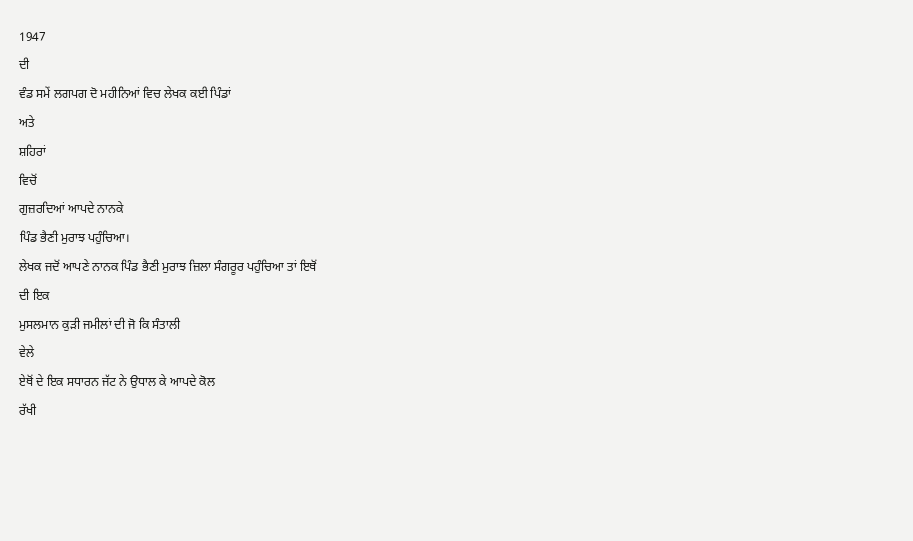1947
ਦੀ
ਵੰਡ ਸਮੇਂ ਲਗਪਗ ਦੋ ਮਹੀਨਿਆਂ ਵਿਚ ਲੇਖਕ ਕਈ ਪਿੰਡਾਂ
ਅਤੇ
ਸ਼ਹਿਰਾਂ
ਵਿਚੋਂ
ਗੁਜ਼ਰਦਿਆਂ ਆਪਦੇ ਨਾਨਕੇ
ਪਿੰਡ ਭੈਣੀ ਮੁਰਾਝ ਪਹੁੰਚਿਆ।
ਲੇਖਕ ਜਦੋਂ ਆਪਣੇ ਨਾਨਕ ਪਿੰਡ ਭੈਣੀ ਮੁਰਾਝ ਜ਼ਿਲਾ ਸੰਗਰੂਰ ਪਹੁੰਚਿਆ ਤਾਂ ਇਥੋਂ
ਦੀ ਇਕ
ਮੁਸਲਮਾਨ ਕੁੜੀ ਜਮੀਲਾਂ ਦੀ ਜੋ ਕਿ ਸੰਤਾਲੀ
ਵੇਲੇ
ਏਥੋਂ ਦੇ ਇਕ ਸਧਾਰਨ ਜੱਟ ਨੇ ਉਧਾਲ ਕੇ ਆਪਦੇ ਕੋਲ
ਰੱਖੀ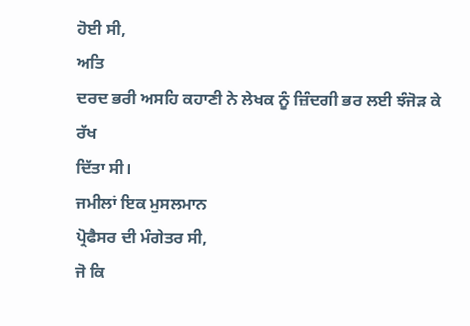ਹੋਈ ਸੀ,
ਅਤਿ
ਦਰਦ ਭਰੀ ਅਸਹਿ ਕਹਾਣੀ ਨੇ ਲੇਖਕ ਨੂੰ ਜ਼ਿੰਦਗੀ ਭਰ ਲਈ ਝੰਜੋੜ ਕੇ ਰੱਖ
ਦਿੱਤਾ ਸੀ।
ਜਮੀਲਾਂ ਇਕ ਮੁਸਲਮਾਨ
ਪ੍ਰੋਫੈਸਰ ਦੀ ਮੰਗੇਤਰ ਸੀ,
ਜੋ ਕਿ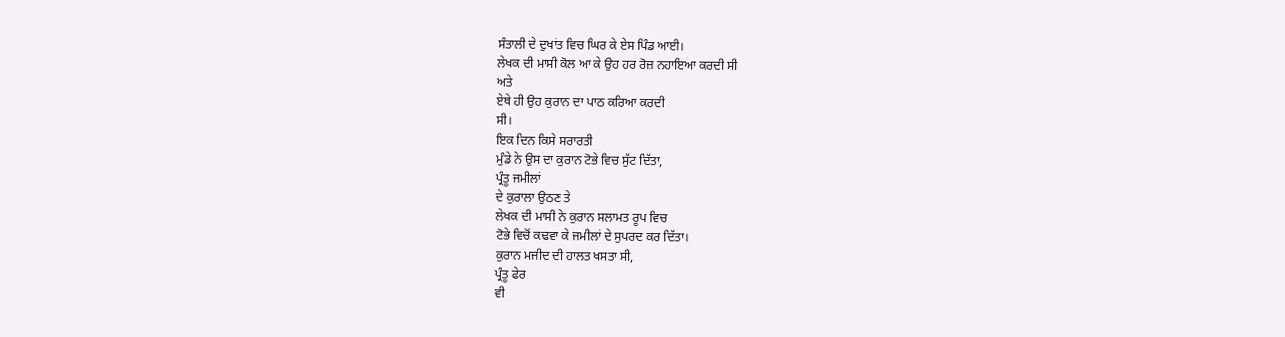ਸੰਤਾਲੀ ਦੇ ਦੁਖਾਂਤ ਵਿਚ ਘਿਰ ਕੇ ਏਸ ਪਿੰਡ ਆਈ।
ਲੇਖਕ ਦੀ ਮਾਸੀ ਕੋਲ ਆ ਕੇ ਉਹ ਹਰ ਰੋਜ਼ ਨਹਾਇਆ ਕਰਦੀ ਸੀ
ਅਤੇ
ਏਥੇ ਹੀ ਉਹ ਕੁਰਾਨ ਦਾ ਪਾਠ ਕਰਿਆ ਕਰਦੀ
ਸੀ।
ਇਕ ਦਿਨ ਕਿਸੇ ਸਰਾਰਤੀ
ਮੁੰਡੇ ਨੇ ਉਸ ਦਾ ਕੁਰਾਨ ਟੋਭੇ ਵਿਚ ਸੁੱਟ ਦਿੱਤਾ,
ਪ੍ਰੰਤੂ ਜਮੀਲਾਂ
ਦੇ ਕੁਰਾਲਾ ਉਠਣ ਤੇ
ਲੇਖਕ ਦੀ ਮਾਸੀ ਨੇ ਕੁਰਾਨ ਸਲਾਮਤ ਰੂਪ ਵਿਚ
ਟੋਭੇ ਵਿਚੋਂ ਕਢਵਾ ਕੇ ਜਮੀਲਾਂ ਦੇ ਸੁਪਰਦ ਕਰ ਦਿੱਤਾ।
ਕੁਰਾਨ ਮਜੀਦ ਦੀ ਹਾਲਤ ਖਸਤਾ ਸੀ,
ਪ੍ਰੰਤੂ ਫੇਰ
ਵੀ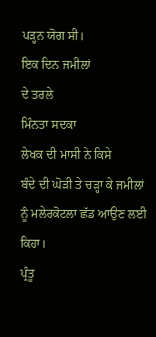ਪੜ੍ਹਨ ਯੋਗ ਸੀ।
ਇਕ ਦਿਨ ਜਮੀਲਾਂ
ਦੇ ਤਰਲੇ
ਮਿੰਨਤਾ ਸਦਕਾ
ਲੇਖਕ ਦੀ ਮਾਸੀ ਨੇ ਕਿਸੇ
ਬੰਦੇ ਦੀ ਘੋੜੀ ਤੇ ਚੜ੍ਹਾ ਕੇ ਜਮੀਲਾਂ
ਨੂੰ ਮਲੇਰਕੋਟਲਾ ਛੱਡ ਆਉਣ ਲਈ ਕਿਹਾ।
ਪ੍ਰੰਤੂ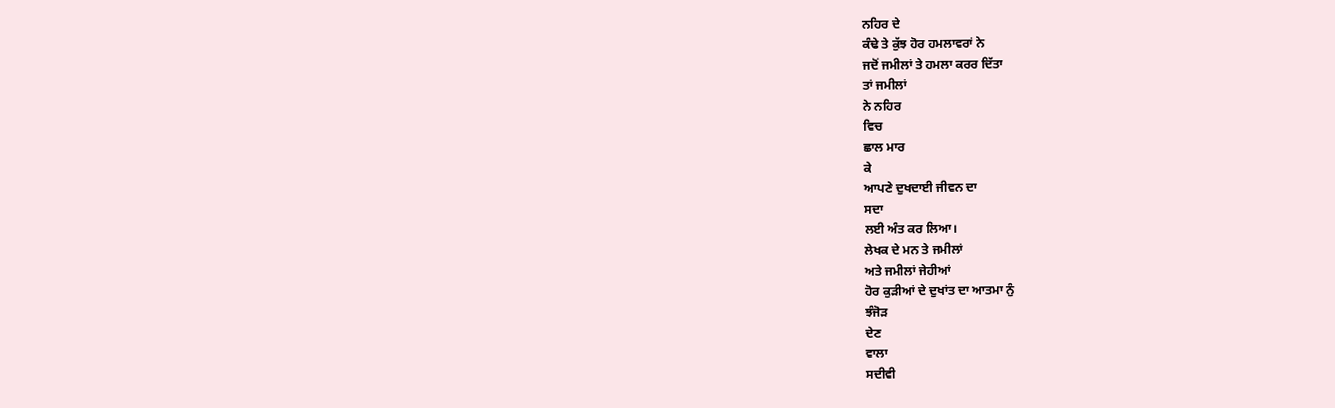ਨਹਿਰ ਦੇ
ਕੰਢੇ ਤੇ ਕੁੱਝ ਹੋਰ ਹਮਲਾਵਰਾਂ ਨੇ
ਜਦੋਂ ਜਮੀਲਾਂ ਤੇ ਹਮਲਾ ਕਰਰ ਦਿੱਤਾ
ਤਾਂ ਜਮੀਲਾਂ
ਨੇ ਨਹਿਰ
ਵਿਚ
ਛਾਲ ਮਾਰ
ਕੇ
ਆਪਣੇ ਦੁਖਦਾਈ ਜੀਵਨ ਦਾ
ਸਦਾ
ਲਈ ਅੰਤ ਕਰ ਲਿਆ।
ਲੇਖਕ ਦੇ ਮਨ ਤੇ ਜਮੀਲਾਂ
ਅਤੇ ਜਮੀਲਾਂ ਜੇਹੀਆਂ
ਹੋਰ ਕੁੜੀਆਂ ਦੇ ਦੁਖਾਂਤ ਦਾ ਆਤਮਾ ਨੁੰ
ਝੰਜੋੜ
ਦੇਣ
ਵਾਲਾ
ਸਦੀਵੀ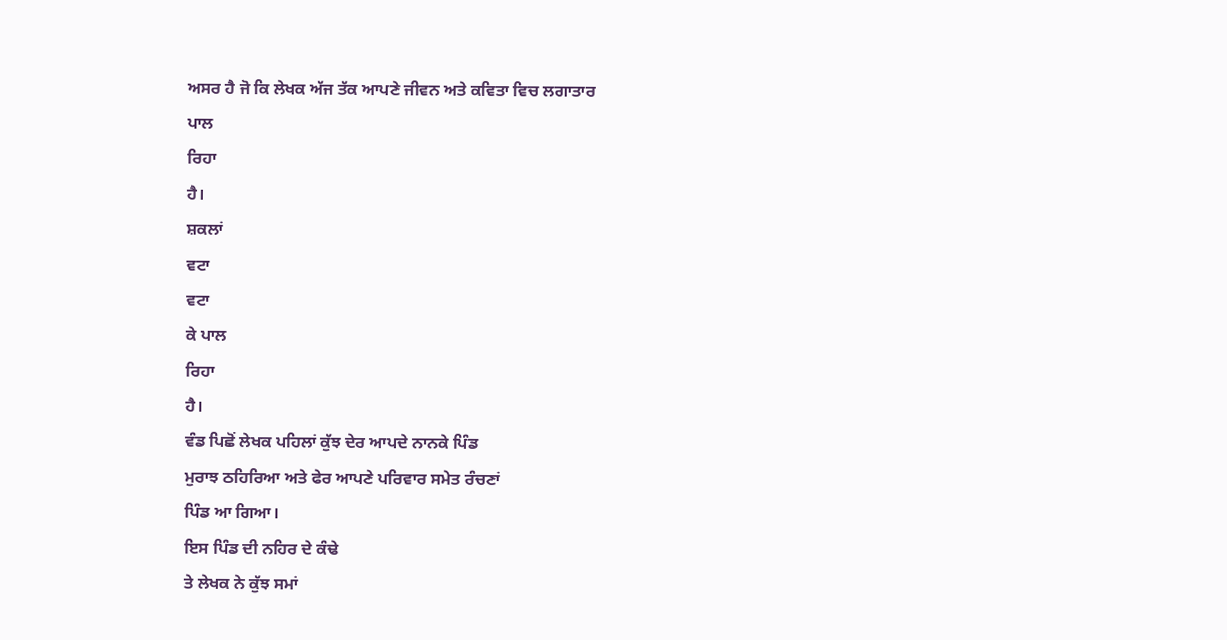ਅਸਰ ਹੈ ਜੋ ਕਿ ਲੇਖਕ ਅੱਜ ਤੱਕ ਆਪਣੇ ਜੀਵਨ ਅਤੇ ਕਵਿਤਾ ਵਿਚ ਲਗਾਤਾਰ
ਪਾਲ
ਰਿਹਾ
ਹੈ।
ਸ਼ਕਲਾਂ
ਵਟਾ
ਵਟਾ
ਕੇ ਪਾਲ
ਰਿਹਾ
ਹੈ।
ਵੰਡ ਪਿਛੋਂ ਲੇਖਕ ਪਹਿਲਾਂ ਕੁੱਝ ਦੇਰ ਆਪਦੇ ਨਾਨਕੇ ਪਿੰਡ
ਮੁਰਾਝ ਠਹਿਰਿਆ ਅਤੇ ਫੇਰ ਆਪਣੇ ਪਰਿਵਾਰ ਸਮੇਤ ਰੰਚਣਾਂ
ਪਿੰਡ ਆ ਗਿਆ।
ਇਸ ਪਿੰਡ ਦੀ ਨਹਿਰ ਦੇ ਕੰਢੇ
ਤੇ ਲੇਖਕ ਨੇ ਕੁੱਝ ਸਮਾਂ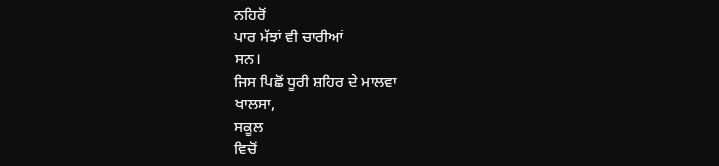ਨਹਿਰੋਂ
ਪਾਰ ਮੱਝਾਂ ਵੀ ਚਾਰੀਆਂ
ਸਨ।
ਜਿਸ ਪਿਛੋਂ ਧੂਰੀ ਸ਼ਹਿਰ ਦੇ ਮਾਲਵਾ
ਖਾਲਸਾ,
ਸਕੂਲ
ਵਿਚੋਂ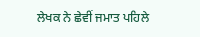ਲੇਖਕ ਨੇ ਛੇਵੀਂ ਜਮਾਤ ਪਹਿਲੇ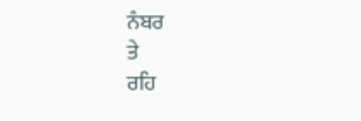ਨੰਬਰ
ਤੇ
ਰਹਿ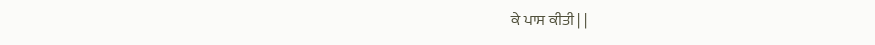ਕੇ ਪਾਸ ਕੀਤੀ | |